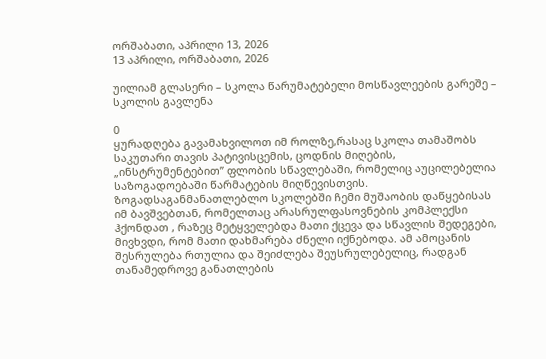ორშაბათი, აპრილი 13, 2026
13 აპრილი, ორშაბათი, 2026

უილიამ გლასერი – სკოლა წარუმატებელი მოსწავლეების გარეშე – სკოლის გავლენა

0
ყურადღება გავამახვილოთ იმ როლზე,რასაც სკოლა თამაშობს საკუთარი თავის პატივისცემის, ცოდნის მიღების, „ინსტრუმენტებით” ფლობის სწავლებაში, რომელიც აუცილებელია საზოგადოებაში წარმატების მიღწევისთვის. ზოგადსაგანმანათლებლო სკოლებში ჩემი მუშაობის დაწყებისას იმ ბავშვებთან, რომელთაც არასრულფასოვნების კომპლექსი ჰქონდათ , რაზეც მეტყველებდა მათი ქცევა და სწავლის შედეგები, მივხვდი, რომ მათი დახმარება ძნელი იქნებოდა. ამ ამოცანის შესრულება რთულია და შეიძლება შეუსრულებელიც, რადგან თანამედროვე განათლების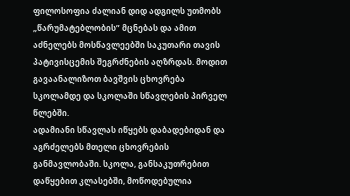ფილოსოფია ძალიან დიდ ადგილს უთმობს „წარუმატებლობის” მცნებას და ამით აძნელებს მოსწავლეებში საკუთარი თავის პატივისცემის შეგრძნების აღზრდას. მოდით გავაანალიზოთ ბავშვის ცხოვრება სკოლამდე და სკოლაში სწავლების პირველ წლებში.
ადამიანი სწავლას იწყებს დაბადებიდან და აგრძელებს მთელი ცხოვრების განმავლობაში. სკოლა, განსაკუთრებით დაწყებით კლასებში, მოწოდებულია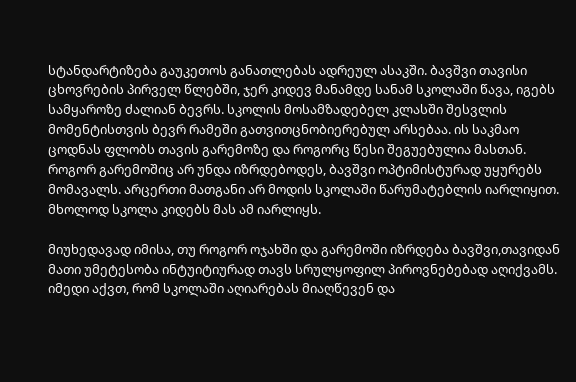სტანდარტიზება გაუკეთოს განათლებას ადრეულ ასაკში. ბავშვი თავისი ცხოვრების პირველ წლებში, ჯერ კიდევ მანამდე სანამ სკოლაში წავა, იგებს სამყაროზე ძალიან ბევრს. სკოლის მოსამზადებელ კლასში შესვლის მომენტისთვის ბევრ რამეში გათვითცნობიერებულ არსებაა. ის საკმაო ცოდნას ფლობს თავის გარემოზე და როგორც წესი შეგუებულია მასთან. როგორ გარემოშიც არ უნდა იზრდებოდეს, ბავშვი ოპტიმისტურად უყურებს მომავალს. არცერთი მათგანი არ მოდის სკოლაში წარუმატებლის იარლიყით. მხოლოდ სკოლა კიდებს მას ამ იარლიყს.

მიუხედავად იმისა, თუ როგორ ოჯახში და გარემოში იზრდება ბავშვი,თავიდან მათი უმეტესობა ინტუიტიურად თავს სრულყოფილ პიროვნებებად აღიქვამს. იმედი აქვთ, რომ სკოლაში აღიარებას მიაღწევენ და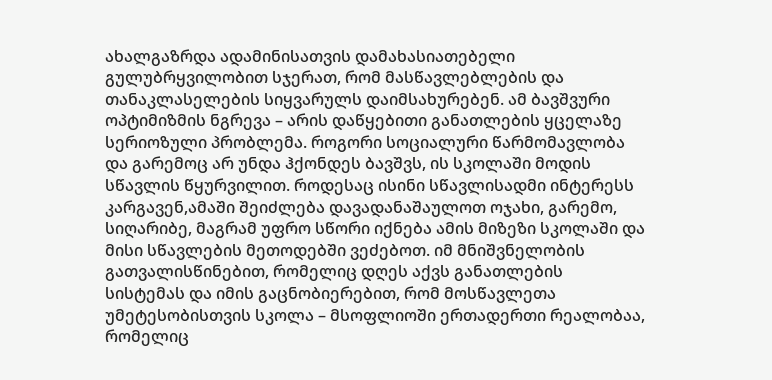ახალგაზრდა ადამინისათვის დამახასიათებელი გულუბრყვილობით სჯერათ, რომ მასწავლებლების და თანაკლასელების სიყვარულს დაიმსახურებენ. ამ ბავშვური ოპტიმიზმის ნგრევა – არის დაწყებითი განათლების ყცელაზე სერიოზული პრობლემა. როგორი სოციალური წარმომავლობა და გარემოც არ უნდა ჰქონდეს ბავშვს, ის სკოლაში მოდის სწავლის წყურვილით. როდესაც ისინი სწავლისადმი ინტერესს კარგავენ,ამაში შეიძლება დავადანაშაულოთ ოჯახი, გარემო, სიღარიბე, მაგრამ უფრო სწორი იქნება ამის მიზეზი სკოლაში და მისი სწავლების მეთოდებში ვეძებოთ. იმ მნიშვნელობის გათვალისწინებით, რომელიც დღეს აქვს განათლების სისტემას და იმის გაცნობიერებით, რომ მოსწავლეთა უმეტესობისთვის სკოლა – მსოფლიოში ერთადერთი რეალობაა, რომელიც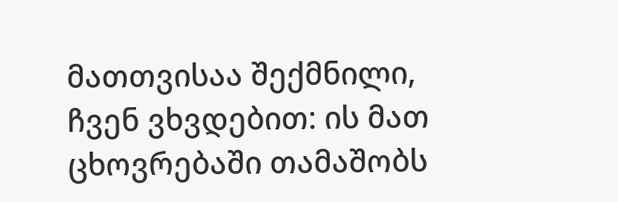მათთვისაა შექმნილი, ჩვენ ვხვდებით: ის მათ ცხოვრებაში თამაშობს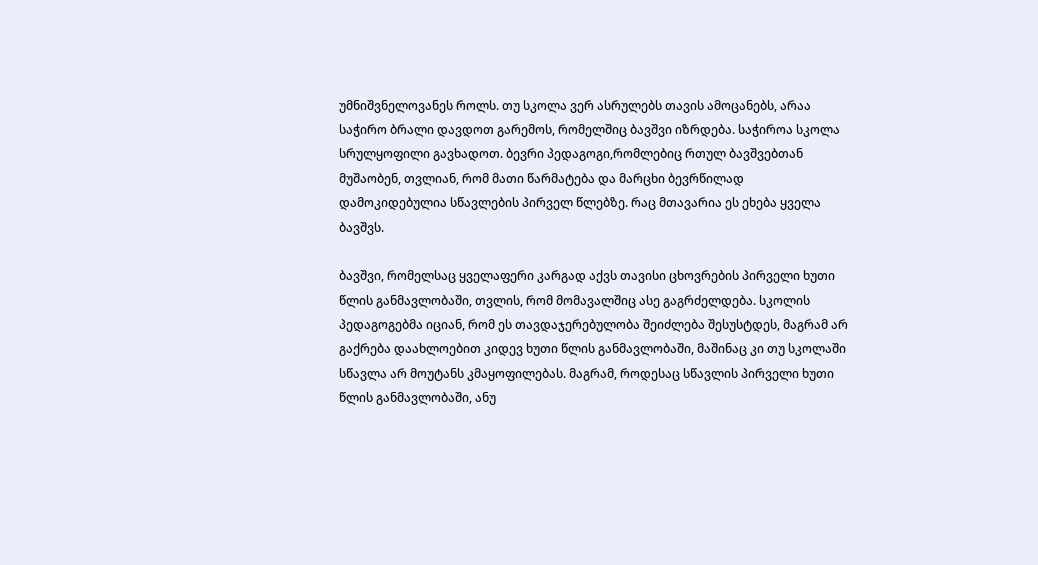უმნიშვნელოვანეს როლს. თუ სკოლა ვერ ასრულებს თავის ამოცანებს, არაა საჭირო ბრალი დავდოთ გარემოს, რომელშიც ბავშვი იზრდება. საჭიროა სკოლა სრულყოფილი გავხადოთ. ბევრი პედაგოგი,რომლებიც რთულ ბავშვებთან მუშაობენ, თვლიან, რომ მათი წარმატება და მარცხი ბევრწილად დამოკიდებულია სწავლების პირველ წლებზე. რაც მთავარია ეს ეხება ყველა ბავშვს.

ბავშვი, რომელსაც ყველაფერი კარგად აქვს თავისი ცხოვრების პირველი ხუთი წლის განმავლობაში, თვლის, რომ მომავალშიც ასე გაგრძელდება. სკოლის პედაგოგებმა იციან, რომ ეს თავდაჯერებულობა შეიძლება შესუსტდეს, მაგრამ არ გაქრება დაახლოებით კიდევ ხუთი წლის განმავლობაში, მაშინაც კი თუ სკოლაში სწავლა არ მოუტანს კმაყოფილებას. მაგრამ, როდესაც სწავლის პირველი ხუთი წლის განმავლობაში, ანუ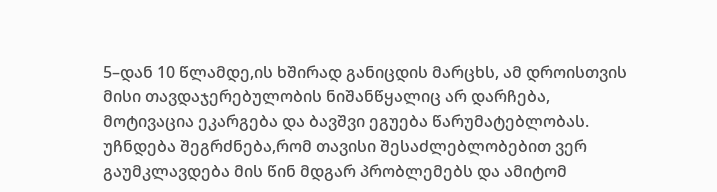5–დან 10 წლამდე,ის ხშირად განიცდის მარცხს, ამ დროისთვის მისი თავდაჯერებულობის ნიშანწყალიც არ დარჩება, მოტივაცია ეკარგება და ბავშვი ეგუება წარუმატებლობას. უჩნდება შეგრძნება,რომ თავისი შესაძლებლობებით ვერ გაუმკლავდება მის წინ მდგარ პრობლემებს და ამიტომ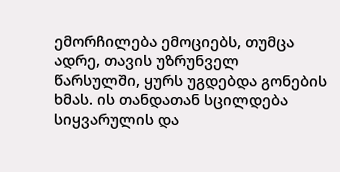ემორჩილება ემოციებს, თუმცა ადრე, თავის უზრუნველ წარსულში, ყურს უგდებდა გონების ხმას. ის თანდათან სცილდება სიყვარულის და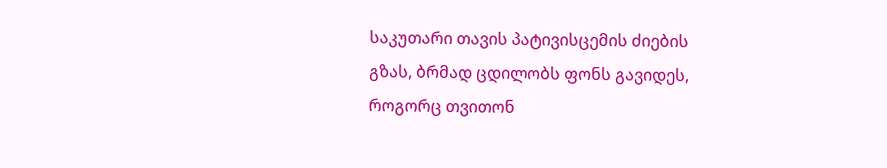საკუთარი თავის პატივისცემის ძიების გზას, ბრმად ცდილობს ფონს გავიდეს, როგორც თვითონ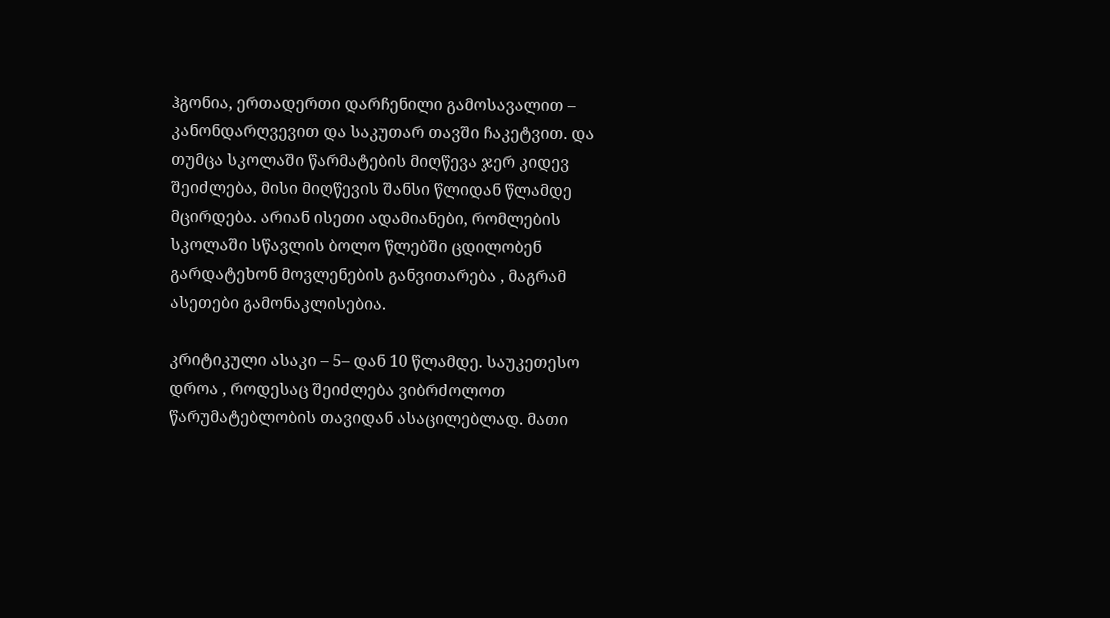ჰგონია, ერთადერთი დარჩენილი გამოსავალით – კანონდარღვევით და საკუთარ თავში ჩაკეტვით. და თუმცა სკოლაში წარმატების მიღწევა ჯერ კიდევ შეიძლება, მისი მიღწევის შანსი წლიდან წლამდე მცირდება. არიან ისეთი ადამიანები, რომლების სკოლაში სწავლის ბოლო წლებში ცდილობენ გარდატეხონ მოვლენების განვითარება , მაგრამ ასეთები გამონაკლისებია.

კრიტიკული ასაკი – 5– დან 10 წლამდე. საუკეთესო დროა , როდესაც შეიძლება ვიბრძოლოთ წარუმატებლობის თავიდან ასაცილებლად. მათი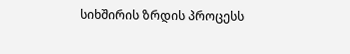სიხშირის ზრდის პროცესს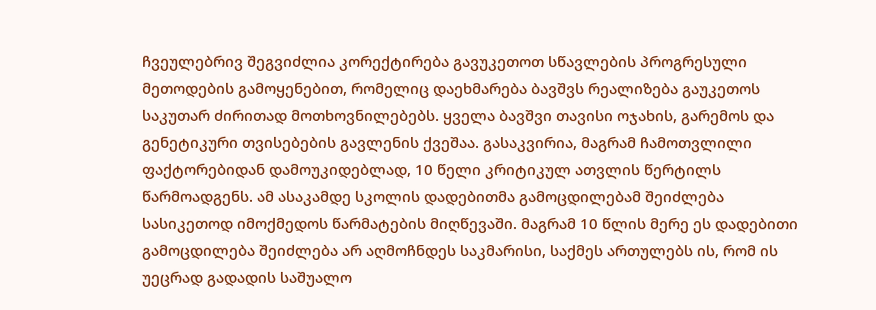ჩვეულებრივ შეგვიძლია კორექტირება გავუკეთოთ სწავლების პროგრესული მეთოდების გამოყენებით, რომელიც დაეხმარება ბავშვს რეალიზება გაუკეთოს საკუთარ ძირითად მოთხოვნილებებს. ყველა ბავშვი თავისი ოჯახის, გარემოს და გენეტიკური თვისებების გავლენის ქვეშაა. გასაკვირია, მაგრამ ჩამოთვლილი ფაქტორებიდან დამოუკიდებლად, 10 წელი კრიტიკულ ათვლის წერტილს წარმოადგენს. ამ ასაკამდე სკოლის დადებითმა გამოცდილებამ შეიძლება სასიკეთოდ იმოქმედოს წარმატების მიღწევაში. მაგრამ 10 წლის მერე ეს დადებითი გამოცდილება შეიძლება არ აღმოჩნდეს საკმარისი, საქმეს ართულებს ის, რომ ის უეცრად გადადის საშუალო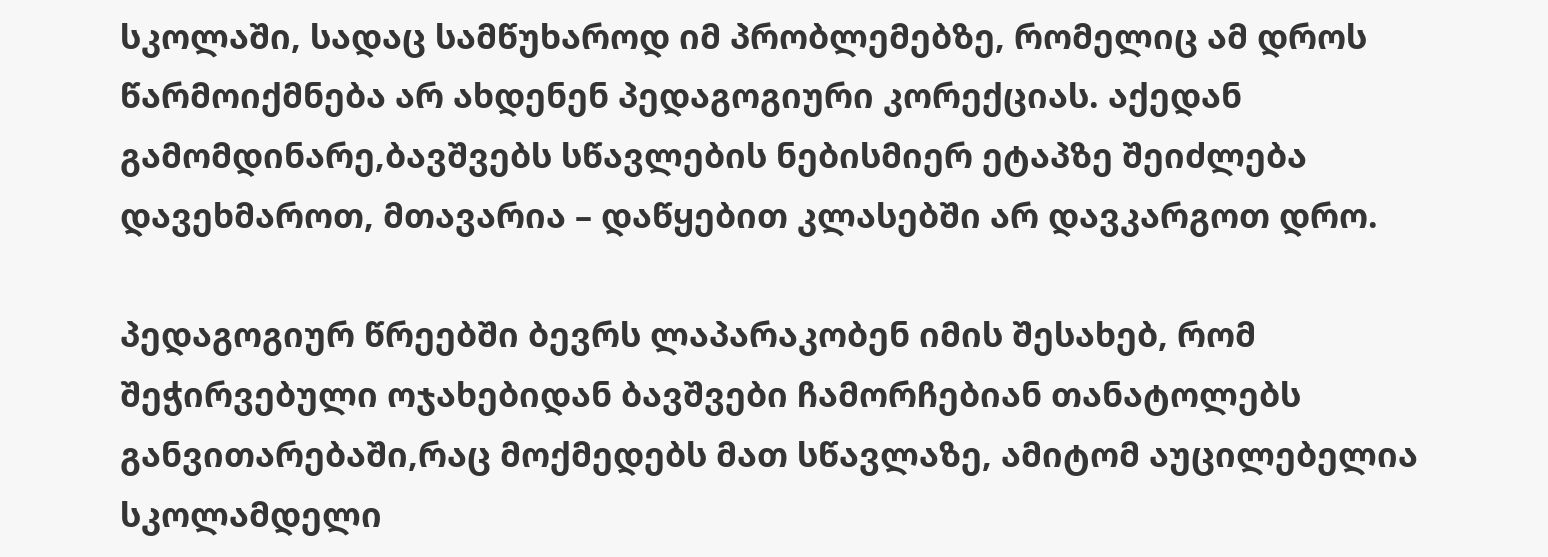სკოლაში, სადაც სამწუხაროდ იმ პრობლემებზე, რომელიც ამ დროს წარმოიქმნება არ ახდენენ პედაგოგიური კორექციას. აქედან გამომდინარე,ბავშვებს სწავლების ნებისმიერ ეტაპზე შეიძლება დავეხმაროთ, მთავარია – დაწყებით კლასებში არ დავკარგოთ დრო.

პედაგოგიურ წრეებში ბევრს ლაპარაკობენ იმის შესახებ, რომ შეჭირვებული ოჯახებიდან ბავშვები ჩამორჩებიან თანატოლებს განვითარებაში,რაც მოქმედებს მათ სწავლაზე, ამიტომ აუცილებელია სკოლამდელი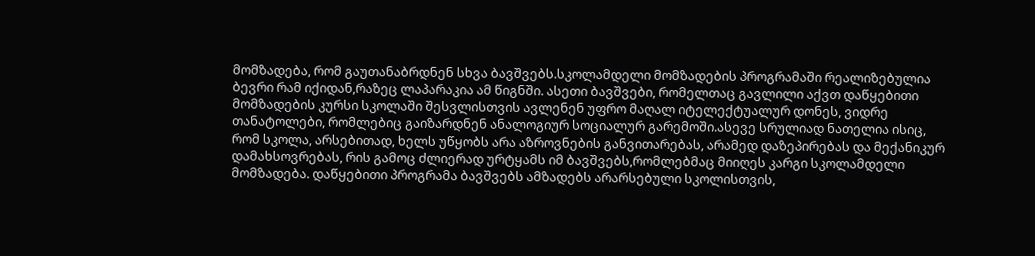მომზადება, რომ გაუთანაბრდნენ სხვა ბავშვებს.სკოლამდელი მომზადების პროგრამაში რეალიზებულია ბევრი რამ იქიდან,რაზეც ლაპარაკია ამ წიგნში. ასეთი ბავშვები, რომელთაც გავლილი აქვთ დაწყებითი მომზადების კურსი სკოლაში შესვლისთვის ავლენენ უფრო მაღალ იტელექტუალურ დონეს, ვიდრე თანატოლები, რომლებიც გაიზარდნენ ანალოგიურ სოციალურ გარემოში.ასევე სრულიად ნათელია ისიც, რომ სკოლა, არსებითად, ხელს უწყობს არა აზროვნების განვითარებას, არამედ დაზეპირებას და მექანიკურ დამახსოვრებას, რის გამოც ძლიერად ურტყამს იმ ბავშვებს,რომლებმაც მიიღეს კარგი სკოლამდელი მომზადება. დაწყებითი პროგრამა ბავშვებს ამზადებს არარსებული სკოლისთვის,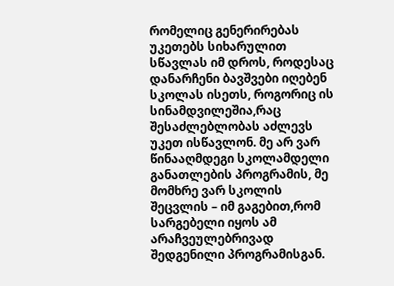რომელიც გენერირებას უკეთებს სიხარულით სწავლას იმ დროს, როდესაც დანარჩენი ბავშვები იღებენ სკოლას ისეთს, როგორიც ის სინამდვილეშია,რაც შესაძლებლობას აძლევს უკეთ ისწავლონ. მე არ ვარ წინააღმდეგი სკოლამდელი განათლების პროგრამის, მე მომხრე ვარ სკოლის შეცვლის – იმ გაგებით,რომ სარგებელი იყოს ამ არაჩვეულებრივად შედგენილი პროგრამისგან.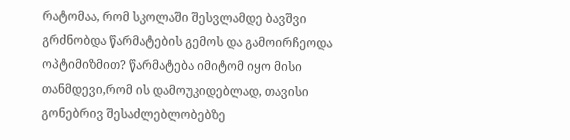რატომაა, რომ სკოლაში შესვლამდე ბავშვი გრძნობდა წარმატების გემოს და გამოირჩეოდა ოპტიმიზმით? წარმატება იმიტომ იყო მისი თანმდევი,რომ ის დამოუკიდებლად, თავისი გონებრივ შესაძლებლობებზე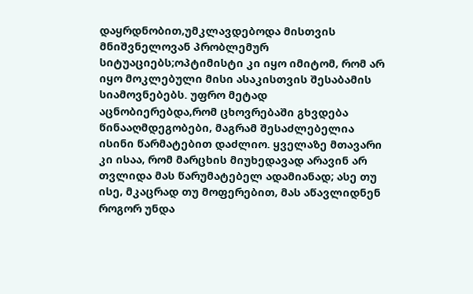დაყრდნობით,უმკლავდებოდა მისთვის მნიშვნელოვან პრობლემურ სიტუაციებს;ოპტიმისტი კი იყო იმიტომ, რომ არ იყო მოკლებული მისი ასაკისთვის შესაბამის სიამოვნებებს. უფრო მეტად აცნობიერებდა,რომ ცხოვრებაში გხვდება წინააღმდეგობები, მაგრამ შესაძლებელია ისინი წარმატებით დაძლიო. ყველაზე მთავარი კი ისაა, რომ მარცხის მიუხედავად არავინ არ თვლიდა მას წარუმატებელ ადამიანად; ასე თუ ისე, მკაცრად თუ მოფერებით, მას აწავლიდნენ როგორ უნდა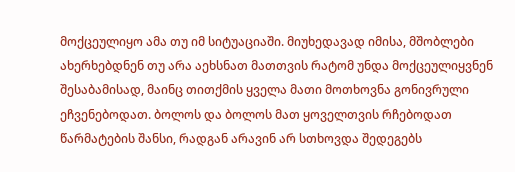მოქცეულიყო ამა თუ იმ სიტუაციაში. მიუხედავად იმისა, მშობლები ახერხებდნენ თუ არა აეხსნათ მათთვის რატომ უნდა მოქცეულიყვნენ შესაბამისად, მაინც თითქმის ყველა მათი მოთხოვნა გონივრული ეჩვენებოდათ. ბოლოს და ბოლოს მათ ყოველთვის რჩებოდათ წარმატების შანსი, რადგან არავინ არ სთხოვდა შედეგებს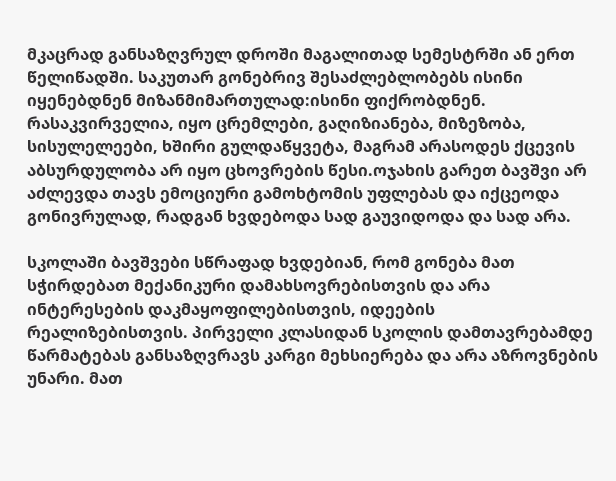მკაცრად განსაზღვრულ დროში მაგალითად სემესტრში ან ერთ წელიწადში. საკუთარ გონებრივ შესაძლებლობებს ისინი იყენებდნენ მიზანმიმართულად:ისინი ფიქრობდნენ. რასაკვირველია, იყო ცრემლები, გაღიზიანება, მიზეზობა, სისულელეები, ხშირი გულდაწყვეტა, მაგრამ არასოდეს ქცევის აბსურდულობა არ იყო ცხოვრების წესი.ოჯახის გარეთ ბავშვი არ აძლევდა თავს ემოციური გამოხტომის უფლებას და იქცეოდა გონივრულად, რადგან ხვდებოდა სად გაუვიდოდა და სად არა.

სკოლაში ბავშვები სწრაფად ხვდებიან, რომ გონება მათ სჭირდებათ მექანიკური დამახსოვრებისთვის და არა ინტერესების დაკმაყოფილებისთვის, იდეების რეალიზებისთვის. პირველი კლასიდან სკოლის დამთავრებამდე წარმატებას განსაზღვრავს კარგი მეხსიერება და არა აზროვნების უნარი. მათ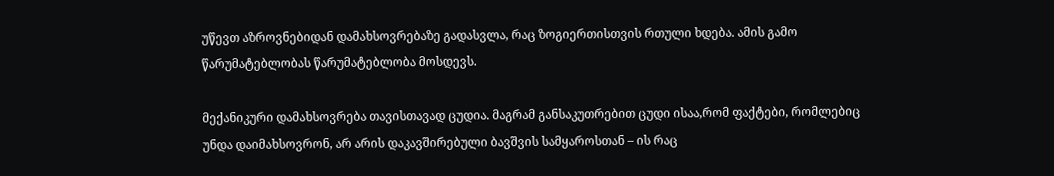უწევთ აზროვნებიდან დამახსოვრებაზე გადასვლა, რაც ზოგიერთისთვის რთული ხდება. ამის გამო წარუმატებლობას წარუმატებლობა მოსდევს.

მექანიკური დამახსოვრება თავისთავად ცუდია. მაგრამ განსაკუთრებით ცუდი ისაა,რომ ფაქტები, რომლებიც უნდა დაიმახსოვრონ, არ არის დაკავშირებული ბავშვის სამყაროსთან – ის რაც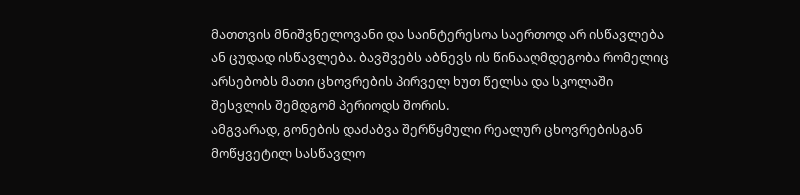მათთვის მნიშვნელოვანი და საინტერესოა საერთოდ არ ისწავლება ან ცუდად ისწავლება. ბავშვებს აბნევს ის წინააღმდეგობა რომელიც არსებობს მათი ცხოვრების პირველ ხუთ წელსა და სკოლაში შესვლის შემდგომ პერიოდს შორის.
ამგვარად, გონების დაძაბვა შერწყმული რეალურ ცხოვრებისგან მოწყვეტილ სასწავლო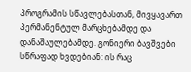პროგრამის სწავლებასთან, მივყავართ პერმანენტულ მარცხებამდე და დანაშაულებამდე. გონიერი ბავშვები სწრაფად ხვდებიან: ის რაც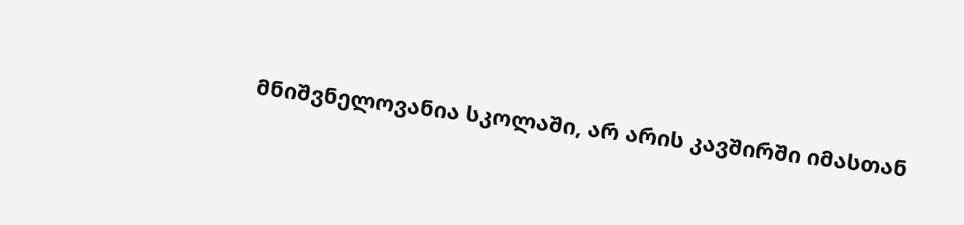მნიშვნელოვანია სკოლაში, არ არის კავშირში იმასთან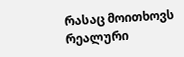რასაც მოითხოვს რეალური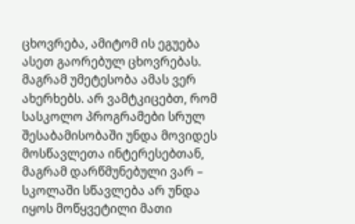ცხოვრება, ამიტომ ის ეგუება ასეთ გაორებულ ცხოვრებას. მაგრამ უმეტესობა ამას ვერ ახერხებს. არ ვამტკიცებთ, რომ სასკოლო პროგრამები სრულ შესაბამისობაში უნდა მოვიდეს მოსწავლეთა ინტერესებთან, მაგრამ დარწმუნებული ვარ – სკოლაში სწავლება არ უნდა იყოს მოწყვეტილი მათი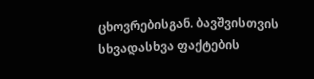ცხოვრებისგან. ბავშვისთვის სხვადასხვა ფაქტების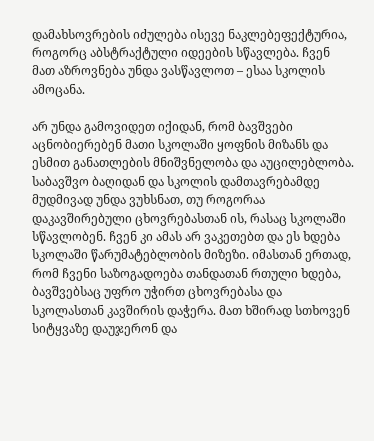დამახსოვრების იძულება ისევე ნაკლებეფექტურია, როგორც აბსტრაქტული იდეების სწავლება. ჩვენ მათ აზროვნება უნდა ვასწავლოთ – ესაა სკოლის ამოცანა.

არ უნდა გამოვიდეთ იქიდან, რომ ბავშვები აცნობიერებენ მათი სკოლაში ყოფნის მიზანს და ესმით განათლების მნიშვნელობა და აუცილებლობა. საბავშვო ბაღიდან და სკოლის დამთავრებამდე მუდმივად უნდა ვუხსნათ, თუ როგორაა დაკავშირებული ცხოვრებასთან ის, რასაც სკოლაში სწავლობენ. ჩვენ კი ამას არ ვაკეთებთ და ეს ხდება სკოლაში წარუმატებლობის მიზეზი. იმასთან ერთად, რომ ჩვენი საზოგადოება თანდათან რთული ხდება, ბავშვებსაც უფრო უჭირთ ცხოვრებასა და სკოლასთან კავშირის დაჭერა. მათ ხშირად სთხოვენ სიტყვაზე დაუჯერონ და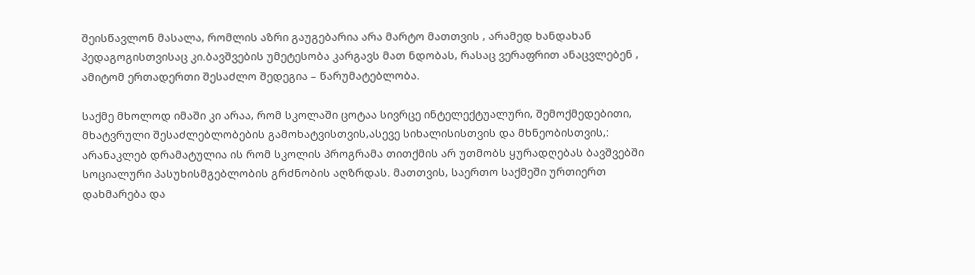შეისწავლონ მასალა, რომლის აზრი გაუგებარია არა მარტო მათთვის , არამედ ხანდახან პედაგოგისთვისაც კი.ბავშვების უმეტესობა კარგავს მათ ნდობას, რასაც ვერაფრით ანაცვლებენ , ამიტომ ერთადერთი შესაძლო შედეგია – წარუმატებლობა.

საქმე მხოლოდ იმაში კი არაა, რომ სკოლაში ცოტაა სივრცე ინტელექტუალური, შემოქმედებითი, მხატვრული შესაძლებლობების გამოხატვისთვის,ასევე სიხალისისთვის და მხნეობისთვის,: არანაკლებ დრამატულია ის რომ სკოლის პროგრამა თითქმის არ უთმობს ყურადღებას ბავშვებში სოციალური პასუხისმგებლობის გრძნობის აღზრდას. მათთვის, საერთო საქმეში ურთიერთ დახმარება და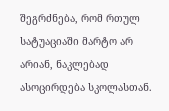შეგრძნება, რომ რთულ სატუაციაში მარტო არ არიან, ნაკლებად ასოცირდება სკოლასთან.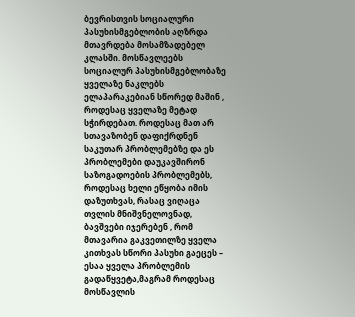ბევრისთვის სოციალური პასუხისმგებლობის აღზრდა მთავრდება მოსამზადებელ კლასში. მოსწავლეებს სოციალურ პასუხისმგებლობაზე ყველაზე ნაკლებს ელაპარაკებიან სწორედ მაშინ , როდესაც ყველაზე მეტად სჭირდებათ. როდესაც მათ არ სთავაზობენ დაფიქრდნენ საკუთარ პრობლემებზე და ეს პრობლემები დაუკავშირონ საზოგადოების პრობლემებს, როდესაც ხელი ეწყობა იმის დაზუთხვას, რასაც ვიღაცა თვლის მნიშვნელოვნად, ბავშვები იჯერებენ , რომ მთავარია გაკვეთილზე ყველა კითხვას სწორი პასუხი გაეცეს – ესაა ყველა პრობლემის გადაწყვეტა,მაგრამ როდესაც მოსწავლის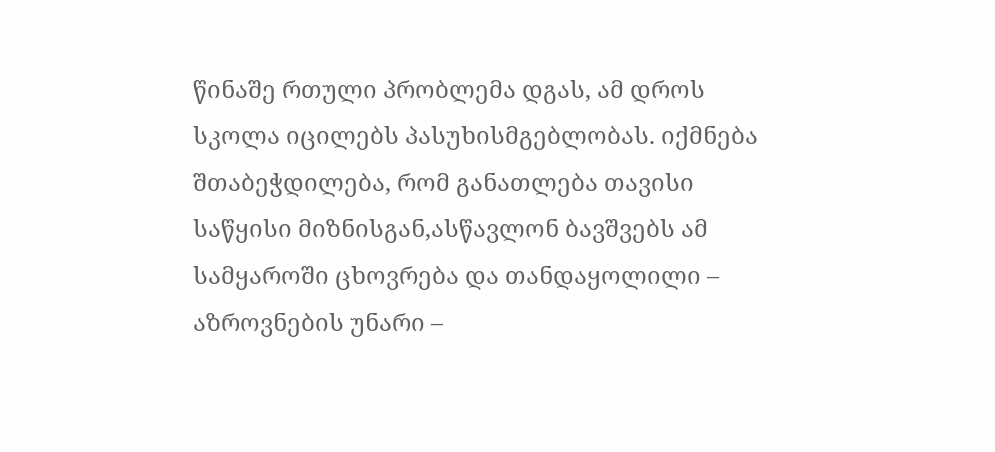წინაშე რთული პრობლემა დგას, ამ დროს სკოლა იცილებს პასუხისმგებლობას. იქმნება შთაბეჭდილება, რომ განათლება თავისი საწყისი მიზნისგან,ასწავლონ ბავშვებს ამ სამყაროში ცხოვრება და თანდაყოლილი – აზროვნების უნარი –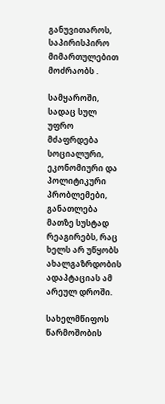განუვითაროს, საპირისპირო მიმართულებით მოძრაობს .

სამყაროში, სადაც სულ უფრო მძაფრდება სოციალური, ეკონომიური და პოლიტიკური პრობლემები, განათლება მათზე სუსტად რეაგირებს, რაც ხელს არ უწყობს ახალგაზრდობის ადაპტაციას ამ არეულ დროში.

სახელმწიფოს წარმოშობის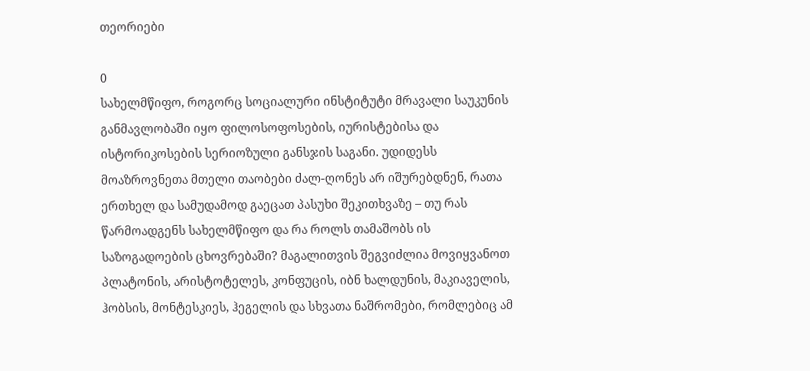თეორიები

0
სახელმწიფო, როგორც სოციალური ინსტიტუტი მრავალი საუკუნის განმავლობაში იყო ფილოსოფოსების, იურისტებისა და ისტორიკოსების სერიოზული განსჯის საგანი. უდიდესს მოაზროვნეთა მთელი თაობები ძალ-ღონეს არ იშურებდნენ, რათა ერთხელ და სამუდამოდ გაეცათ პასუხი შეკითხვაზე – თუ რას წარმოადგენს სახელმწიფო და რა როლს თამაშობს ის საზოგადოების ცხოვრებაში? მაგალითვის შეგვიძლია მოვიყვანოთ პლატონის, არისტოტელეს, კონფუცის, იბნ ხალდუნის, მაკიაველის, ჰობსის, მონტესკიეს, ჰეგელის და სხვათა ნაშრომები, რომლებიც ამ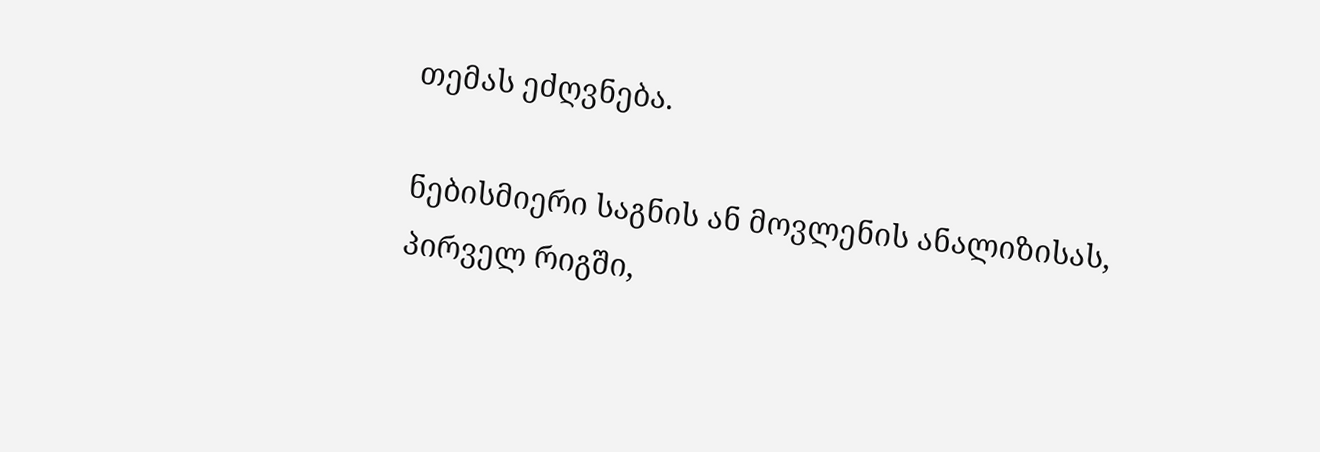თემას ეძღვნება.

ნებისმიერი საგნის ან მოვლენის ანალიზისას, პირველ რიგში,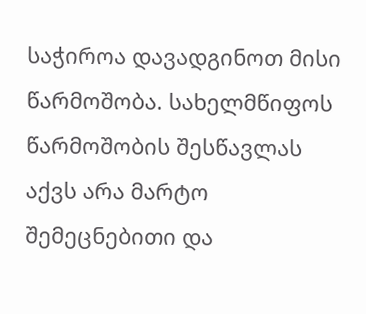საჭიროა დავადგინოთ მისი წარმოშობა. სახელმწიფოს წარმოშობის შესწავლას აქვს არა მარტო შემეცნებითი და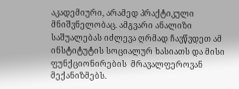აკადემიური, არამედ პრაქტიკული მნიშვნელობაც. ამგვარი ანალიზი საშუალებას იძლევა ღრმად ჩავწვდეთ ამ ინსტიტუტის სოციალურ ხასიათს და მისი  ფუნქციონირების  მრავალფეროვან მექანიზმებს.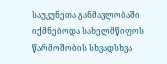საუკუნეთა განმავლობაში იქმნებოდა სახელმწიფოს წარმოშობის სხვადსხვა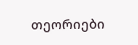თეორიები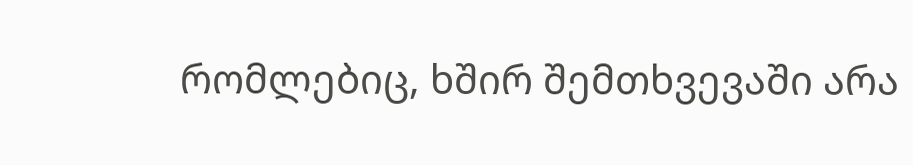რომლებიც, ხშირ შემთხვევაში არა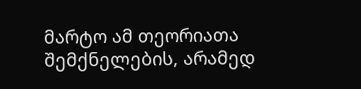მარტო ამ თეორიათა შემქნელების, არამედ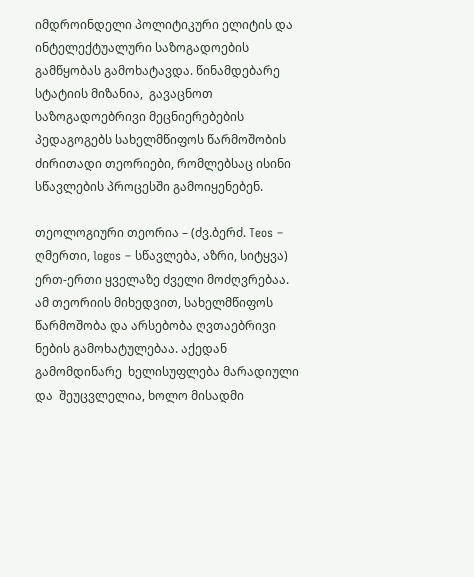იმდროინდელი პოლიტიკური ელიტის და ინტელექტუალური საზოგადოების გამწყობას გამოხატავდა. წინამდებარე სტატიის მიზანია,  გავაცნოთ საზოგადოებრივი მეცნიერებების პედაგოგებს სახელმწიფოს წარმოშობის ძირითადი თეორიები, რომლებსაც ისინი სწავლების პროცესში გამოიყენებენ.

თეოლოგიური თეორია – (ძვ.ბერძ. Teos – ღმერთი, logos – სწავლება, აზრი, სიტყვა) ერთ-ერთი ყველაზე ძველი მოძღვრებაა.  ამ თეორიის მიხედვით, სახელმწიფოს წარმოშობა და არსებობა ღვთაებრივი ნების გამოხატულებაა. აქედან გამომდინარე  ხელისუფლება მარადიული და  შეუცვლელია, ხოლო მისადმი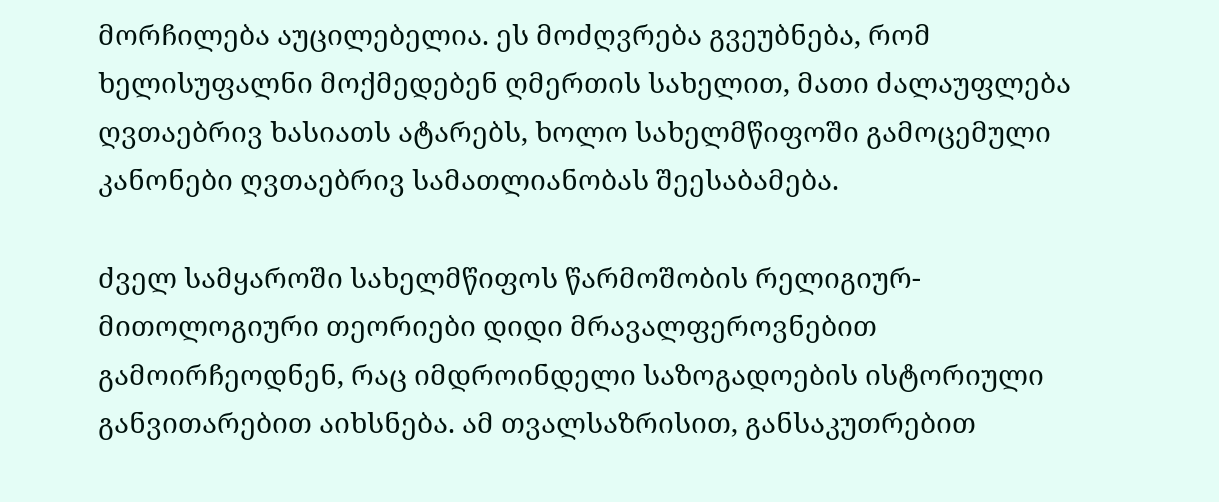მორჩილება აუცილებელია. ეს მოძღვრება გვეუბნება, რომ ხელისუფალნი მოქმედებენ ღმერთის სახელით, მათი ძალაუფლება ღვთაებრივ ხასიათს ატარებს, ხოლო სახელმწიფოში გამოცემული კანონები ღვთაებრივ სამათლიანობას შეესაბამება.

ძველ სამყაროში სახელმწიფოს წარმოშობის რელიგიურ-მითოლოგიური თეორიები დიდი მრავალფეროვნებით გამოირჩეოდნენ, რაც იმდროინდელი საზოგადოების ისტორიული განვითარებით აიხსნება. ამ თვალსაზრისით, განსაკუთრებით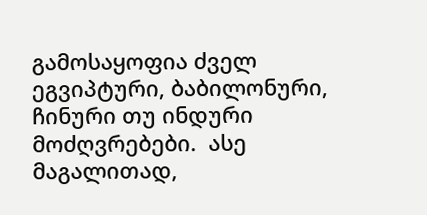გამოსაყოფია ძველ ეგვიპტური, ბაბილონური, ჩინური თუ ინდური მოძღვრებები.  ასე მაგალითად,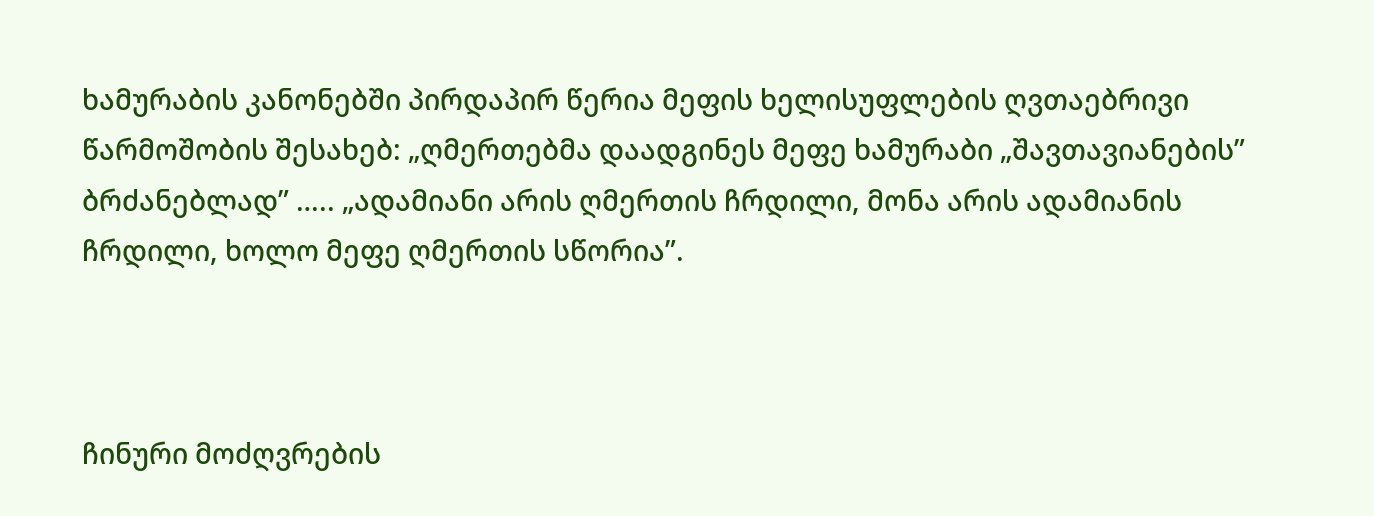ხამურაბის კანონებში პირდაპირ წერია მეფის ხელისუფლების ღვთაებრივი წარმოშობის შესახებ: „ღმერთებმა დაადგინეს მეფე ხამურაბი „შავთავიანების” ბრძანებლად” ….. „ადამიანი არის ღმერთის ჩრდილი, მონა არის ადამიანის ჩრდილი, ხოლო მეფე ღმერთის სწორია”.



ჩინური მოძღვრების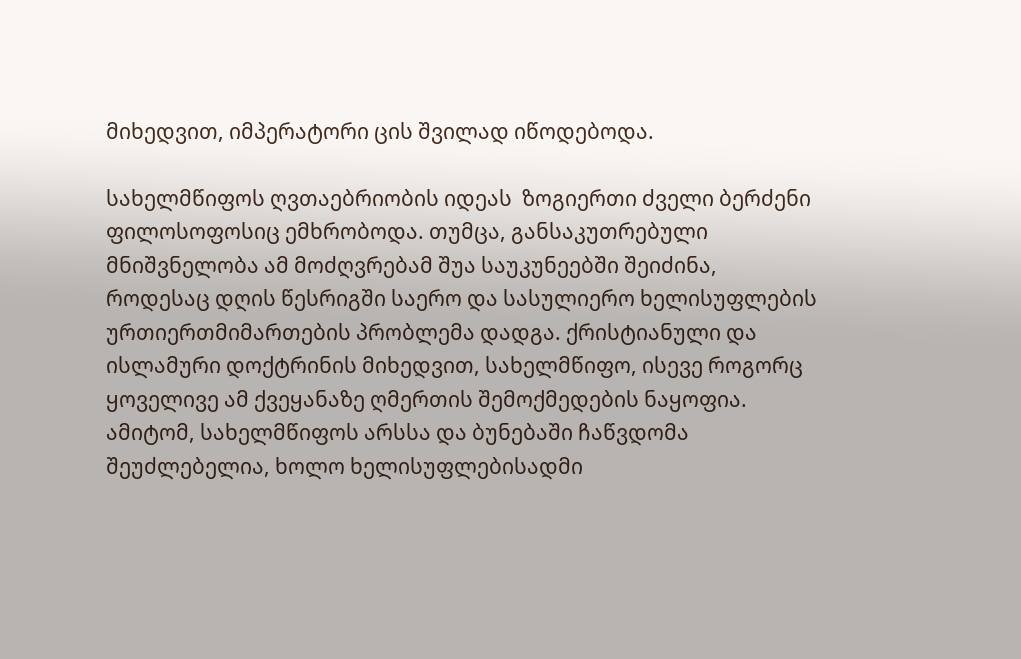მიხედვით, იმპერატორი ცის შვილად იწოდებოდა.

სახელმწიფოს ღვთაებრიობის იდეას  ზოგიერთი ძველი ბერძენი ფილოსოფოსიც ემხრობოდა. თუმცა, განსაკუთრებული მნიშვნელობა ამ მოძღვრებამ შუა საუკუნეებში შეიძინა, როდესაც დღის წესრიგში საერო და სასულიერო ხელისუფლების ურთიერთმიმართების პრობლემა დადგა. ქრისტიანული და ისლამური დოქტრინის მიხედვით, სახელმწიფო, ისევე როგორც ყოველივე ამ ქვეყანაზე ღმერთის შემოქმედების ნაყოფია. ამიტომ, სახელმწიფოს არსსა და ბუნებაში ჩაწვდომა შეუძლებელია, ხოლო ხელისუფლებისადმი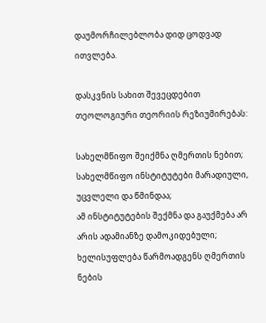დაუმორჩილებლობა დიდ ცოდვად ითვლება.

დასკვნის სახით შევეცდებით თეოლოგიური თეორიის რეზიუმირებას:

სახელმწიფო შეიქმნა ღმერთის ნებით;
სახელმწიფო ინსტიტუტები მარადიული, უცვლელი და წმინდაა;
ამ ინსტიტუტების შექმნა და გაუქმება არ არის ადამიანზე დამოკიდებული;
ხელისუფლება წარმოადგენს ღმერთის ნების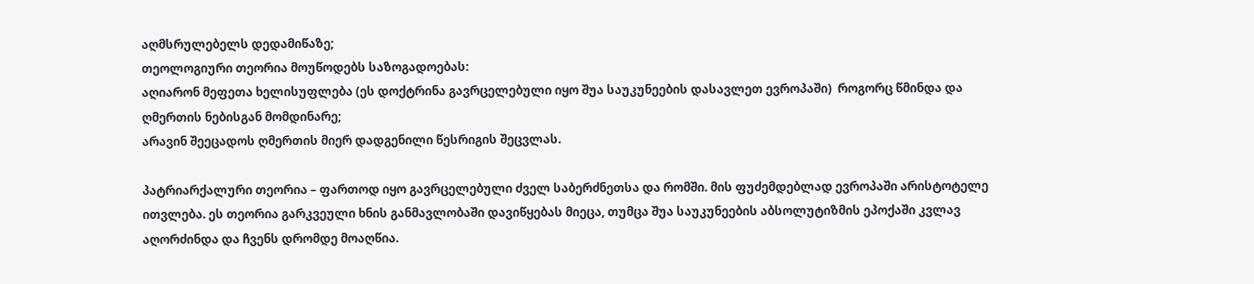აღმსრულებელს დედამიწაზე;
თეოლოგიური თეორია მოუწოდებს საზოგადოებას:
აღიარონ მეფეთა ხელისუფლება (ეს დოქტრინა გავრცელებული იყო შუა საუკუნეების დასავლეთ ევროპაში)  როგორც წმინდა და ღმერთის ნებისგან მომდინარე;
არავინ შეეცადოს ღმერთის მიერ დადგენილი წესრიგის შეცვლას.

პატრიარქალური თეორია – ფართოდ იყო გავრცელებული ძველ საბერძნეთსა და რომში. მის ფუძემდებლად ევროპაში არისტოტელე ითვლება. ეს თეორია გარკვეული ხნის განმავლობაში დავიწყებას მიეცა, თუმცა შუა საუკუნეების აბსოლუტიზმის ეპოქაში კვლავ აღორძინდა და ჩვენს დრომდე მოაღწია.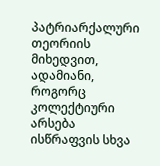პატრიარქალური თეორიის მიხედვით, ადამიანი, როგორც კოლექტიური არსება ისწრაფვის სხვა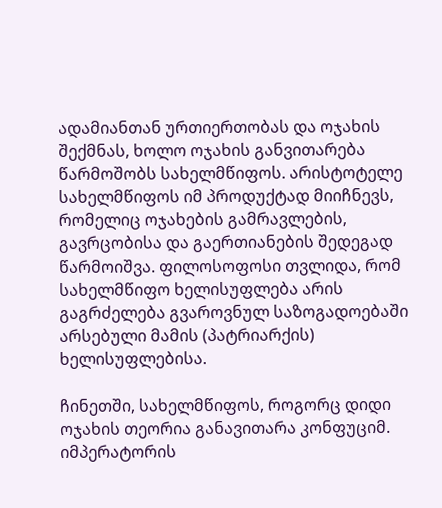ადამიანთან ურთიერთობას და ოჯახის   შექმნას, ხოლო ოჯახის განვითარება წარმოშობს სახელმწიფოს. არისტოტელე სახელმწიფოს იმ პროდუქტად მიიჩნევს, რომელიც ოჯახების გამრავლების, გავრცობისა და გაერთიანების შედეგად წარმოიშვა. ფილოსოფოსი თვლიდა, რომ სახელმწიფო ხელისუფლება არის გაგრძელება გვაროვნულ საზოგადოებაში არსებული მამის (პატრიარქის) ხელისუფლებისა.

ჩინეთში, სახელმწიფოს, როგორც დიდი ოჯახის თეორია განავითარა კონფუციმ. იმპერატორის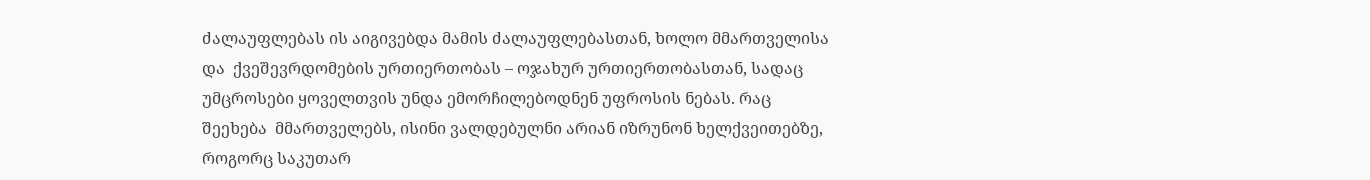ძალაუფლებას ის აიგივებდა მამის ძალაუფლებასთან, ხოლო მმართველისა და  ქვეშევრდომების ურთიერთობას – ოჯახურ ურთიერთობასთან, სადაც უმცროსები ყოველთვის უნდა ემორჩილებოდნენ უფროსის ნებას. რაც შეეხება  მმართველებს, ისინი ვალდებულნი არიან იზრუნონ ხელქვეითებზე, როგორც საკუთარ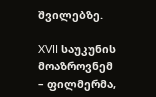შვილებზე.

XVII საუკუნის მოაზროვნემ – ფილმერმა,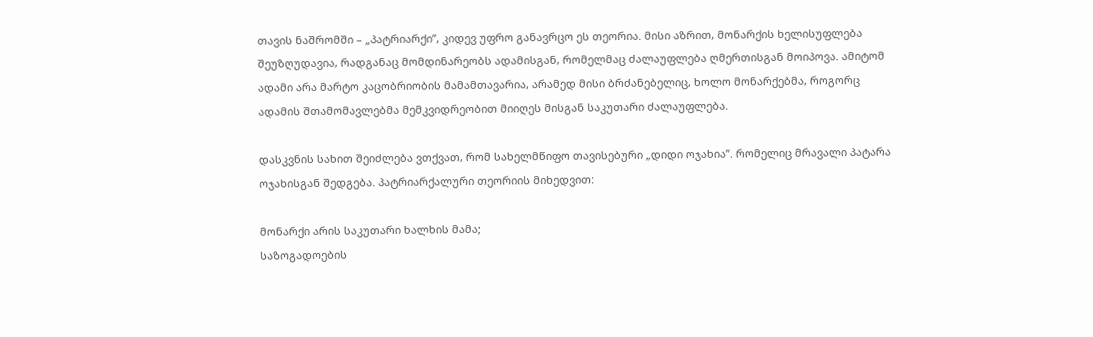თავის ნაშრომში – „პატრიარქი”, კიდევ უფრო განავრცო ეს თეორია. მისი აზრით, მონარქის ხელისუფლება შეუზღუდავია, რადგანაც მომდინარეობს ადამისგან, რომელმაც ძალაუფლება ღმერთისგან მოიპოვა. ამიტომ ადამი არა მარტო კაცობრიობის მამამთავარია, არამედ მისი ბრძანებელიც, ხოლო მონარქებმა, როგორც ადამის შთამომავლებმა მემკვიდრეობით მიიღეს მისგან საკუთარი ძალაუფლება.

დასკვნის სახით შეიძლება ვთქვათ, რომ სახელმწიფო თავისებური „დიდი ოჯახია”. რომელიც მრავალი პატარა ოჯახისგან შედგება. პატრიარქალური თეორიის მიხედვით:

მონარქი არის საკუთარი ხალხის მამა;
საზოგადოების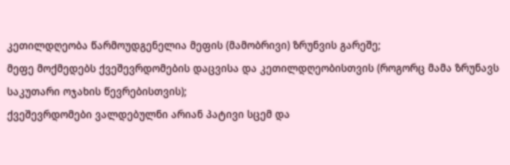კეთილდღეობა წარმოუდგენელია მეფის (მამობრივი) ზრუნვის გარეშე;
მეფე მოქმედებს ქვეშევრდომების დაცვისა და კეთილდღეობისთვის (როგორც მამა ზრუნავს საკუთარი ოჯახის წევრებისთვის);
ქვეშევრდომები ვალდებულნი არიან პატივი სცემ და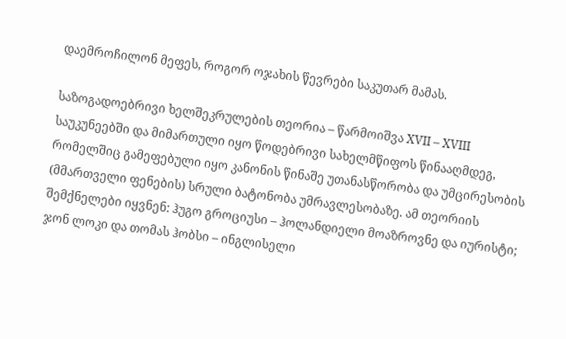დაემროჩილონ მეფეს, როგორ ოჯახის წევრები საკუთარ მამას.

საზოგადოებრივი ხელშეკრულების თეორია – წარმოიშვა XVII – XVIII საუკუნეებში და მიმართული იყო წოდებრივი სახელმწიფოს წინააღმდეგ, რომელშიც გამეფებული იყო კანონის წინაშე უთანასწორობა და უმცირესობის (მმართველი ფენების) სრული ბატონობა უმრავლესობაზე. ამ თეორიის შემქნელები იყვნენ: ჰუგო გროციუსი – ჰოლანდიელი მოაზროვნე და იურისტი; ჯონ ლოკი და თომას ჰობსი – ინგლისელი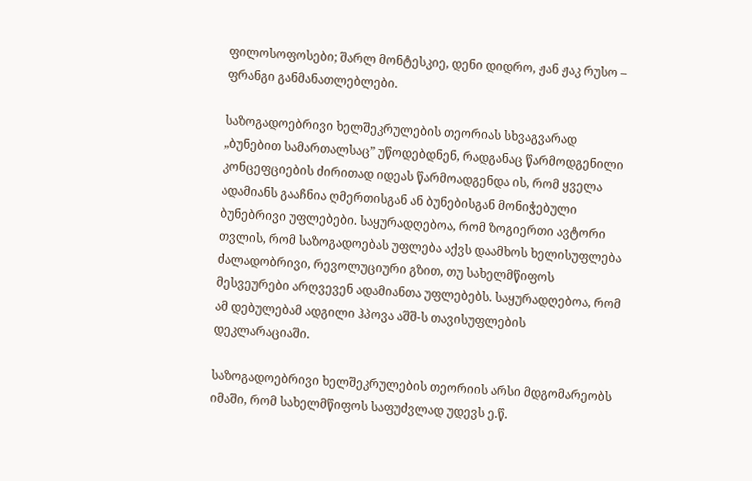ფილოსოფოსები; შარლ მონტესკიე, დენი დიდრო, ჟან ჟაკ რუსო – ფრანგი განმანათლებლები.

საზოგადოებრივი ხელშეკრულების თეორიას სხვაგვარად „ბუნებით სამართალსაც” უწოდებდნენ, რადგანაც წარმოდგენილი კონცეფციების ძირითად იდეას წარმოადგენდა ის, რომ ყველა ადამიანს გააჩნია ღმერთისგან ან ბუნებისგან მონიჭებული ბუნებრივი უფლებები. საყურადღებოა, რომ ზოგიერთი ავტორი თვლის, რომ საზოგადოებას უფლება აქვს დაამხოს ხელისუფლება ძალადობრივი, რევოლუციური გზით, თუ სახელმწიფოს მესვეურები არღვევენ ადამიანთა უფლებებს. საყურადღებოა, რომ ამ დებულებამ ადგილი ჰპოვა აშშ-ს თავისუფლების დეკლარაციაში.

საზოგადოებრივი ხელშეკრულების თეორიის არსი მდგომარეობს იმაში, რომ სახელმწიფოს საფუძვლად უდევს ე.წ.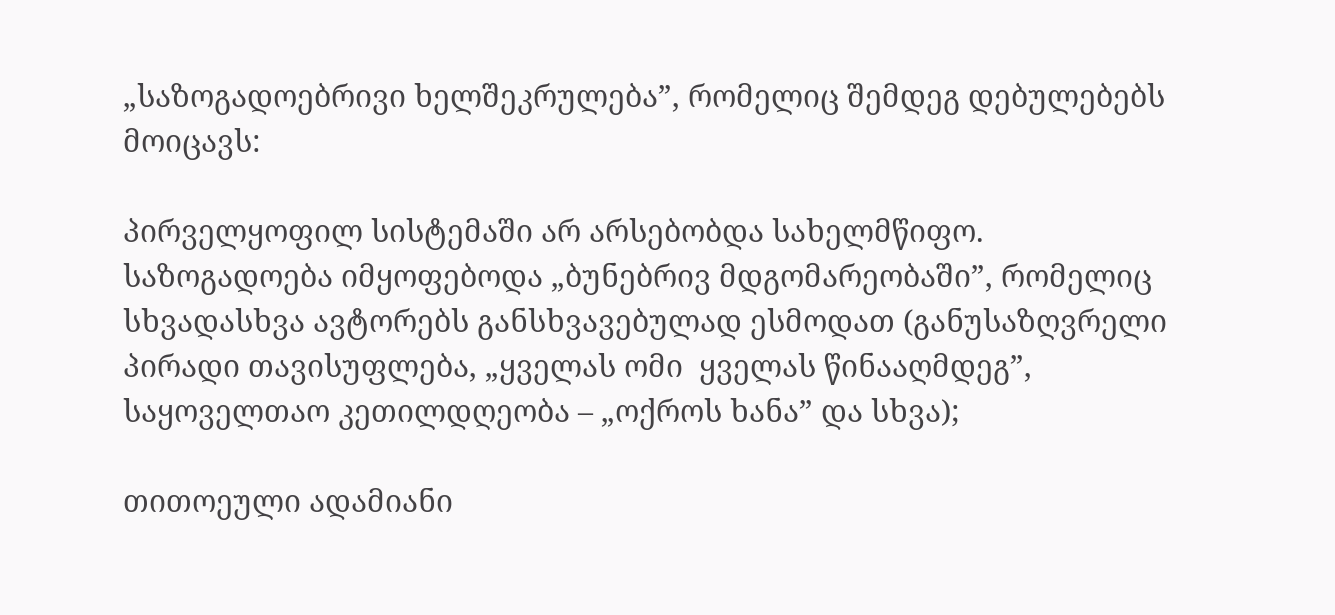„საზოგადოებრივი ხელშეკრულება”, რომელიც შემდეგ დებულებებს მოიცავს:

პირველყოფილ სისტემაში არ არსებობდა სახელმწიფო. საზოგადოება იმყოფებოდა „ბუნებრივ მდგომარეობაში”, რომელიც სხვადასხვა ავტორებს განსხვავებულად ესმოდათ (განუსაზღვრელი პირადი თავისუფლება, „ყველას ომი  ყველას წინააღმდეგ”, საყოველთაო კეთილდღეობა – „ოქროს ხანა” და სხვა);

თითოეული ადამიანი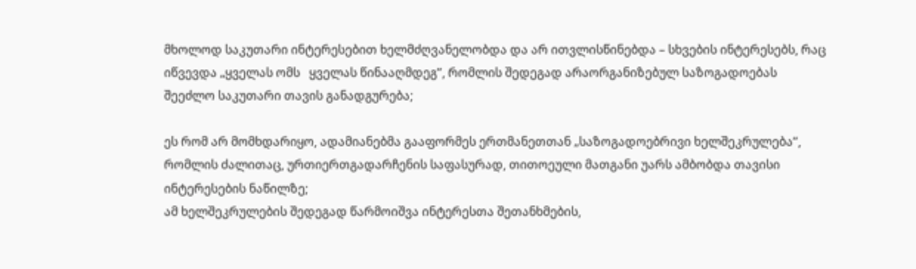მხოლოდ საკუთარი ინტერესებით ხელმძღვანელობდა და არ ითვლისწინებდა – სხვების ინტერესებს, რაც იწვევდა „ყველას ომს   ყველას წინააღმდეგ”, რომლის შედეგად არაორგანიზებულ საზოგადოებას შეეძლო საკუთარი თავის განადგურება;

ეს რომ არ მომხდარიყო, ადამიანებმა გააფორმეს ერთმანეთთან „საზოგადოებრივი ხელშეკრულება”, რომლის ძალითაც, ურთიერთგადარჩენის საფასურად, თითოეული მათგანი უარს ამბობდა თავისი ინტერესების ნაწილზე;
ამ ხელშეკრულების შედეგად წარმოიშვა ინტერესთა შეთანხმების,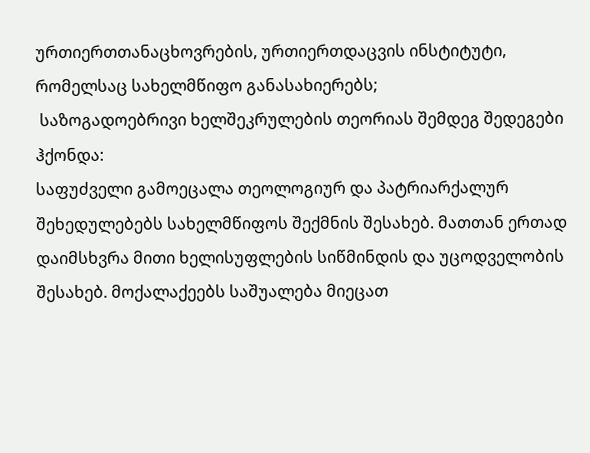ურთიერთთანაცხოვრების, ურთიერთდაცვის ინსტიტუტი, რომელსაც სახელმწიფო განასახიერებს;
 საზოგადოებრივი ხელშეკრულების თეორიას შემდეგ შედეგები ჰქონდა:
საფუძველი გამოეცალა თეოლოგიურ და პატრიარქალურ შეხედულებებს სახელმწიფოს შექმნის შესახებ. მათთან ერთად დაიმსხვრა მითი ხელისუფლების სიწმინდის და უცოდველობის შესახებ. მოქალაქეებს საშუალება მიეცათ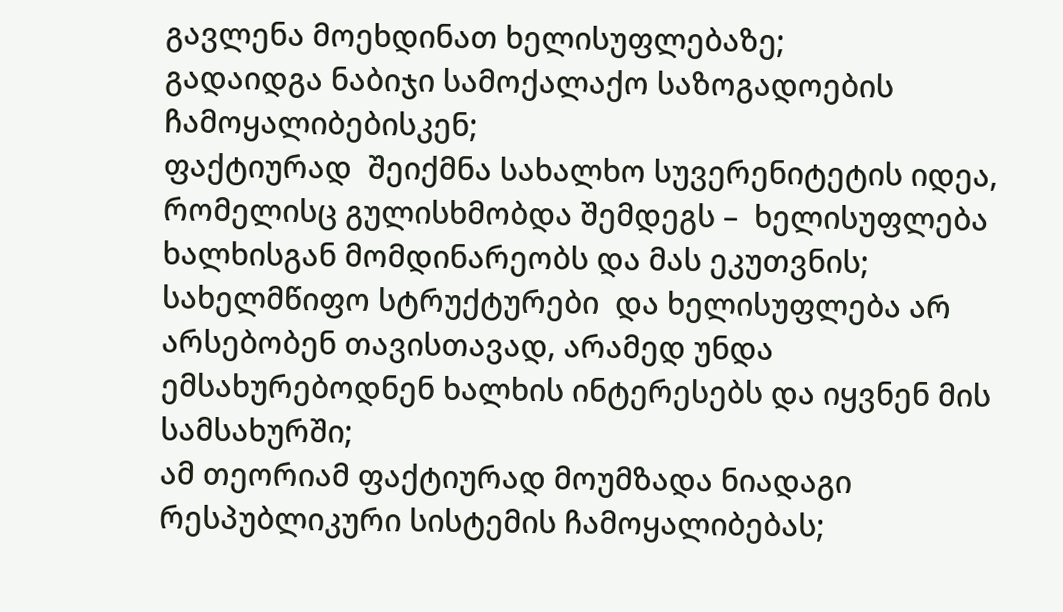გავლენა მოეხდინათ ხელისუფლებაზე;
გადაიდგა ნაბიჯი სამოქალაქო საზოგადოების ჩამოყალიბებისკენ;
ფაქტიურად  შეიქმნა სახალხო სუვერენიტეტის იდეა, რომელისც გულისხმობდა შემდეგს –  ხელისუფლება ხალხისგან მომდინარეობს და მას ეკუთვნის;
სახელმწიფო სტრუქტურები  და ხელისუფლება არ არსებობენ თავისთავად, არამედ უნდა ემსახურებოდნენ ხალხის ინტერესებს და იყვნენ მის სამსახურში;
ამ თეორიამ ფაქტიურად მოუმზადა ნიადაგი რესპუბლიკური სისტემის ჩამოყალიბებას;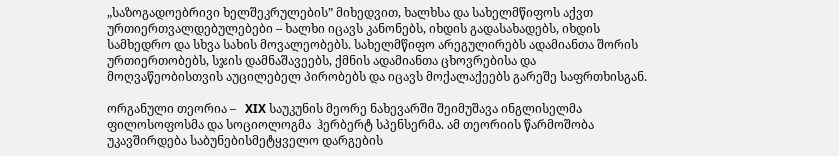„საზოგადოებრივი ხელშეკრულების” მიხედვით, ხალხსა და სახელმწიფოს აქვთ ურთიერთვალდებულებები – ხალხი იცავს კანონებს, იხდის გადასახადებს, იხდის სამხედრო და სხვა სახის მოვალეობებს. სახელმწიფო არეგულირებს ადამიანთა შორის ურთიერთობებს, სჯის დამნაშავეებს, ქმნის ადამიანთა ცხოვრებისა და მოღვაწეობისთვის აუცილებელ პირობებს და იცავს მოქალაქეებს გარეშე საფრთხისგან.

ორგანული თეორია –   XIX საუკუნის მეორე ნახევარში შეიმუშავა ინგლისელმა ფილოსოფოსმა და სოციოლოგმა  ჰერბერტ სპენსერმა. ამ თეორიის წარმოშობა უკავშირდება საბუნებისმეტყველო დარგების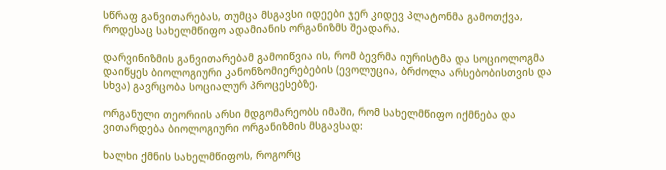სწრაფ განვითარებას, თუმცა მსგავსი იდეები ჯერ კიდევ პლატონმა გამოთქვა, როდესაც სახელმწიფო ადამიანის ორგანიზმს შეადარა.

დარვინიზმის განვითარებამ გამოიწვია ის, რომ ბევრმა იურისტმა და სოციოლოგმა დაიწყეს ბიოლოგიური კანონზომიერებების (ევოლუცია, ბრძოლა არსებობისთვის და სხვა) გავრცობა სოციალურ პროცესებზე.

ორგანული თეორიის არსი მდგომარეობს იმაში, რომ სახელმწიფო იქმნება და ვითარდება ბიოლოგიური ორგანიზმის მსგავსად:

ხალხი ქმნის სახელმწიფოს, როგორც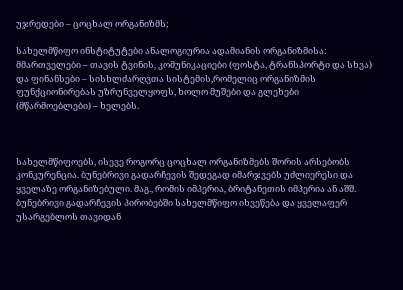უჯრედები – ცოცხალ ორგანიზმს;

სახელმწიფო ინსტიტუტები ანალოგიურია ადამიანის ორგანიზმისა: მმართველები – თავის ტვინის, კომუნიკაციები (ფოსტა, ტრანსპორტი და სხვა) და ფინანსები – სისხლძარღვთა სისტემის,რომელიც ორგანიზმის ფუნქციონირებას უზრუნველყოფს, ხოლო მუშები და გლეხები (მწარმოებლები) – ხელებს.



სახელმწიფოებს, ისევე როგორც ცოცხალ ორგანიზმებს შორის არსებობს კონკურენცია. ბუნებრივი გადარჩევის შედეგად იმარჯვებს უძლიერესი და ყველაზე ორგანიზებული. მაგ., რომის იმპერია, ბრიტანეთის იმპერია ან აშშ. ბუნებრივი გადარჩევის პირობებში სახელმწიფო იხვეწება და ყველაფერ უსარგებლოს თავიდან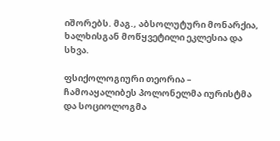იშორებს. მაგ., აბსოლუტური მონარქია, ხალხისგან მოწყვეტილი ეკლესია და სხვა.

ფსიქოლოგიური თეორია – ჩამოაყალიბეს პოლონელმა იურისტმა და სოციოლოგმა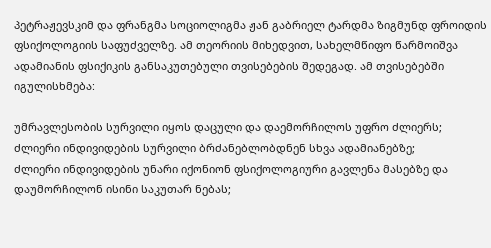პეტრაჟევსკიმ და ფრანგმა სოციოლიგმა ჟან გაბრიელ ტარდმა ზიგმუნდ ფროიდის ფსიქოლოგიის საფუძველზე. ამ თეორიის მიხედვით, სახელმწიფო წარმოიშვა ადამიანის ფსიქიკის განსაკუთებული თვისებების შედეგად. ამ თვისებებში იგულისხმება:

უმრავლესობის სურვილი იყოს დაცული და დაემორჩილოს უფრო ძლიერს;
ძლიერი ინდივიდების სურვილი ბრძანებლობდნენ სხვა ადამიანებზე;
ძლიერი ინდივიდების უნარი იქონიონ ფსიქოლოგიური გავლენა მასებზე და დაუმორჩილონ ისინი საკუთარ ნებას;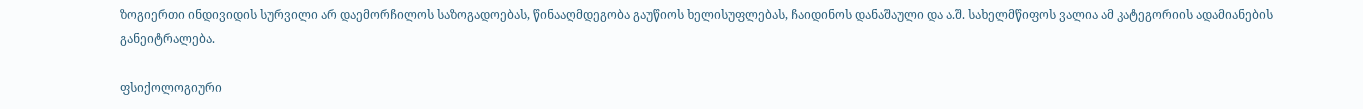ზოგიერთი ინდივიდის სურვილი არ დაემორჩილოს საზოგადოებას, წინააღმდეგობა გაუწიოს ხელისუფლებას, ჩაიდინოს დანაშაული და ა.შ. სახელმწიფოს ვალია ამ კატეგორიის ადამიანების განეიტრალება.

ფსიქოლოგიური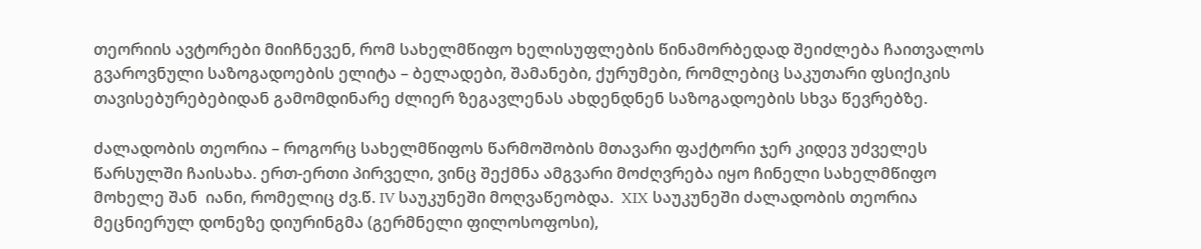თეორიის ავტორები მიიჩნევენ, რომ სახელმწიფო ხელისუფლების წინამორბედად შეიძლება ჩაითვალოს გვაროვნული საზოგადოების ელიტა – ბელადები, შამანები, ქურუმები, რომლებიც საკუთარი ფსიქიკის თავისებურებებიდან გამომდინარე ძლიერ ზეგავლენას ახდენდნენ საზოგადოების სხვა წევრებზე.

ძალადობის თეორია – როგორც სახელმწიფოს წარმოშობის მთავარი ფაქტორი ჯერ კიდევ უძველეს წარსულში ჩაისახა. ერთ-ერთი პირველი, ვინც შექმნა ამგვარი მოძღვრება იყო ჩინელი სახელმწიფო მოხელე შან  იანი, რომელიც ძვ.წ. IV საუკუნეში მოღვაწეობდა.  XIX საუკუნეში ძალადობის თეორია მეცნიერულ დონეზე დიურინგმა (გერმნელი ფილოსოფოსი),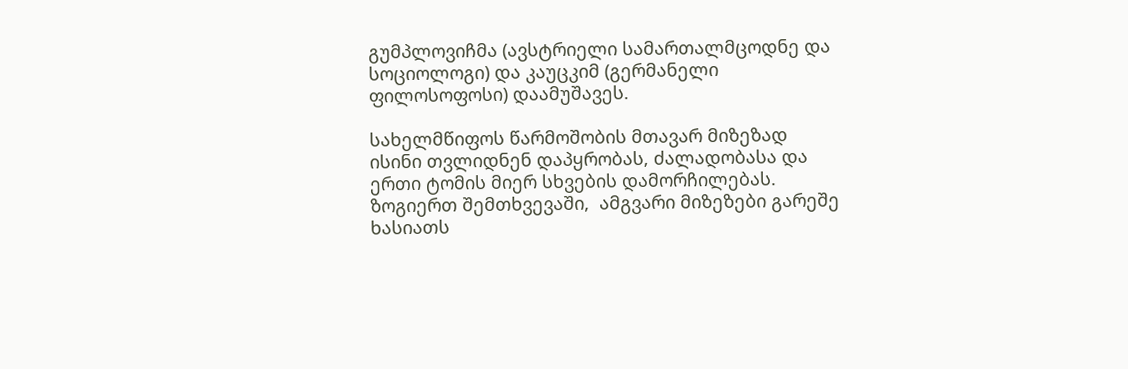გუმპლოვიჩმა (ავსტრიელი სამართალმცოდნე და სოციოლოგი) და კაუცკიმ (გერმანელი ფილოსოფოსი) დაამუშავეს.

სახელმწიფოს წარმოშობის მთავარ მიზეზად ისინი თვლიდნენ დაპყრობას, ძალადობასა და ერთი ტომის მიერ სხვების დამორჩილებას. ზოგიერთ შემთხვევაში,  ამგვარი მიზეზები გარეშე ხასიათს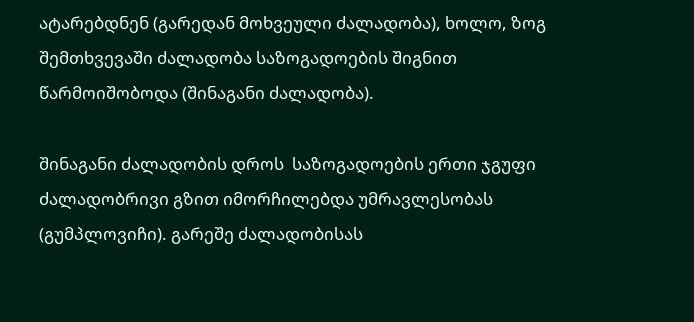ატარებდნენ (გარედან მოხვეული ძალადობა), ხოლო, ზოგ შემთხვევაში ძალადობა საზოგადოების შიგნით წარმოიშობოდა (შინაგანი ძალადობა).

შინაგანი ძალადობის დროს  საზოგადოების ერთი ჯგუფი ძალადობრივი გზით იმორჩილებდა უმრავლესობას (გუმპლოვიჩი). გარეშე ძალადობისას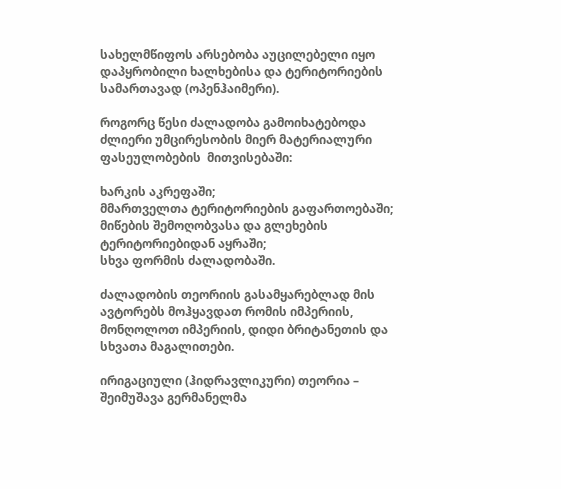სახელმწიფოს არსებობა აუცილებელი იყო დაპყრობილი ხალხებისა და ტერიტორიების სამართავად (ოპენჰაიმერი).

როგორც წესი ძალადობა გამოიხატებოდა ძლიერი უმცირესობის მიერ მატერიალური ფასეულობების  მითვისებაში:

ხარკის აკრეფაში;
მმართველთა ტერიტორიების გაფართოებაში;
მიწების შემოღობვასა და გლეხების ტერიტორიებიდან აყრაში;
სხვა ფორმის ძალადობაში.

ძალადობის თეორიის გასამყარებლად მის ავტორებს მოჰყავდათ რომის იმპერიის, მონღოლოთ იმპერიის, დიდი ბრიტანეთის და სხვათა მაგალითები.

ირიგაციული (ჰიდრავლიკური) თეორია – შეიმუშავა გერმანელმა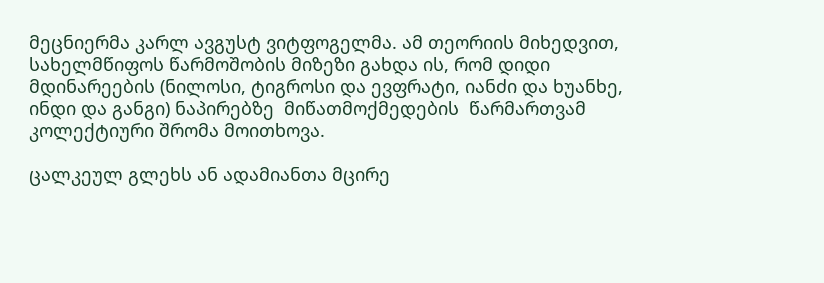მეცნიერმა კარლ ავგუსტ ვიტფოგელმა. ამ თეორიის მიხედვით, სახელმწიფოს წარმოშობის მიზეზი გახდა ის, რომ დიდი მდინარეების (ნილოსი, ტიგროსი და ევფრატი, იანძი და ხუანხე, ინდი და განგი) ნაპირებზე  მიწათმოქმედების  წარმართვამ კოლექტიური შრომა მოითხოვა.

ცალკეულ გლეხს ან ადამიანთა მცირე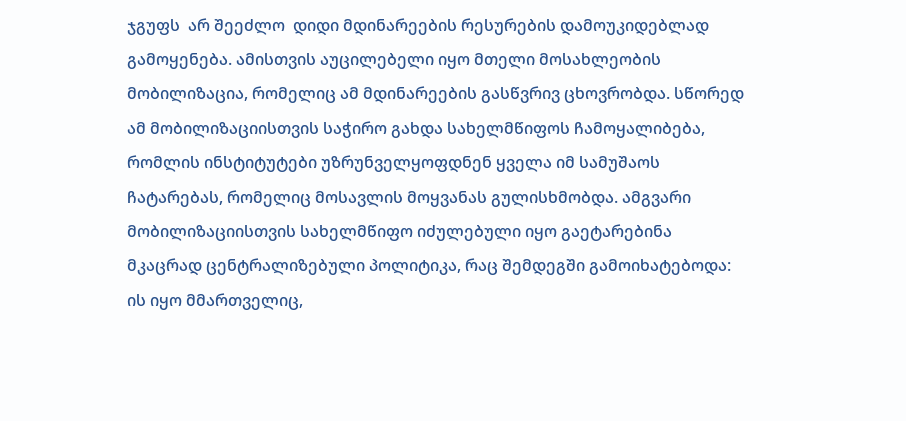ჯგუფს  არ შეეძლო  დიდი მდინარეების რესურების დამოუკიდებლად გამოყენება. ამისთვის აუცილებელი იყო მთელი მოსახლეობის მობილიზაცია, რომელიც ამ მდინარეების გასწვრივ ცხოვრობდა. სწორედ ამ მობილიზაციისთვის საჭირო გახდა სახელმწიფოს ჩამოყალიბება, რომლის ინსტიტუტები უზრუნველყოფდნენ ყველა იმ სამუშაოს ჩატარებას, რომელიც მოსავლის მოყვანას გულისხმობდა. ამგვარი მობილიზაციისთვის სახელმწიფო იძულებული იყო გაეტარებინა მკაცრად ცენტრალიზებული პოლიტიკა, რაც შემდეგში გამოიხატებოდა: ის იყო მმართველიც,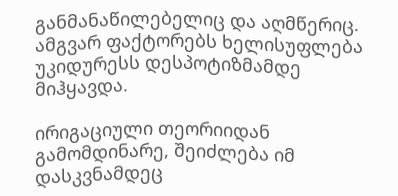განმანაწილებელიც და აღმწერიც. ამგვარ ფაქტორებს ხელისუფლება უკიდურესს დესპოტიზმამდე მიჰყავდა.

ირიგაციული თეორიიდან გამომდინარე, შეიძლება იმ დასკვნამდეც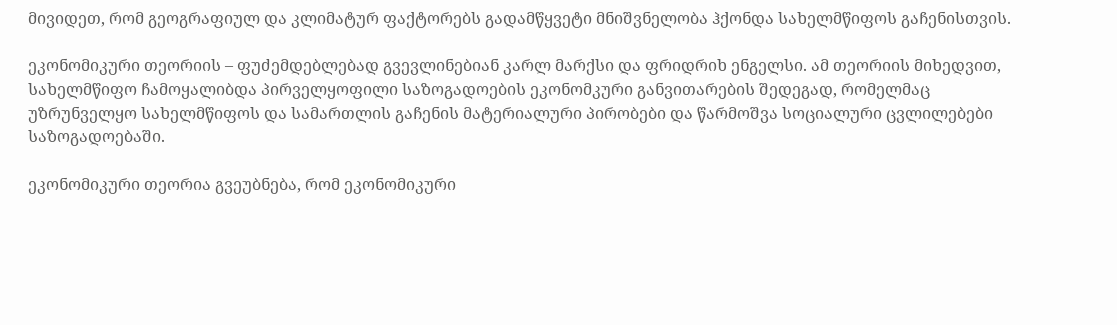მივიდეთ, რომ გეოგრაფიულ და კლიმატურ ფაქტორებს გადამწყვეტი მნიშვნელობა ჰქონდა სახელმწიფოს გაჩენისთვის.

ეკონომიკური თეორიის – ფუძემდებლებად გვევლინებიან კარლ მარქსი და ფრიდრიხ ენგელსი. ამ თეორიის მიხედვით, სახელმწიფო ჩამოყალიბდა პირველყოფილი საზოგადოების ეკონომკური განვითარების შედეგად, რომელმაც უზრუნველყო სახელმწიფოს და სამართლის გაჩენის მატერიალური პირობები და წარმოშვა სოციალური ცვლილებები საზოგადოებაში.

ეკონომიკური თეორია გვეუბნება, რომ ეკონომიკური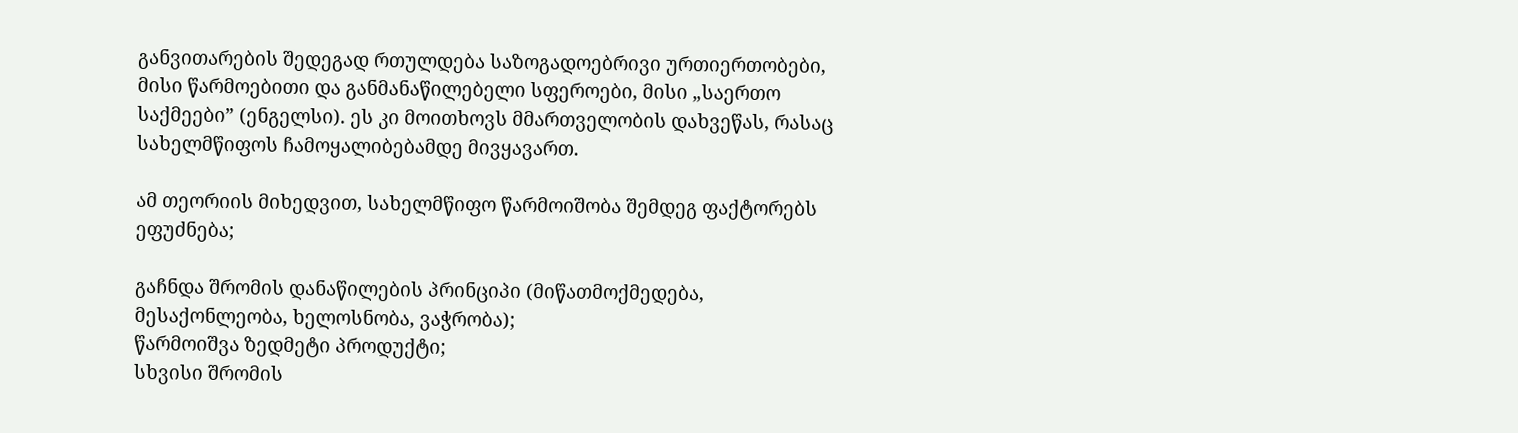განვითარების შედეგად რთულდება საზოგადოებრივი ურთიერთობები, მისი წარმოებითი და განმანაწილებელი სფეროები, მისი „საერთო საქმეები” (ენგელსი). ეს კი მოითხოვს მმართველობის დახვეწას, რასაც სახელმწიფოს ჩამოყალიბებამდე მივყავართ.

ამ თეორიის მიხედვით, სახელმწიფო წარმოიშობა შემდეგ ფაქტორებს ეფუძნება;

გაჩნდა შრომის დანაწილების პრინციპი (მიწათმოქმედება, მესაქონლეობა, ხელოსნობა, ვაჭრობა);
წარმოიშვა ზედმეტი პროდუქტი;
სხვისი შრომის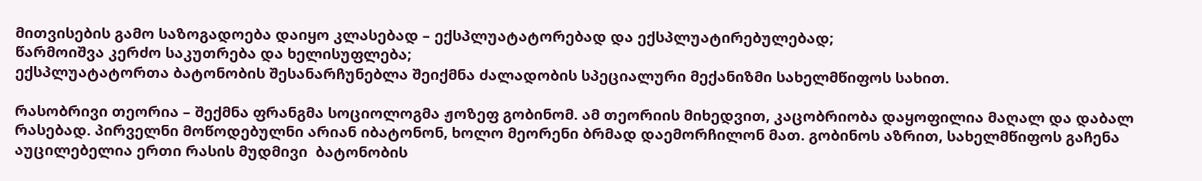მითვისების გამო საზოგადოება დაიყო კლასებად – ექსპლუატატორებად და ექსპლუატირებულებად;
წარმოიშვა კერძო საკუთრება და ხელისუფლება;
ექსპლუატატორთა ბატონობის შესანარჩუნებლა შეიქმნა ძალადობის სპეციალური მექანიზმი სახელმწიფოს სახით.

რასობრივი თეორია – შექმნა ფრანგმა სოციოლოგმა ჟოზეფ გობინომ. ამ თეორიის მიხედვით, კაცობრიობა დაყოფილია მაღალ და დაბალ რასებად. პირველნი მოწოდებულნი არიან იბატონონ, ხოლო მეორენი ბრმად დაემორჩილონ მათ. გობინოს აზრით, სახელმწიფოს გაჩენა აუცილებელია ერთი რასის მუდმივი  ბატონობის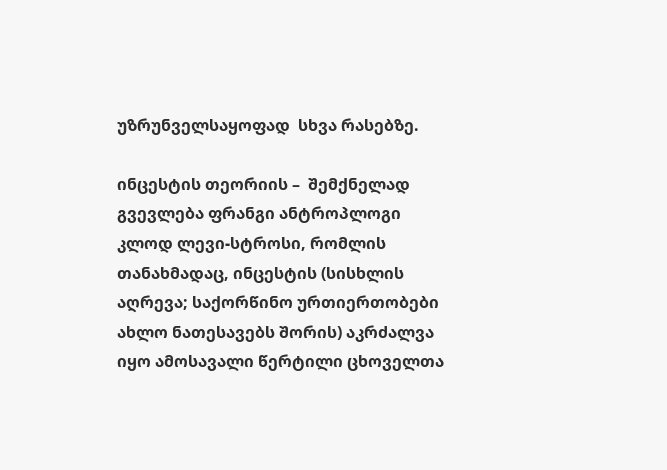უზრუნველსაყოფად  სხვა რასებზე.

ინცესტის თეორიის –  შემქნელად გვევლება ფრანგი ანტროპლოგი კლოდ ლევი-სტროსი, რომლის თანახმადაც, ინცესტის (სისხლის აღრევა; საქორწინო ურთიერთობები ახლო ნათესავებს შორის) აკრძალვა იყო ამოსავალი წერტილი ცხოველთა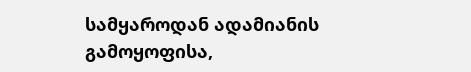სამყაროდან ადამიანის გამოყოფისა,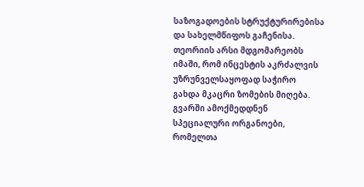საზოგადოების სტრუქტურირებისა და სახელმწიფოს გაჩენისა. თეორიის არსი მდგომარეობს იმაში, რომ ინცესტის აკრძალვის უზრუნველსაყოფად საჭირო გახდა მკაცრი ზომების მიღება. გვარში ამოქმედდნენ სპეციალური ორგანოები, რომელთა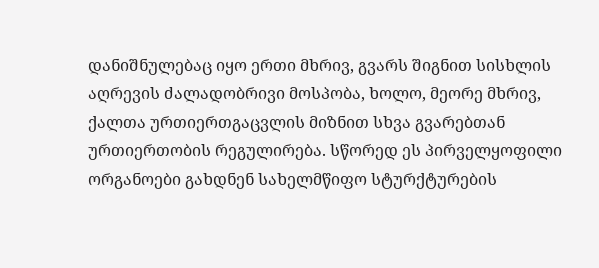დანიშნულებაც იყო ერთი მხრივ, გვარს შიგნით სისხლის აღრევის ძალადობრივი მოსპობა, ხოლო, მეორე მხრივ, ქალთა ურთიერთგაცვლის მიზნით სხვა გვარებთან ურთიერთობის რეგულირება. სწორედ ეს პირველყოფილი ორგანოები გახდნენ სახელმწიფო სტურქტურების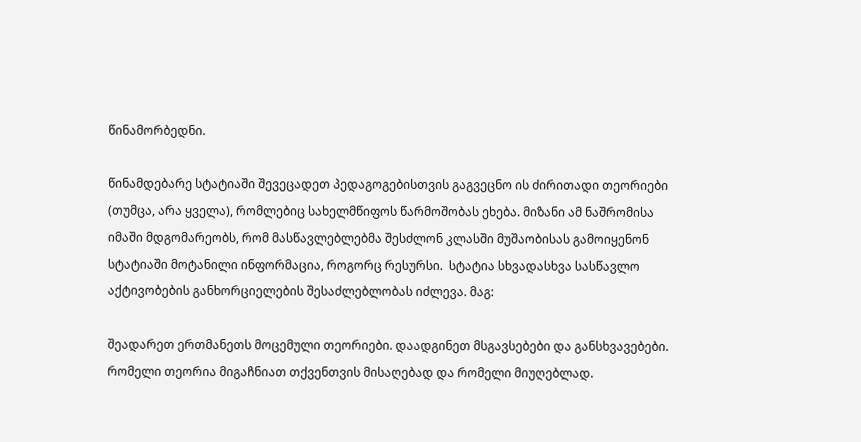წინამორბედნი.

წინამდებარე სტატიაში შევეცადეთ პედაგოგებისთვის გაგვეცნო ის ძირითადი თეორიები (თუმცა, არა ყველა), რომლებიც სახელმწიფოს წარმოშობას ეხება. მიზანი ამ ნაშრომისა იმაში მდგომარეობს, რომ მასწავლებლებმა შესძლონ კლასში მუშაობისას გამოიყენონ სტატიაში მოტანილი ინფორმაცია, როგორც რესურსი.  სტატია სხვადასხვა სასწავლო აქტივობების განხორციელების შესაძლებლობას იძლევა. მაგ:

შეადარეთ ერთმანეთს მოცემული თეორიები. დაადგინეთ მსგავსებები და განსხვავებები.
რომელი თეორია მიგაჩნიათ თქვენთვის მისაღებად და რომელი მიუღებლად.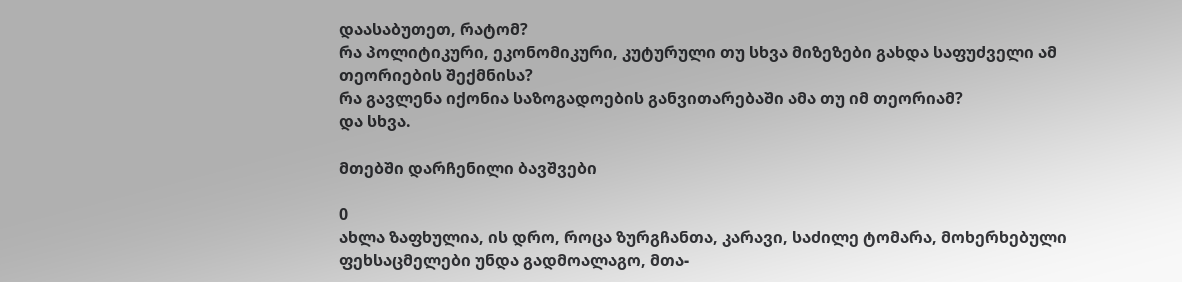დაასაბუთეთ, რატომ?
რა პოლიტიკური, ეკონომიკური, კუტურული თუ სხვა მიზეზები გახდა საფუძველი ამ თეორიების შექმნისა?
რა გავლენა იქონია საზოგადოების განვითარებაში ამა თუ იმ თეორიამ?
და სხვა.

მთებში დარჩენილი ბავშვები

0
ახლა ზაფხულია, ის დრო, როცა ზურგჩანთა, კარავი, საძილე ტომარა, მოხერხებული ფეხსაცმელები უნდა გადმოალაგო, მთა-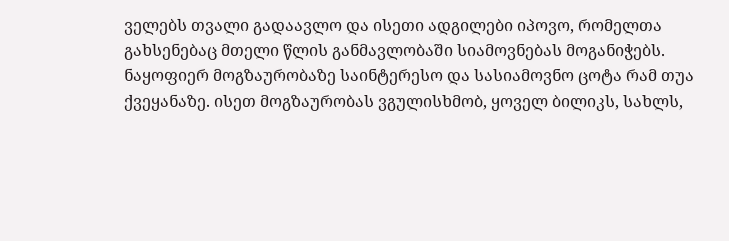ველებს თვალი გადაავლო და ისეთი ადგილები იპოვო, რომელთა გახსენებაც მთელი წლის განმავლობაში სიამოვნებას მოგანიჭებს. ნაყოფიერ მოგზაურობაზე საინტერესო და სასიამოვნო ცოტა რამ თუა ქვეყანაზე. ისეთ მოგზაურობას ვგულისხმობ, ყოველ ბილიკს, სახლს,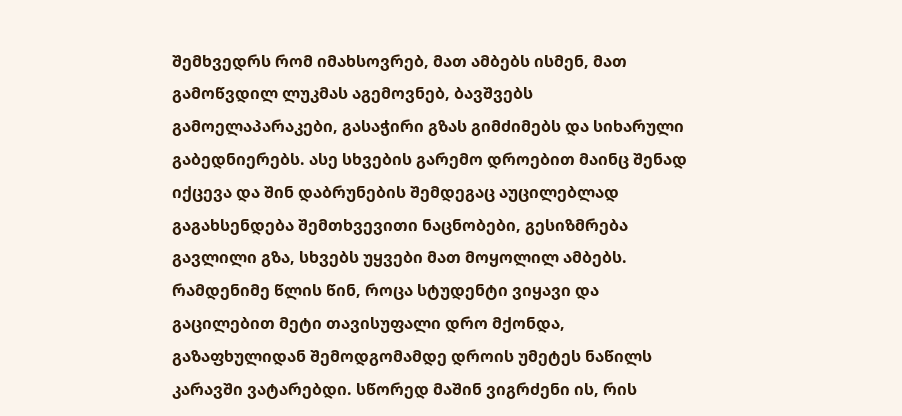შემხვედრს რომ იმახსოვრებ, მათ ამბებს ისმენ, მათ გამოწვდილ ლუკმას აგემოვნებ, ბავშვებს გამოელაპარაკები, გასაჭირი გზას გიმძიმებს და სიხარული გაბედნიერებს. ასე სხვების გარემო დროებით მაინც შენად იქცევა და შინ დაბრუნების შემდეგაც აუცილებლად გაგახსენდება შემთხვევითი ნაცნობები, გესიზმრება გავლილი გზა, სხვებს უყვები მათ მოყოლილ ამბებს.
რამდენიმე წლის წინ, როცა სტუდენტი ვიყავი და გაცილებით მეტი თავისუფალი დრო მქონდა, გაზაფხულიდან შემოდგომამდე დროის უმეტეს ნაწილს კარავში ვატარებდი. სწორედ მაშინ ვიგრძენი ის, რის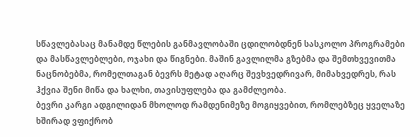სწავლებასაც მანამდე წლების განმავლობაში ცდილობდნენ სასკოლო პროგრამები და მასწავლებლები, ოჯახი და წიგნები. მაშინ გავლილმა გზებმა და შემთხვევითმა ნაცნობებმა, რომელთაგან ბევრს მეტად აღარც შევხვედრივარ, მიმახვედრეს, რას ჰქვია შენი მიწა და ხალხი, თავისუფლება და გამძლეობა.
ბევრი კარგი ადგილიდან მხოლოდ რამდენიმეზე მოგიყვებით, რომლებზეც ყველაზე ხშირად ვფიქრობ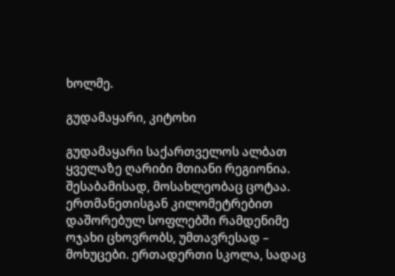ხოლმე.

გუდამაყარი, კიტოხი

გუდამაყარი საქართველოს ალბათ ყველაზე ღარიბი მთიანი რეგიონია. შესაბამისად, მოსახლეობაც ცოტაა. ერთმანეთისგან კილომეტრებით დაშორებულ სოფლებში რამდენიმე ოჯახი ცხოვრობს, უმთავრესად – მოხუცები. ერთადერთი სკოლა, სადაც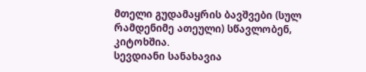მთელი გუდამაყრის ბავშვები (სულ რამდენიმე ათეული) სწავლობენ, კიტოხშია.
სევდიანი სანახავია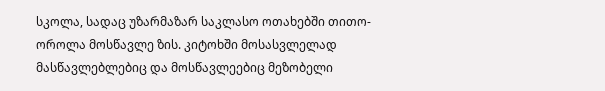სკოლა, სადაც უზარმაზარ საკლასო ოთახებში თითო-ოროლა მოსწავლე ზის. კიტოხში მოსასვლელად მასწავლებლებიც და მოსწავლეებიც მეზობელი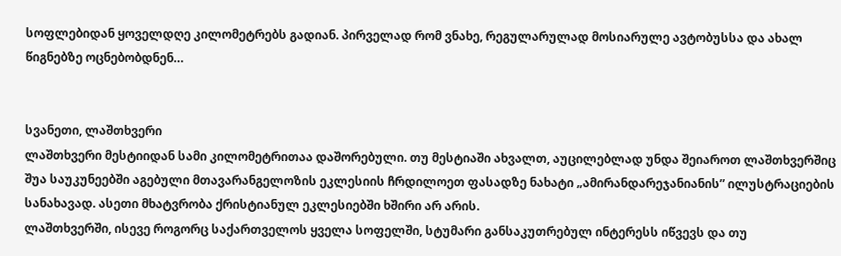სოფლებიდან ყოველდღე კილომეტრებს გადიან. პირველად რომ ვნახე, რეგულარულად მოსიარულე ავტობუსსა და ახალ წიგნებზე ოცნებობდნენ…


სვანეთი, ლაშთხვერი
ლაშთხვერი მესტიიდან სამი კილომეტრითაა დაშორებული. თუ მესტიაში ახვალთ, აუცილებლად უნდა შეიაროთ ლაშთხვერშიც შუა საუკუნეებში აგებული მთავარანგელოზის ეკლესიის ჩრდილოეთ ფასადზე ნახატი „ამირანდარეჯანიანის” ილუსტრაციების სანახავად. ასეთი მხატვრობა ქრისტიანულ ეკლესიებში ხშირი არ არის.
ლაშთხვერში, ისევე როგორც საქართველოს ყველა სოფელში, სტუმარი განსაკუთრებულ ინტერესს იწვევს და თუ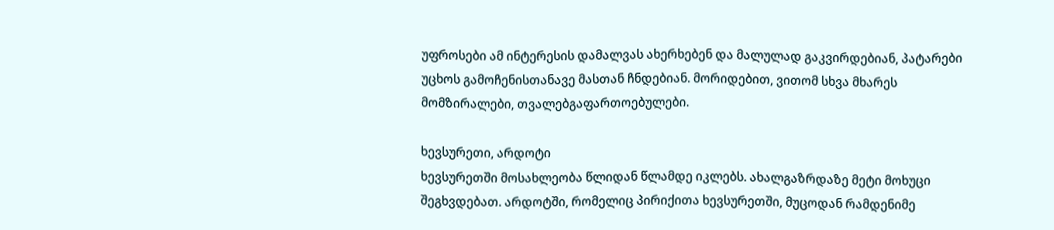უფროსები ამ ინტერესის დამალვას ახერხებენ და მალულად გაკვირდებიან, პატარები უცხოს გამოჩენისთანავე მასთან ჩნდებიან. მორიდებით, ვითომ სხვა მხარეს მომზირალები, თვალებგაფართოებულები.

ხევსურეთი, არდოტი
ხევსურეთში მოსახლეობა წლიდან წლამდე იკლებს. ახალგაზრდაზე მეტი მოხუცი შეგხვდებათ. არდოტში, რომელიც პირიქითა ხევსურეთში, მუცოდან რამდენიმე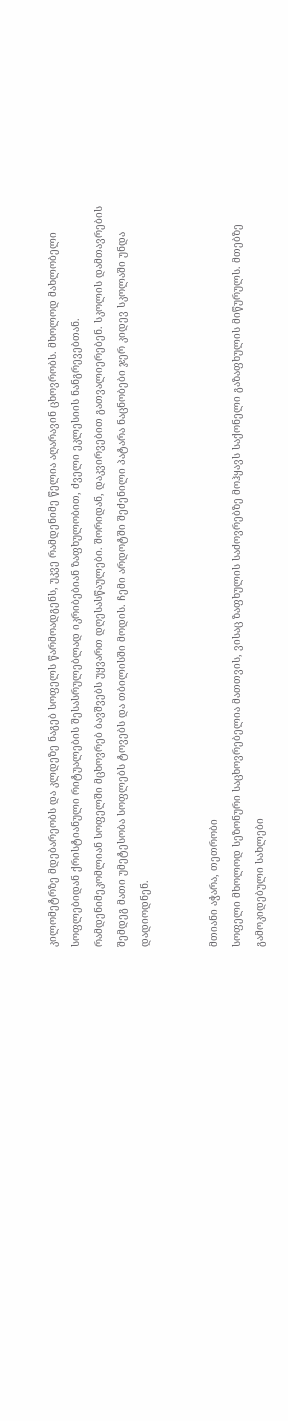კილომეტრზე მდებარეობს და კლდეზე ნაგებ სოფელს წარმოადგენს, უკვე რამდენიმე წელია აღარავინ ცხოვრობს. მხოლოდ მახლობელი სოფლებიდან ქრისტიანული რიტუალების შესასრულებლად იკრიბებიან ზაფხულობით, ძველი ეკლესიის ნანგრევებთან.
რამდენიმეკომლიან სოფელში მცხოვრებ ბავშვებს უყვართ დღესასწაულები. შორიდან, დაკვირვებით გათვალიერებენ. სკოლის დამთავრების შემდეგ მათი უმეტესობა სოფლებს ტოვებს და თბილისში მოდის. ჩემი არდოტში შეძენილი პატარა ნაცნობები ჯერ კიდევ სკოლაში უნდა დადიოდნენ.


მთიანი აჭარა, თეთრობი
სოფელი მხოლოდ სეზონური საცხოვრებელია მათთვის, ვისაც ზაფხულის საძოვრებზე მოჰყავს საქონელი გაზაფხულის მიწურულს. მთებზე გამოკიდებული სახლები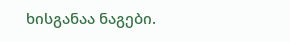ხისგანაა ნაგები.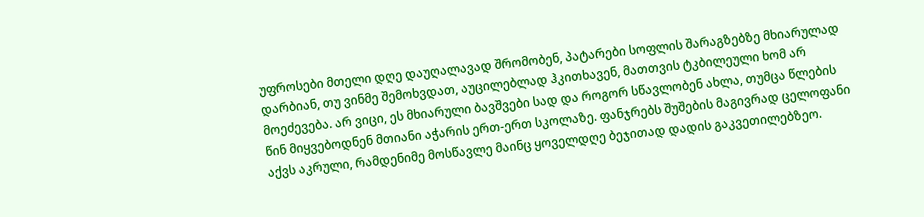უფროსები მთელი დღე დაუღალავად შრომობენ, პატარები სოფლის შარაგზებზე მხიარულად დარბიან, თუ ვინმე შემოხვდათ, აუცილებლად ჰკითხავენ, მათთვის ტკბილეული ხომ არ მოეძევება. არ ვიცი, ეს მხიარული ბავშვები სად და როგორ სწავლობენ ახლა, თუმცა წლების წინ მიყვებოდნენ მთიანი აჭარის ერთ-ერთ სკოლაზე. ფანჯრებს შუშების მაგივრად ცელოფანი აქვს აკრული, რამდენიმე მოსწავლე მაინც ყოველდღე ბეჯითად დადის გაკვეთილებზეო.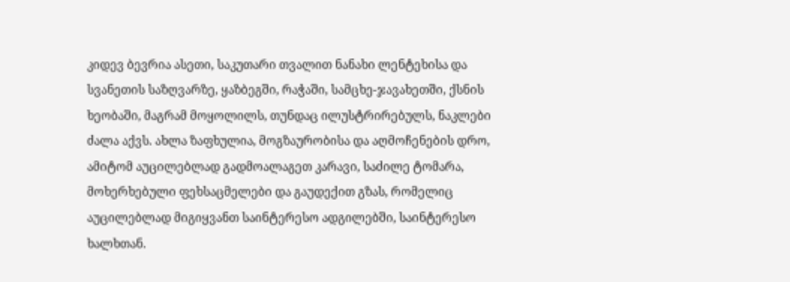კიდევ ბევრია ასეთი, საკუთარი თვალით ნანახი ლენტეხისა და სვანეთის საზღვარზე, ყაზბეგში, რაჭაში, სამცხე-ჯავახეთში, ქსნის ხეობაში, მაგრამ მოყოლილს, თუნდაც ილუსტრირებულს, ნაკლები ძალა აქვს. ახლა ზაფხულია, მოგზაურობისა და აღმოჩენების დრო, ამიტომ აუცილებლად გადმოალაგეთ კარავი, საძილე ტომარა, მოხერხებული ფეხსაცმელები და გაუდექით გზას, რომელიც აუცილებლად მიგიყვანთ საინტერესო ადგილებში, საინტერესო ხალხთან.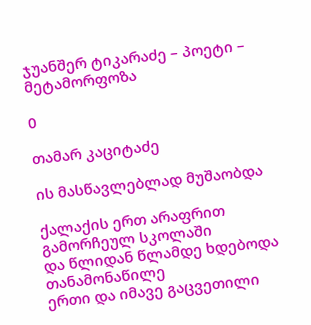ჯუანშერ ტიკარაძე – პოეტი – მეტამორფოზა

0

თამარ კაციტაძე

ის მასწავლებლად მუშაობდა

ქალაქის ერთ არაფრით გამორჩეულ სკოლაში
და წლიდან წლამდე ხდებოდა თანამონაწილე
ერთი და იმავე გაცვეთილი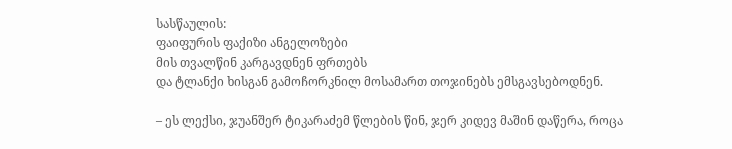სასწაულის:
ფაიფურის ფაქიზი ანგელოზები
მის თვალწინ კარგავდნენ ფრთებს
და ტლანქი ხისგან გამოჩორკნილ მოსამართ თოჯინებს ემსგავსებოდნენ.

– ეს ლექსი, ჯუანშერ ტიკარაძემ წლების წინ, ჯერ კიდევ მაშინ დაწერა, როცა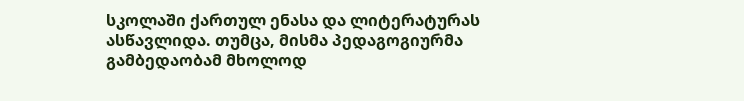სკოლაში ქართულ ენასა და ლიტერატურას ასწავლიდა. თუმცა, მისმა პედაგოგიურმა გამბედაობამ მხოლოდ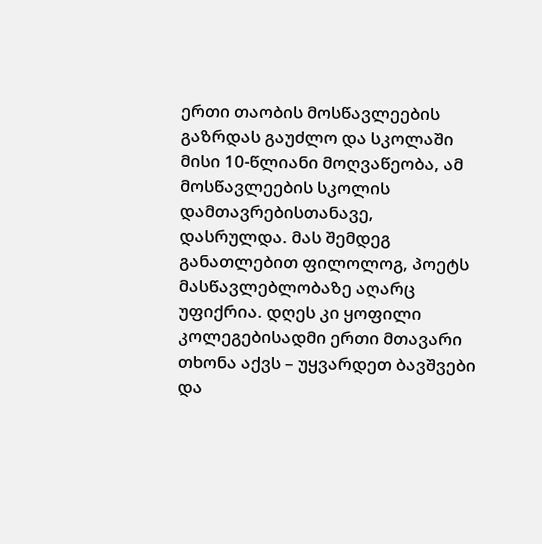ერთი თაობის მოსწავლეების გაზრდას გაუძლო და სკოლაში მისი 10-წლიანი მოღვაწეობა, ამ მოსწავლეების სკოლის დამთავრებისთანავე, დასრულდა. მას შემდეგ განათლებით ფილოლოგ, პოეტს მასწავლებლობაზე აღარც უფიქრია. დღეს კი ყოფილი კოლეგებისადმი ერთი მთავარი თხონა აქვს – უყვარდეთ ბავშვები და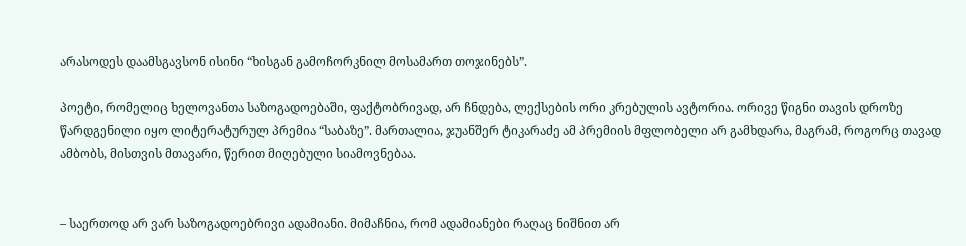არასოდეს დაამსგავსონ ისინი “ხისგან გამოჩორკნილ მოსამართ თოჯინებს”.

პოეტი, რომელიც ხელოვანთა საზოგადოებაში, ფაქტობრივად, არ ჩნდება, ლექსების ორი კრებულის ავტორია. ორივე წიგნი თავის დროზე წარდგენილი იყო ლიტერატურულ პრემია “საბაზე”. მართალია, ჯუანშერ ტიკარაძე ამ პრემიის მფლობელი არ გამხდარა, მაგრამ, როგორც თავად ამბობს, მისთვის მთავარი, წერით მიღებული სიამოვნებაა.


– საერთოდ არ ვარ საზოგადოებრივი ადამიანი. მიმაჩნია, რომ ადამიანები რაღაც ნიშნით არ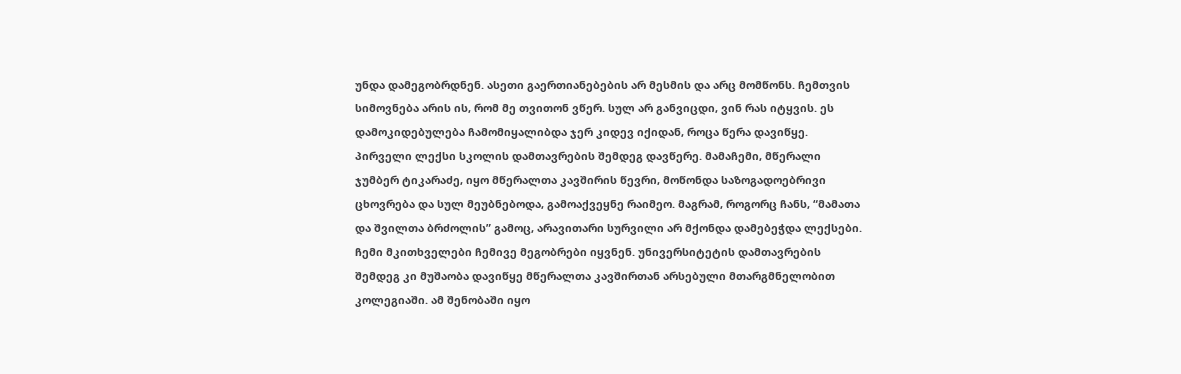უნდა დამეგობრდნენ. ასეთი გაერთიანებების არ მესმის და არც მომწონს. ჩემთვის სიმოვნება არის ის, რომ მე თვითონ ვწერ. სულ არ განვიცდი, ვინ რას იტყვის. ეს დამოკიდებულება ჩამომიყალიბდა ჯერ კიდევ იქიდან, როცა წერა დავიწყე. პირველი ლექსი სკოლის დამთავრების შემდეგ დავწერე. მამაჩემი, მწერალი ჯუმბერ ტიკარაძე, იყო მწერალთა კავშირის წევრი, მოწონდა საზოგადოებრივი ცხოვრება და სულ მეუბნებოდა, გამოაქვეყნე რაიმეო. მაგრამ, როგორც ჩანს, “მამათა და შვილთა ბრძოლის” გამოც, არავითარი სურვილი არ მქონდა დამებეჭდა ლექსები. ჩემი მკითხველები ჩემივე მეგობრები იყვნენ. უნივერსიტეტის დამთავრების შემდეგ კი მუშაობა დავიწყე მწერალთა კავშირთან არსებული მთარგმნელობით კოლეგიაში. ამ შენობაში იყო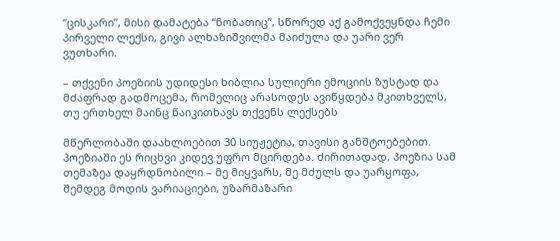“ცისკარი”, მისი დამატება “ნობათიც”, სწორედ აქ გამოქვეყნდა ჩემი პირველი ლექსი, გივი ალხაზიშვილმა მაიძულა და უარი ვერ ვუთხარი.

– თქვენი პოეზიის უდიდესი ხიბლია სულიერი ემოციის ზუსტად და მძაფრად გადმოცემა, რომელიც არასოდეს ავიწყდება მკითხველს, თუ ერთხელ მაინც წაიკითხავს თქვენს ლექსებს

მწერლობაში დაახლოებით 30 სიუჟეტია, თავისი განშტოებებით. პოეზიაში ეს რიცხვი კიდევ უფრო მცირდება. ძირითადად, პოეზია სამ თემაზეა დაყრდნობილი – მე მიყვარს, მე მძულს და უარყოფა, შემდეგ მოდის ვარიაციები, უზარმაზარი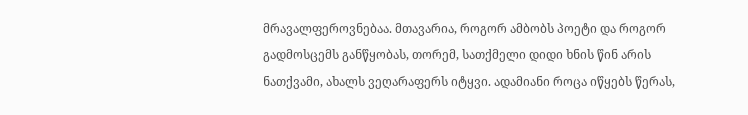მრავალფეროვნებაა. მთავარია, როგორ ამბობს პოეტი და როგორ გადმოსცემს განწყობას, თორემ, სათქმელი დიდი ხნის წინ არის ნათქვამი, ახალს ვეღარაფერს იტყვი. ადამიანი როცა იწყებს წერას,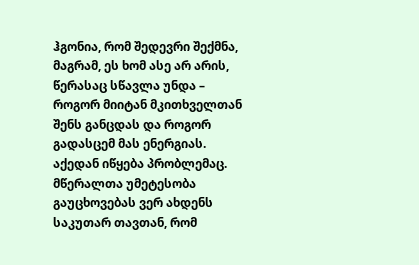ჰგონია, რომ შედევრი შექმნა, მაგრამ, ეს ხომ ასე არ არის, წერასაც სწავლა უნდა – როგორ მიიტან მკითხველთან შენს განცდას და როგორ გადასცემ მას ენერგიას. აქედან იწყება პრობლემაც. მწერალთა უმეტესობა გაუცხოვებას ვერ ახდენს საკუთარ თავთან, რომ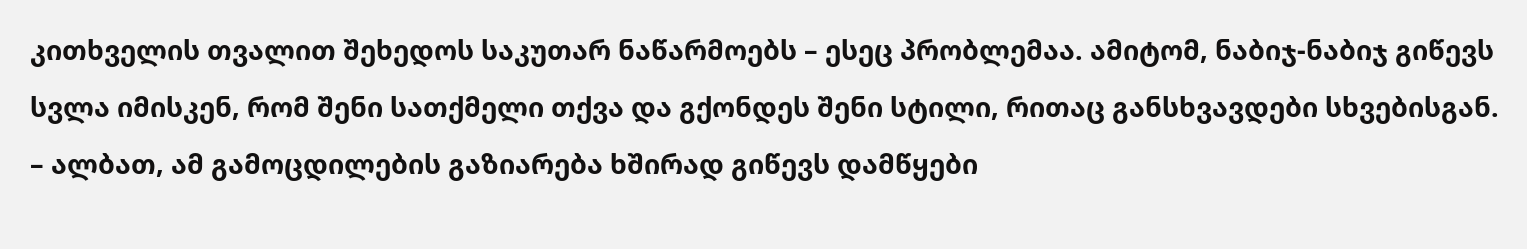კითხველის თვალით შეხედოს საკუთარ ნაწარმოებს – ესეც პრობლემაა. ამიტომ, ნაბიჯ-ნაბიჯ გიწევს სვლა იმისკენ, რომ შენი სათქმელი თქვა და გქონდეს შენი სტილი, რითაც განსხვავდები სხვებისგან.
– ალბათ, ამ გამოცდილების გაზიარება ხშირად გიწევს დამწყები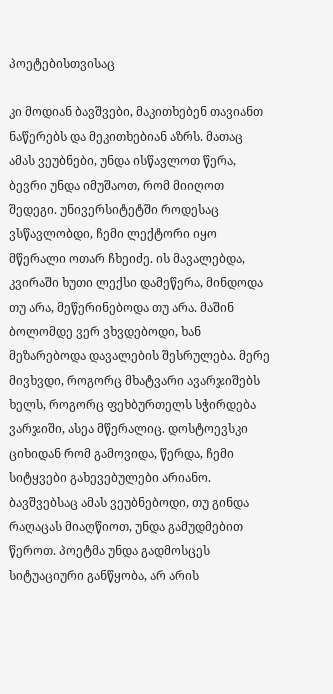პოეტებისთვისაც

კი მოდიან ბავშვები, მაკითხებენ თავიანთ ნაწერებს და მეკითხებიან აზრს. მათაც ამას ვეუბნები, უნდა ისწავლოთ წერა, ბევრი უნდა იმუშაოთ, რომ მიიღოთ შედეგი. უნივერსიტეტში როდესაც ვსწავლობდი, ჩემი ლექტორი იყო მწერალი ოთარ ჩხეიძე. ის მავალებდა, კვირაში ხუთი ლექსი დამეწერა, მინდოდა თუ არა, მეწერინებოდა თუ არა. მაშინ ბოლომდე ვერ ვხვდებოდი, ხან მეზარებოდა დავალების შესრულება. მერე მივხვდი, როგორც მხატვარი ავარჯიშებს ხელს, როგორც ფეხბურთელს სჭირდება ვარჯიში, ასეა მწერალიც. დოსტოევსკი ციხიდან რომ გამოვიდა, წერდა, ჩემი სიტყვები გახევებულები არიანო. ბავშვებსაც ამას ვეუბნებოდი, თუ გინდა რაღაცას მიაღწიოთ, უნდა გამუდმებით წეროთ. პოეტმა უნდა გადმოსცეს სიტუაციური განწყობა, არ არის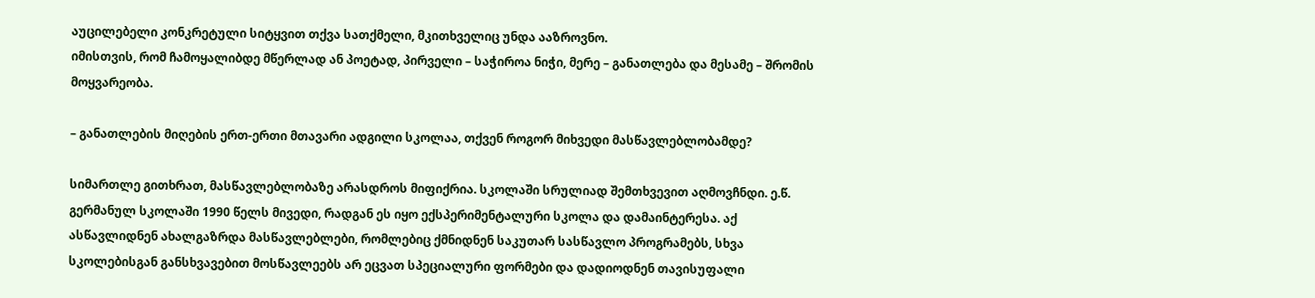აუცილებელი კონკრეტული სიტყვით თქვა სათქმელი, მკითხველიც უნდა ააზროვნო.
იმისთვის, რომ ჩამოყალიბდე მწერლად ან პოეტად, პირველი – საჭიროა ნიჭი, მერე – განათლება და მესამე – შრომის მოყვარეობა.

– განათლების მიღების ერთ-ერთი მთავარი ადგილი სკოლაა, თქვენ როგორ მიხვედი მასწავლებლობამდე?

სიმართლე გითხრათ, მასწავლებლობაზე არასდროს მიფიქრია. სკოლაში სრულიად შემთხვევით აღმოვჩნდი. ე.წ. გერმანულ სკოლაში 1990 წელს მივედი, რადგან ეს იყო ექსპერიმენტალური სკოლა და დამაინტერესა. აქ ასწავლიდნენ ახალგაზრდა მასწავლებლები, რომლებიც ქმნიდნენ საკუთარ სასწავლო პროგრამებს, სხვა სკოლებისგან განსხვავებით მოსწავლეებს არ ეცვათ სპეციალური ფორმები და დადიოდნენ თავისუფალი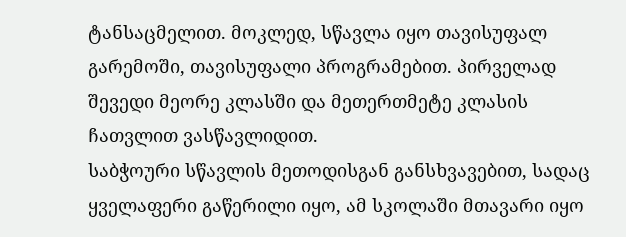ტანსაცმელით. მოკლედ, სწავლა იყო თავისუფალ გარემოში, თავისუფალი პროგრამებით. პირველად შევედი მეორე კლასში და მეთერთმეტე კლასის ჩათვლით ვასწავლიდით.
საბჭოური სწავლის მეთოდისგან განსხვავებით, სადაც ყველაფერი გაწერილი იყო, ამ სკოლაში მთავარი იყო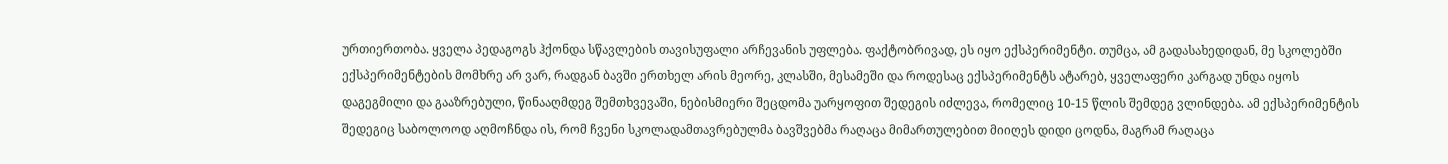ურთიერთობა. ყველა პედაგოგს ჰქონდა სწავლების თავისუფალი არჩევანის უფლება. ფაქტობრივად, ეს იყო ექსპერიმენტი. თუმცა, ამ გადასახედიდან, მე სკოლებში ექსპერიმენტების მომხრე არ ვარ, რადგან ბავში ერთხელ არის მეორე, კლასში, მესამეში და როდესაც ექსპერიმენტს ატარებ, ყველაფერი კარგად უნდა იყოს დაგეგმილი და გააზრებული, წინააღმდეგ შემთხვევაში, ნებისმიერი შეცდომა უარყოფით შედეგის იძლევა, რომელიც 10-15 წლის შემდეგ ვლინდება. ამ ექსპერიმენტის შედეგიც საბოლოოდ აღმოჩნდა ის, რომ ჩვენი სკოლადამთავრებულმა ბავშვებმა რაღაცა მიმართულებით მიიღეს დიდი ცოდნა, მაგრამ რაღაცა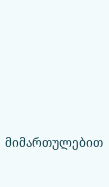მიმართულებით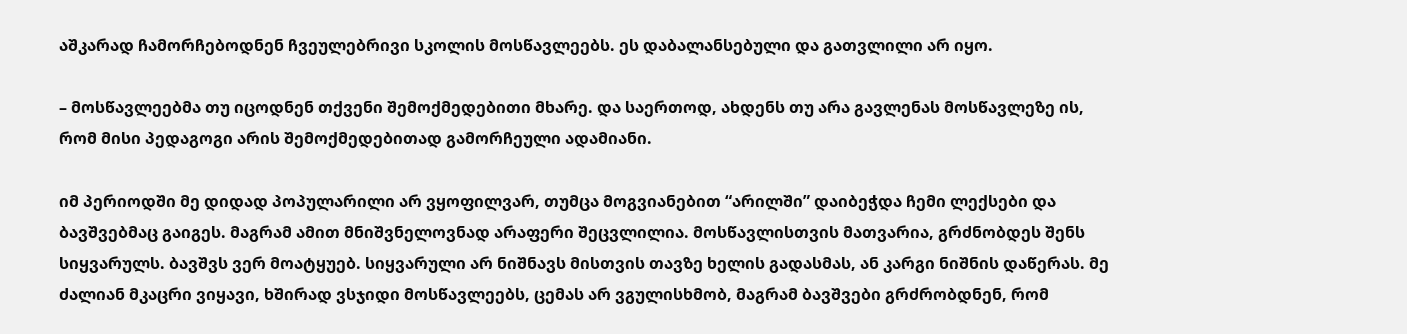აშკარად ჩამორჩებოდნენ ჩვეულებრივი სკოლის მოსწავლეებს. ეს დაბალანსებული და გათვლილი არ იყო.

– მოსწავლეებმა თუ იცოდნენ თქვენი შემოქმედებითი მხარე. და საერთოდ, ახდენს თუ არა გავლენას მოსწავლეზე ის, რომ მისი პედაგოგი არის შემოქმედებითად გამორჩეული ადამიანი.

იმ პერიოდში მე დიდად პოპულარილი არ ვყოფილვარ, თუმცა მოგვიანებით “არილში” დაიბეჭდა ჩემი ლექსები და ბავშვებმაც გაიგეს. მაგრამ ამით მნიშვნელოვნად არაფერი შეცვლილია. მოსწავლისთვის მათვარია, გრძნობდეს შენს სიყვარულს. ბავშვს ვერ მოატყუებ. სიყვარული არ ნიშნავს მისთვის თავზე ხელის გადასმას, ან კარგი ნიშნის დაწერას. მე ძალიან მკაცრი ვიყავი, ხშირად ვსჯიდი მოსწავლეებს, ცემას არ ვგულისხმობ, მაგრამ ბავშვები გრძრობდნენ, რომ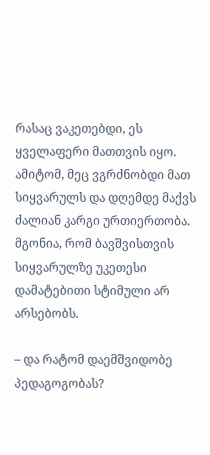რასაც ვაკეთებდი, ეს ყველაფერი მათთვის იყო. ამიტომ, მეც ვგრძნობდი მათ სიყვარულს და დღემდე მაქვს ძალიან კარგი ურთიერთობა. მგონია, რომ ბავშვისთვის სიყვარულზე უკეთესი დამატებითი სტიმული არ არსებობს.

– და რატომ დაემშვიდობე პედაგოგობას?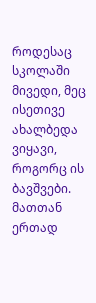როდესაც სკოლაში მივედი, მეც ისეთივე ახალბედა ვიყავი, როგორც ის ბავშვები. მათთან ერთად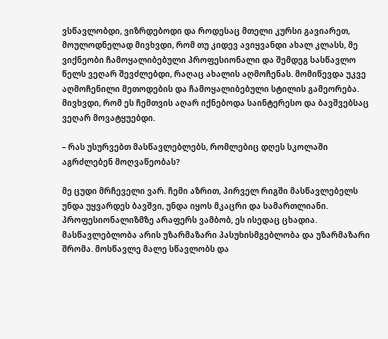ვსწავლობდი, ვიზრდებოდი და როდესაც მთელი კურსი გავიარეთ, მოულოდნელად მივხვდი, რომ თუ კიდევ ავიყვანდი ახალ კლასს, მე ვიქნეობი ჩამოყალიბებული პროფესიონალი და შემდეგ სასწავლო წელს ვეღარ შევძლებდი, რაღაც ახალის აღმოჩენას. მომიწევდა უკვე აღმოჩენილი მეთოდების და ჩამოყალიბებული სტილის გამეორება. მივხვდი, რომ ეს ჩემთვის აღარ იქნებოდა საინტერესო და ბავშვებსაც ვეღარ მოვატყუებდი.

– რას უსურვებთ მასწავლებლებს, რომლებიც დღეს სკოლაში აგრძლებენ მოღვაწეობას?

მე ცუდი მრჩეველი ვარ. ჩემი აზრით, პირველ რიგში მასწავლებელს უნდა უყვარდეს ბავშვი, უნდა იყოს მკაცრი და სამართლიანი. პროფესიონალიზმზე არაფერს ვამბობ, ეს ისედაც ცხადია. მასწავლებლობა არის უზარმაზარი პასუხისმგებლობა და უზარმაზარი შრომა. მოსწავლე მალე სწავლობს და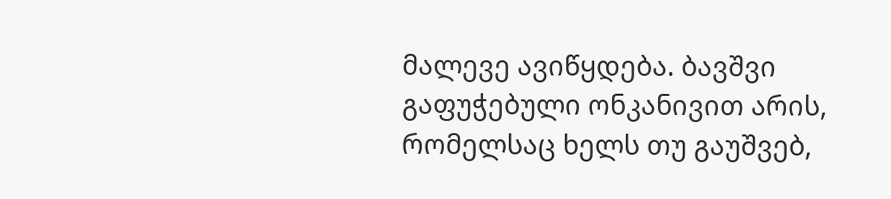მალევე ავიწყდება. ბავშვი გაფუჭებული ონკანივით არის, რომელსაც ხელს თუ გაუშვებ,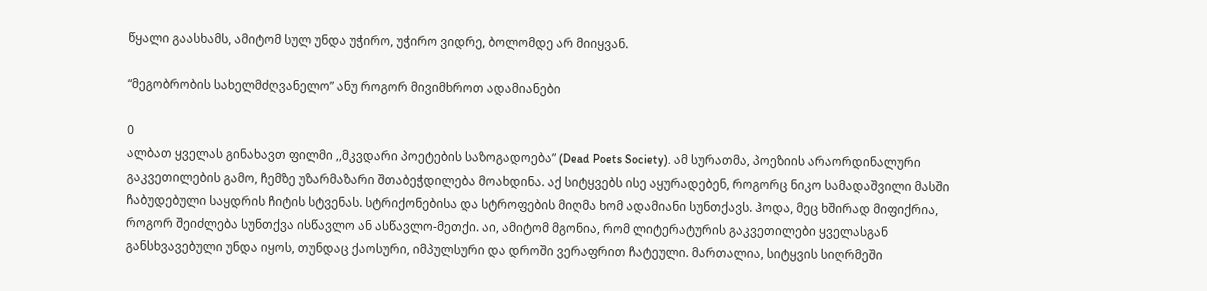წყალი გაასხამს, ამიტომ სულ უნდა უჭირო, უჭირო ვიდრე, ბოლომდე არ მიიყვან.

“მეგობრობის სახელმძღვანელო” ანუ როგორ მივიმხროთ ადამიანები

0
ალბათ ყველას გინახავთ ფილმი ,,მკვდარი პოეტების საზოგადოება” (Dead Poets Society). ამ სურათმა, პოეზიის არაორდინალური გაკვეთილების გამო, ჩემზე უზარმაზარი შთაბეჭდილება მოახდინა. აქ სიტყვებს ისე აყურადებენ, როგორც ნიკო სამადაშვილი მასში ჩაბუდებული საყდრის ჩიტის სტვენას. სტრიქონებისა და სტროფების მიღმა ხომ ადამიანი სუნთქავს. ჰოდა, მეც ხშირად მიფიქრია, როგორ შეიძლება სუნთქვა ისწავლო ან ასწავლო-მეთქი. აი, ამიტომ მგონია, რომ ლიტერატურის გაკვეთილები ყველასგან განსხვავებული უნდა იყოს, თუნდაც ქაოსური, იმპულსური და დროში ვერაფრით ჩატეული. მართალია, სიტყვის სიღრმეში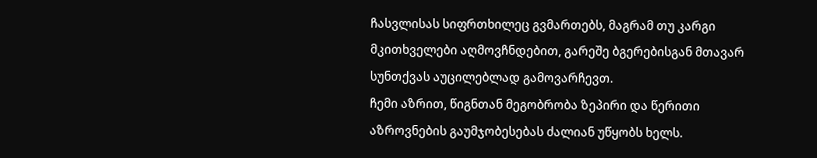ჩასვლისას სიფრთხილეც გვმართებს, მაგრამ თუ კარგი მკითხველები აღმოვჩნდებით, გარეშე ბგერებისგან მთავარ სუნთქვას აუცილებლად გამოვარჩევთ.
ჩემი აზრით, წიგნთან მეგობრობა ზეპირი და წერითი აზროვნების გაუმჯობესებას ძალიან უწყობს ხელს.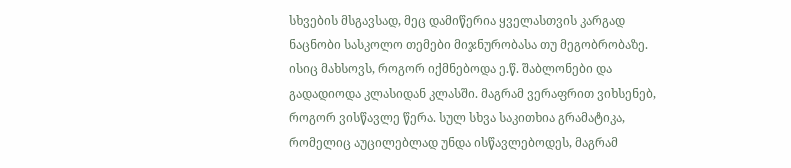სხვების მსგავსად, მეც დამიწერია ყველასთვის კარგად ნაცნობი სასკოლო თემები მიჯნურობასა თუ მეგობრობაზე. ისიც მახსოვს, როგორ იქმნებოდა ე.წ. შაბლონები და გადადიოდა კლასიდან კლასში. მაგრამ ვერაფრით ვიხსენებ, როგორ ვისწავლე წერა. სულ სხვა საკითხია გრამატიკა, რომელიც აუცილებლად უნდა ისწავლებოდეს, მაგრამ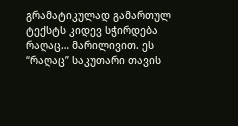გრამატიკულად გამართულ ტექსტს კიდევ სჭირდება რაღაც… მარილივით. ეს “რაღაც” საკუთარი თავის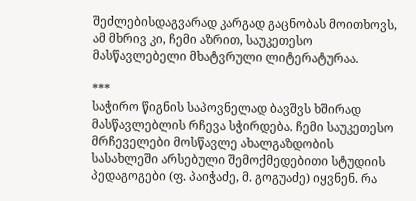შეძლებისდაგვარად კარგად გაცნობას მოითხოვს, ამ მხრივ კი, ჩემი აზრით, საუკეთესო მასწავლებელი მხატვრული ლიტერატურაა.

***
საჭირო წიგნის საპოვნელად ბავშვს ხშირად მასწავლებლის რჩევა სჭირდება. ჩემი საუკეთესო მრჩეველები მოსწავლე ახალგაზდობის სასახლეში არსებული შემოქმედებითი სტუდიის პედაგოგები (ფ. პაიჭაძე, მ. გოგუაძე) იყვნენ. რა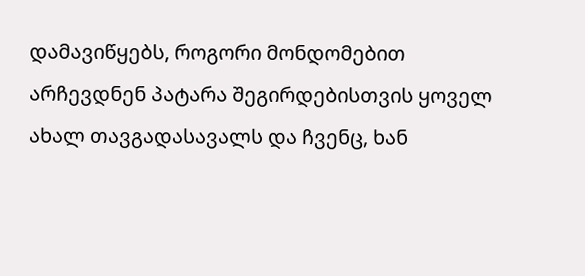დამავიწყებს, როგორი მონდომებით არჩევდნენ პატარა შეგირდებისთვის ყოველ ახალ თავგადასავალს და ჩვენც, ხან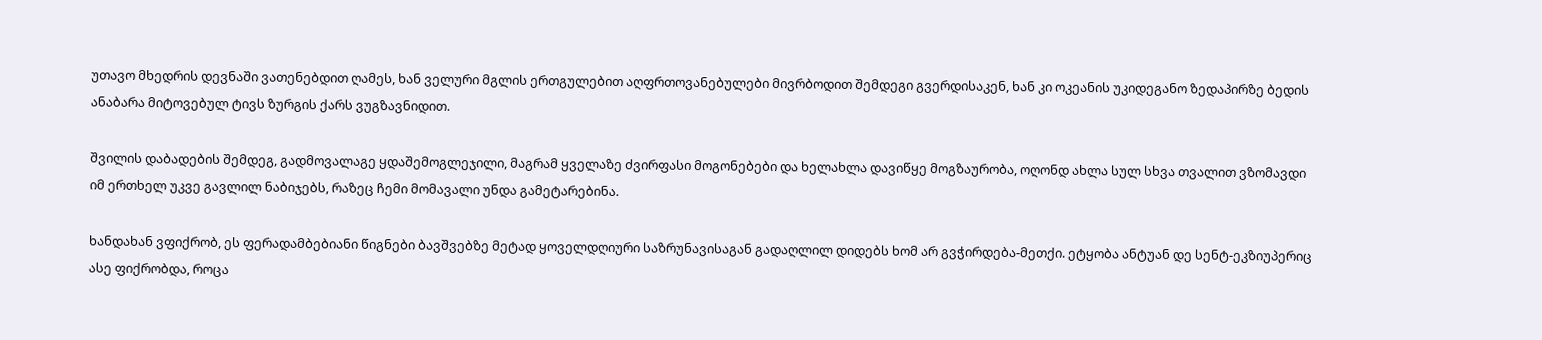უთავო მხედრის დევნაში ვათენებდით ღამეს, ხან ველური მგლის ერთგულებით აღფრთოვანებულები მივრბოდით შემდეგი გვერდისაკენ, ხან კი ოკეანის უკიდეგანო ზედაპირზე ბედის ანაბარა მიტოვებულ ტივს ზურგის ქარს ვუგზავნიდით.

შვილის დაბადების შემდეგ, გადმოვალაგე ყდაშემოგლეჯილი, მაგრამ ყველაზე ძვირფასი მოგონებები და ხელახლა დავიწყე მოგზაურობა, ოღონდ ახლა სულ სხვა თვალით ვზომავდი იმ ერთხელ უკვე გავლილ ნაბიჯებს, რაზეც ჩემი მომავალი უნდა გამეტარებინა.

ხანდახან ვფიქრობ, ეს ფერადამბებიანი წიგნები ბავშვებზე მეტად ყოველდღიური საზრუნავისაგან გადაღლილ დიდებს ხომ არ გვჭირდება-მეთქი. ეტყობა ანტუან დე სენტ-ეკზიუპერიც ასე ფიქრობდა, როცა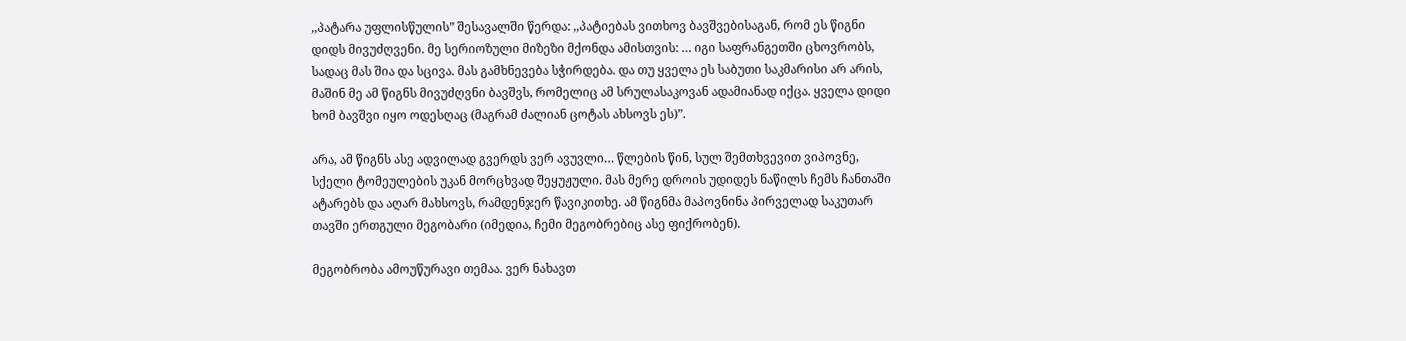,,პატარა უფლისწულის” შესავალში წერდა: ,,პატიებას ვითხოვ ბავშვებისაგან, რომ ეს წიგნი დიდს მივუძღვენი. მე სერიოზული მიზეზი მქონდა ამისთვის: … იგი საფრანგეთში ცხოვრობს, სადაც მას შია და სცივა. მას გამხნევება სჭირდება. და თუ ყველა ეს საბუთი საკმარისი არ არის, მაშინ მე ამ წიგნს მივუძღვნი ბავშვს, რომელიც ამ სრულასაკოვან ადამიანად იქცა. ყველა დიდი ხომ ბავშვი იყო ოდესღაც (მაგრამ ძალიან ცოტას ახსოვს ეს)”.

არა, ამ წიგნს ასე ადვილად გვერდს ვერ ავუვლი… წლების წინ, სულ შემთხვევით ვიპოვნე, სქელი ტომეულების უკან მორცხვად შეყუჟული. მას მერე დროის უდიდეს ნაწილს ჩემს ჩანთაში ატარებს და აღარ მახსოვს, რამდენჯერ წავიკითხე. ამ წიგნმა მაპოვნინა პირველად საკუთარ თავში ერთგული მეგობარი (იმედია, ჩემი მეგობრებიც ასე ფიქრობენ).

მეგობრობა ამოუწურავი თემაა. ვერ ნახავთ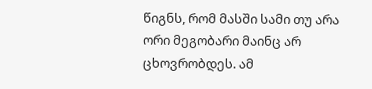წიგნს, რომ მასში სამი თუ არა ორი მეგობარი მაინც არ ცხოვრობდეს. ამ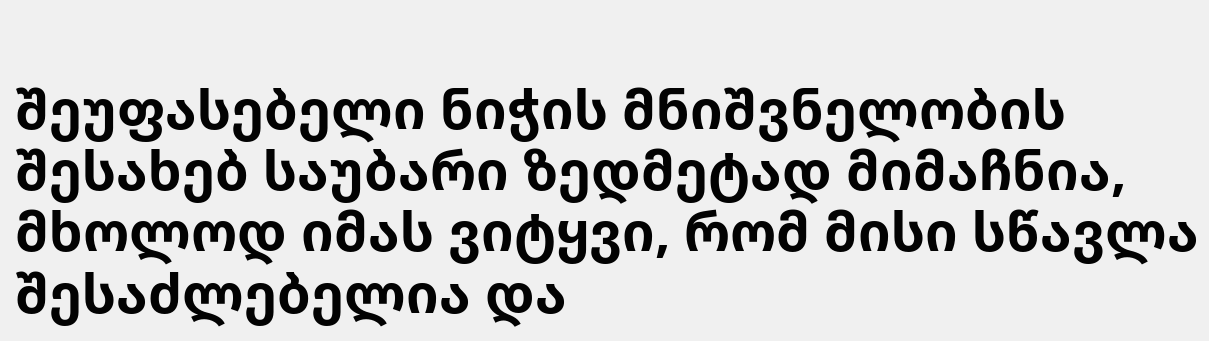შეუფასებელი ნიჭის მნიშვნელობის შესახებ საუბარი ზედმეტად მიმაჩნია, მხოლოდ იმას ვიტყვი, რომ მისი სწავლა შესაძლებელია და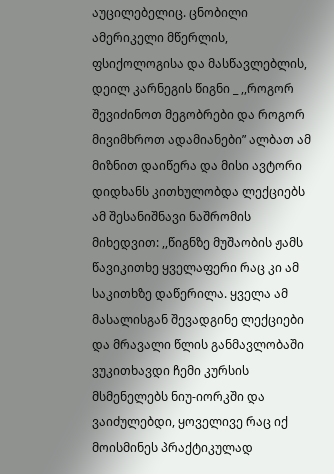აუცილებელიც. ცნობილი ამერიკელი მწერლის, ფსიქოლოგისა და მასწავლებლის, დეილ კარნეგის წიგნი _ ,,როგორ შევიძინოთ მეგობრები და როგორ მივიმხროთ ადამიანები” ალბათ ამ მიზნით დაიწერა და მისი ავტორი დიდხანს კითხულობდა ლექციებს ამ შესანიშნავი ნაშრომის მიხედვით: ,,წიგნზე მუშაობის ჟამს წავიკითხე ყველაფერი რაც კი ამ საკითხზე დაწერილა. ყველა ამ მასალისგან შევადგინე ლექციები და მრავალი წლის განმავლობაში ვუკითხავდი ჩემი კურსის მსმენელებს ნიუ-იორკში და ვაიძულებდი, ყოველივე რაც იქ მოისმინეს პრაქტიკულად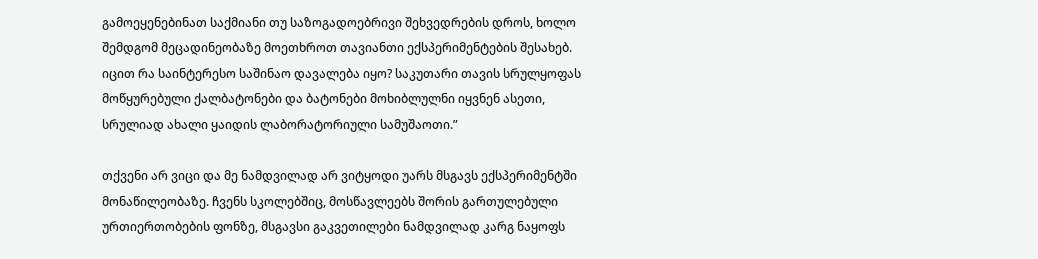გამოეყენებინათ საქმიანი თუ საზოგადოებრივი შეხვედრების დროს, ხოლო შემდგომ მეცადინეობაზე მოეთხროთ თავიანთი ექსპერიმენტების შესახებ. იცით რა საინტერესო საშინაო დავალება იყო? საკუთარი თავის სრულყოფას მოწყურებული ქალბატონები და ბატონები მოხიბლულნი იყვნენ ასეთი, სრულიად ახალი ყაიდის ლაბორატორიული სამუშაოთი.”

თქვენი არ ვიცი და მე ნამდვილად არ ვიტყოდი უარს მსგავს ექსპერიმენტში მონაწილეობაზე. ჩვენს სკოლებშიც, მოსწავლეებს შორის გართულებული ურთიერთობების ფონზე, მსგავსი გაკვეთილები ნამდვილად კარგ ნაყოფს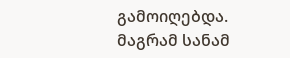გამოიღებდა. მაგრამ სანამ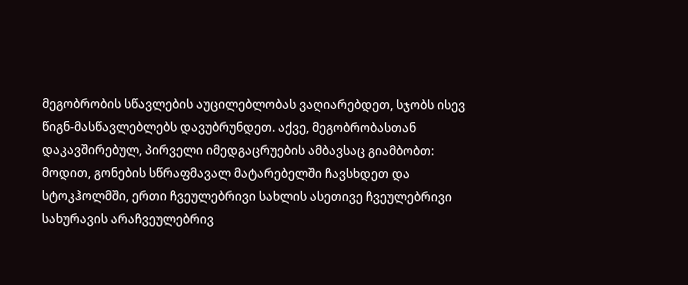მეგობრობის სწავლების აუცილებლობას ვაღიარებდეთ, სჯობს ისევ წიგნ-მასწავლებლებს დავუბრუნდეთ. აქვე, მეგობრობასთან დაკავშირებულ, პირველი იმედგაცრუების ამბავსაც გიამბობთ:
მოდით, გონების სწრაფმავალ მატარებელში ჩავსხდეთ და სტოკჰოლმში, ერთი ჩვეულებრივი სახლის ასეთივე ჩვეულებრივი სახურავის არაჩვეულებრივ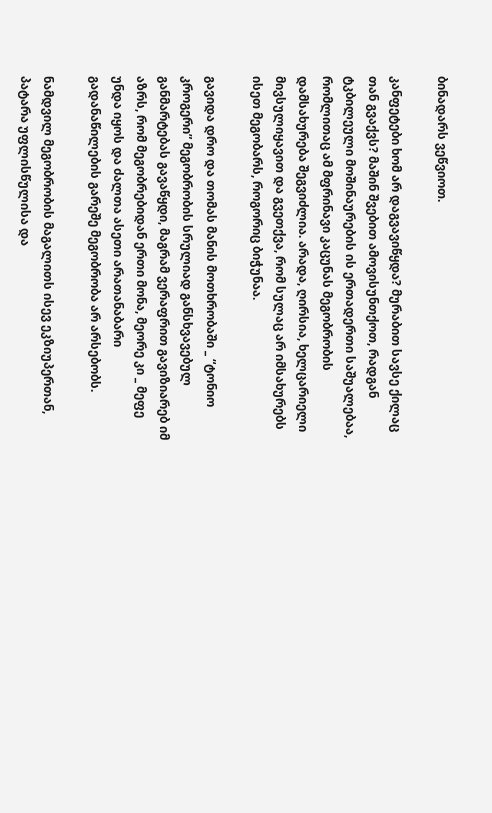ბინადარს ვეწვიოთ.

კანფეტები ხომ არ დაგვავიწყდა? მურაბით სავსე ქილაც თან გვაქვს? მაშინ შვებით ამოვისუნთქოთ, რადგან ტკბილეული მოშინაურების ის ერთადერთი საშუალებაა, რომლითაც ამ მფრინავი კაცუნას მეგობრობის დამსახურება შეგვიძლია. არადა, ღირსია, ხელცარიელი მივსულიყავით და გვეთქვა, რომ სულაც არ იმსახურებს ისეთ მეგობარს, როგორიც ბიჭუნაა.

გავიდა დრო და თომას მანის მოთხრობაში _ “ტონიო კროგერი” მეგობრობის სრულიად განსხვავებულ განმარტებას გავაწყდი, მაგრამ ვერაფრით გავიზიარებ იმ აზრს, რომ მეგობრებიდან ერთი მონა, მეორე კი _ მეფე უნდა იყოს და ძალთა ასეთი არათანაბარი გადანაწილების გარეშე მეგობრობა არ არსებობს.

ნამდვილ მეგობრობის მაგალითს ისევ ეკზიუპერთან, პატარა უფლისწულისა და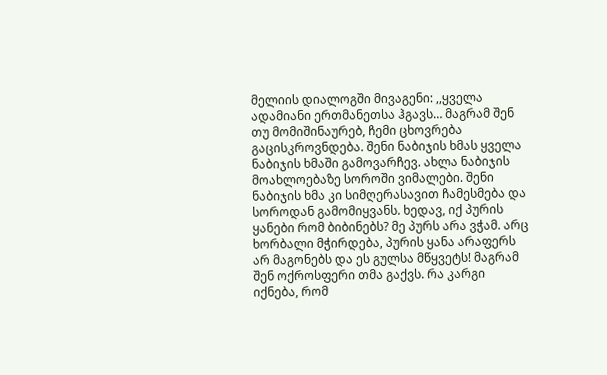მელიის დიალოგში მივაგენი: ,,ყველა ადამიანი ერთმანეთსა ჰგავს… მაგრამ შენ თუ მომიშინაურებ, ჩემი ცხოვრება გაცისკროვნდება. შენი ნაბიჯის ხმას ყველა ნაბიჯის ხმაში გამოვარჩევ. ახლა ნაბიჯის მოახლოებაზე სოროში ვიმალები. შენი ნაბიჯის ხმა კი სიმღერასავით ჩამესმება და სოროდან გამომიყვანს. ხედავ, იქ პურის ყანები რომ ბიბინებს? მე პურს არა ვჭამ. არც ხორბალი მჭირდება, პურის ყანა არაფერს არ მაგონებს და ეს გულსა მწყვეტს! მაგრამ შენ ოქროსფერი თმა გაქვს. რა კარგი იქნება, რომ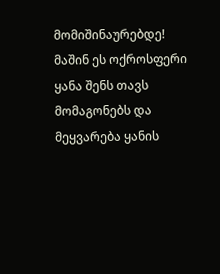მომიშინაურებდე! მაშინ ეს ოქროსფერი ყანა შენს თავს მომაგონებს და მეყვარება ყანის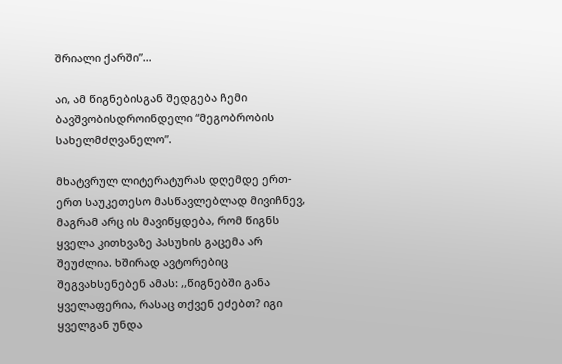შრიალი ქარში”…

აი, ამ წიგნებისგან შედგება ჩემი ბავშვობისდროინდელი “მეგობრობის სახელმძღვანელო”.

მხატვრულ ლიტერატურას დღემდე ერთ-ერთ საუკეთესო მასწავლებლად მივიჩნევ, მაგრამ არც ის მავიწყდება, რომ წიგნს ყველა კითხვაზე პასუხის გაცემა არ შეუძლია. ხშირად ავტორებიც შეგვახსენებენ ამას: ,,წიგნებში განა ყველაფერია, რასაც თქვენ ეძებთ? იგი ყველგან უნდა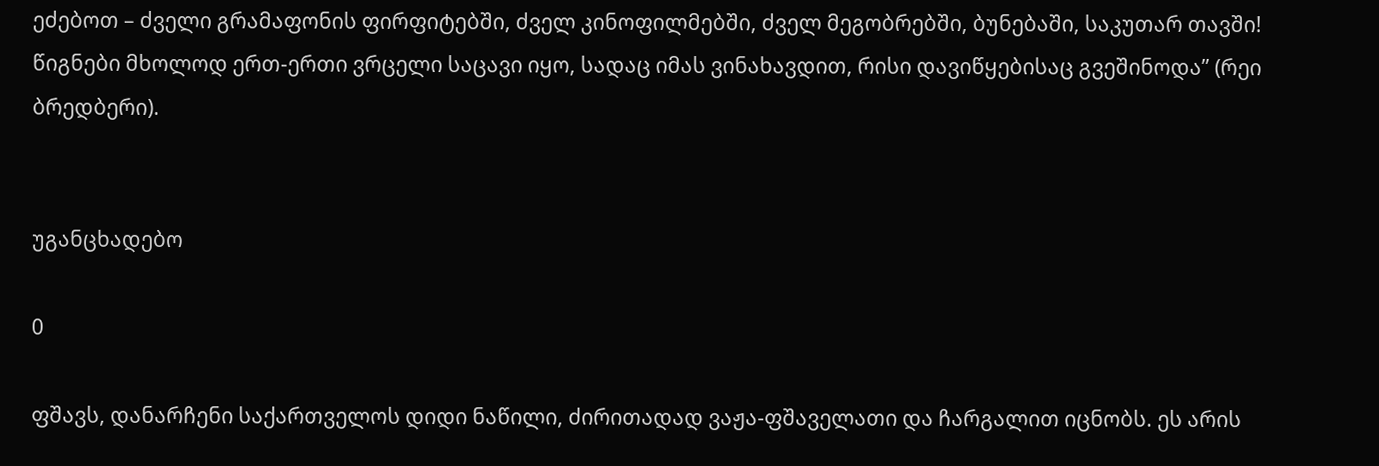ეძებოთ – ძველი გრამაფონის ფირფიტებში, ძველ კინოფილმებში, ძველ მეგობრებში, ბუნებაში, საკუთარ თავში! წიგნები მხოლოდ ერთ-ერთი ვრცელი საცავი იყო, სადაც იმას ვინახავდით, რისი დავიწყებისაც გვეშინოდა” (რეი ბრედბერი).


უგანცხადებო

0

ფშავს, დანარჩენი საქართველოს დიდი ნაწილი, ძირითადად ვაჟა-ფშაველათი და ჩარგალით იცნობს. ეს არის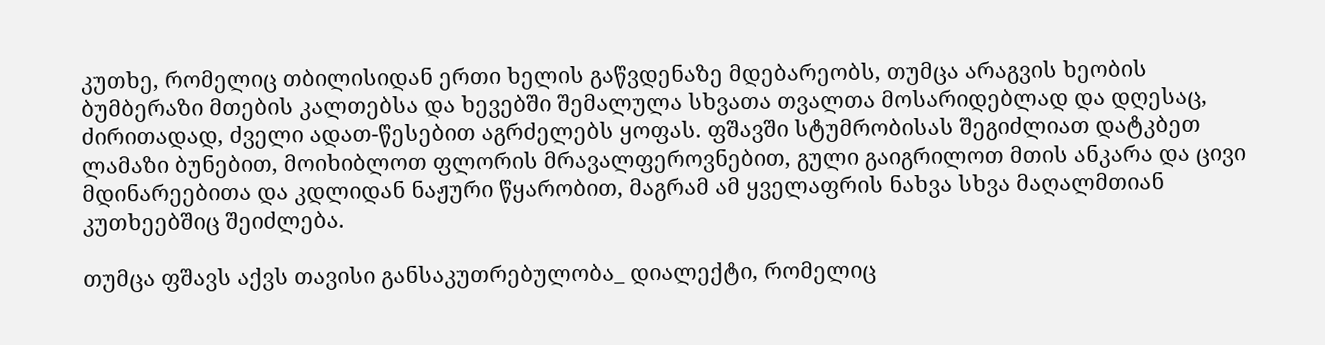კუთხე, რომელიც თბილისიდან ერთი ხელის გაწვდენაზე მდებარეობს, თუმცა არაგვის ხეობის ბუმბერაზი მთების კალთებსა და ხევებში შემალულა სხვათა თვალთა მოსარიდებლად და დღესაც, ძირითადად, ძველი ადათ-წესებით აგრძელებს ყოფას. ფშავში სტუმრობისას შეგიძლიათ დატკბეთ ლამაზი ბუნებით, მოიხიბლოთ ფლორის მრავალფეროვნებით, გული გაიგრილოთ მთის ანკარა და ცივი მდინარეებითა და კდლიდან ნაჟური წყარობით, მაგრამ ამ ყველაფრის ნახვა სხვა მაღალმთიან კუთხეებშიც შეიძლება.

თუმცა ფშავს აქვს თავისი განსაკუთრებულობა_ დიალექტი, რომელიც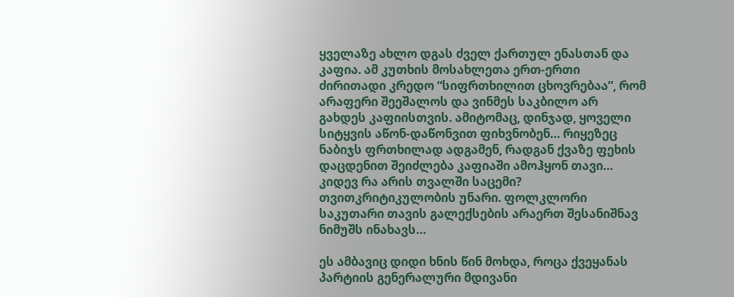ყველაზე ახლო დგას ძველ ქართულ ენასთან და კაფია. ამ კუთხის მოსახლეთა ერთ-ერთი ძირითადი კრედო “სიფრთხილით ცხოვრებაა”, რომ არაფერი შეეშალოს და ვინმეს საკბილო არ გახდეს კაფიისთვის. ამიტომაც, დინჯად, ყოველი სიტყვის აწონ-დაწონვით ფიხვნობენ… რიყეზეც ნაბიჯს ფრთხილად ადგამენ, რადგან ქვაზე ფეხის დაცდენით შეიძლება კაფიაში ამოჰყონ თავი… კიდევ რა არის თვალში საცემი? თვითკრიტიკულობის უნარი. ფოლკლორი საკუთარი თავის გალექსების არაერთ შესანიშნავ ნიმუშს ინახავს…

ეს ამბავიც დიდი ხნის წინ მოხდა, როცა ქვეყანას პარტიის გენერალური მდივანი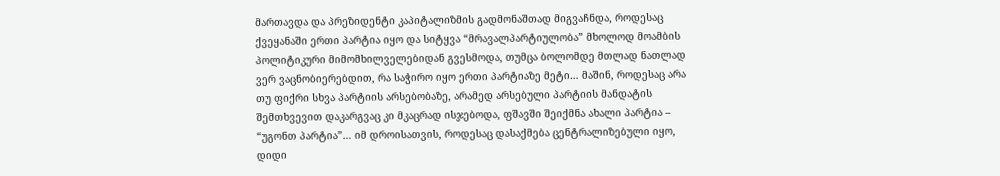მართავდა და პრეზიდენტი კაპიტალიზმის გადმონაშთად მიგვაჩნდა, როდესაც ქვეყანაში ერთი პარტია იყო და სიტყვა “მრავალპარტიულობა” მხოლოდ მოამბის პოლიტიკური მიმომხილველებიდან გვესმოდა, თუმცა ბოლომდე მთლად ნათლად ვერ ვაცნობიერებდით, რა საჭირო იყო ერთი პარტიაზე მეტი… მაშინ, როდესაც არა თუ ფიქრი სხვა პარტიის არსებობაზე, არამედ არსებული პარტიის მანდატის შემთხვევით დაკარგვაც კი მკაცრად ისჯებოდა, ფშავში შეიქმნა ახალი პარტია – “უგონთ პარტია”… იმ დროისათვის, როდესაც დასაქმება ცენტრალიზებული იყო, დიდი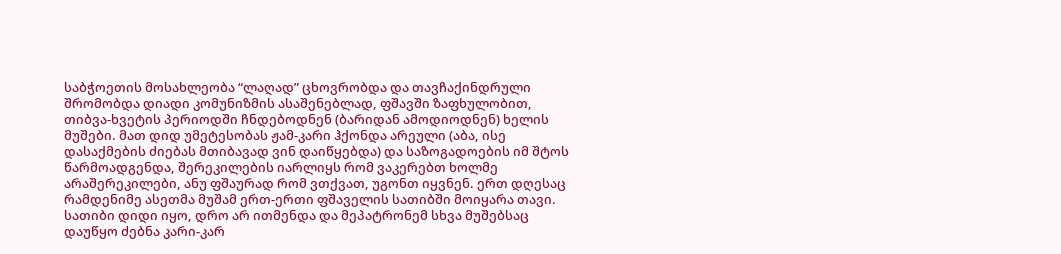საბჭოეთის მოსახლეობა “ლაღად” ცხოვრობდა და თავჩაქინდრული შრომობდა დიადი კომუნიზმის ასაშენებლად, ფშავში ზაფხულობით, თიბვა-ხვეტის პერიოდში ჩნდებოდნენ (ბარიდან ამოდიოდნენ) ხელის მუშები. მათ დიდ უმეტესობას ჟამ-კარი ჰქონდა არეული (აბა, ისე დასაქმების ძიებას მთიბავად ვინ დაიწყებდა) და საზოგადოების იმ შტოს წარმოადგენდა, შერეკილების იარლიყს რომ ვაკერებთ ხოლმე არაშერეკილები, ანუ ფშაურად რომ ვთქვათ, უგონთ იყვნენ. ერთ დღესაც რამდენიმე ასეთმა მუშამ ერთ-ერთი ფშაველის სათიბში მოიყარა თავი. სათიბი დიდი იყო, დრო არ ითმენდა და მეპატრონემ სხვა მუშებსაც დაუწყო ძებნა კარი-კარ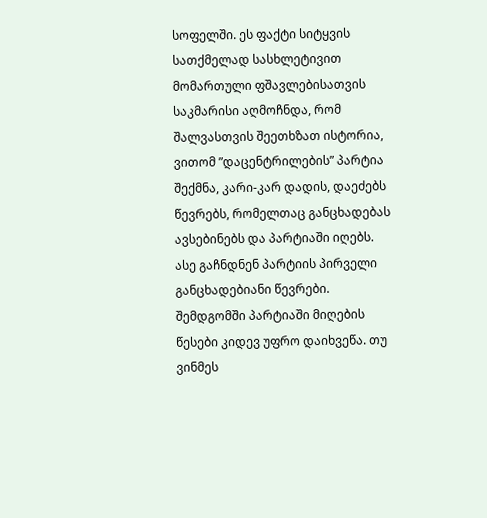სოფელში. ეს ფაქტი სიტყვის სათქმელად სასხლეტივით მომართული ფშავლებისათვის საკმარისი აღმოჩნდა, რომ შალვასთვის შეეთხზათ ისტორია, ვითომ ”დაცენტრილების” პარტია შექმნა, კარი-კარ დადის, დაეძებს წევრებს, რომელთაც განცხადებას ავსებინებს და პარტიაში იღებს. ასე გაჩნდნენ პარტიის პირველი განცხადებიანი წევრები. შემდგომში პარტიაში მიღების წესები კიდევ უფრო დაიხვეწა. თუ ვინმეს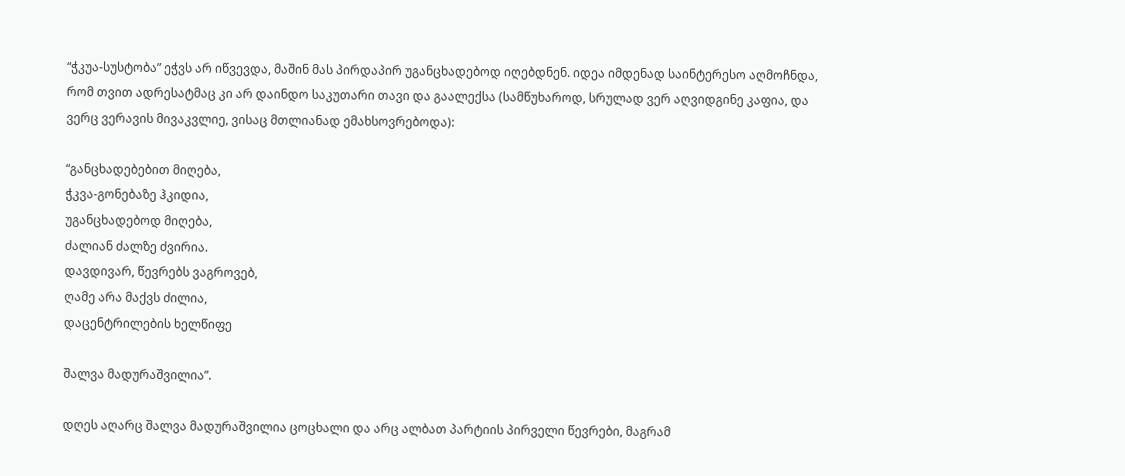“ჭკუა-სუსტობა” ეჭვს არ იწვევდა, მაშინ მას პირდაპირ უგანცხადებოდ იღებდნენ. იდეა იმდენად საინტერესო აღმოჩნდა, რომ თვით ადრესატმაც კი არ დაინდო საკუთარი თავი და გაალექსა (სამწუხაროდ, სრულად ვერ აღვიდგინე კაფია, და ვერც ვერავის მივაკვლიე, ვისაც მთლიანად ემახსოვრებოდა):

“განცხადებებით მიღება,
ჭკვა-გონებაზე ჰკიდია,
უგანცხადებოდ მიღება,
ძალიან ძალზე ძვირია.
დავდივარ, წევრებს ვაგროვებ,
ღამე არა მაქვს ძილია,
დაცენტრილების ხელწიფე

შალვა მადურაშვილია”.

დღეს აღარც შალვა მადურაშვილია ცოცხალი და არც ალბათ პარტიის პირველი წევრები, მაგრამ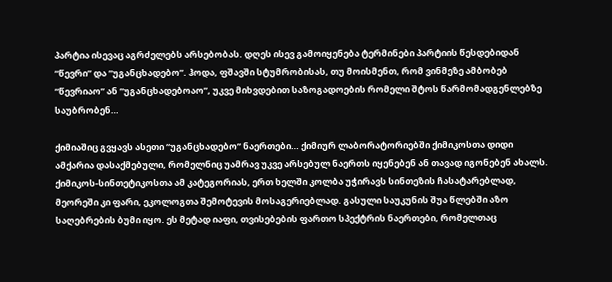პარტია ისევაც აგრძელებს არსებობას. დღეს ისევ გამოიყენება ტერმინები პარტიის წესდებიდან “წევრი” და “უგანცხადებო”. ჰოდა, ფშავში სტუმრობისას, თუ მოისმენთ, რომ ვინმეზე ამბობებ “წევრიაო” ან “უგანცხადებოაო”, უკვე მიხვდებით საზოგადოების რომელი შტოს წარმომადგენლებზე საუბრობენ…

ქიმიაშიც გვყავს ასეთი “უგანცხადებო” ნაერთები… ქიმიურ ლაბორატორიებში ქიმიკოსთა დიდი ამქარია დასაქმებული, რომელნიც უამრავ უკვე არსებულ ნაერთს იყენებენ ან თავად იგონებენ ახალს. ქიმიკოს-სინთეტიკოსთა ამ კატეგორიას, ერთ ხელში კოლბა უჭირავს სინთეზის ჩასატარებლად, მეორეში კი ფარი, ეკოლოგთა შემოტევის მოსაგერიებლად. გასული საუკუნის შუა წლებში აზო საღებრების ბუმი იყო. ეს მეტად იაფი, თვისებების ფართო სპექტრის ნაერთები, რომელთაც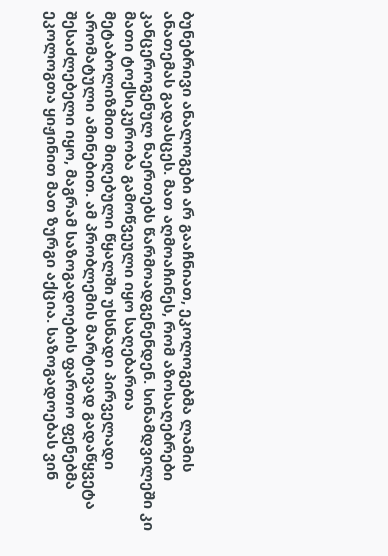ბუნებრივი ანალოგები არ გააჩნიათ, ეკოლოგებმა ლამის ანათემას გადასცეს. მათ აღმოაჩინეს, რომ აზოსაღებრები კანცეროგენულ ნაერთებს წარმოადგენენდენ. სინამდვილეში კი მათი ტოქსიკურობა გამოწვეული იყო საღებართა მეტაბოლიზმით მიღებული წყალში უხსნადი პირველადი არომატული ამინებით. ამ პრობლემის მარტივად გადაწყვეტა შესაძლებელი იყო, მაგრამ საზოგადოების ფართო ფენებმა ეკოლოგთა ყიჟინით მათ ზურგი აქცია. საზოგადოებას ვინ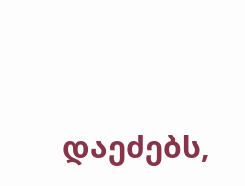დაეძებს,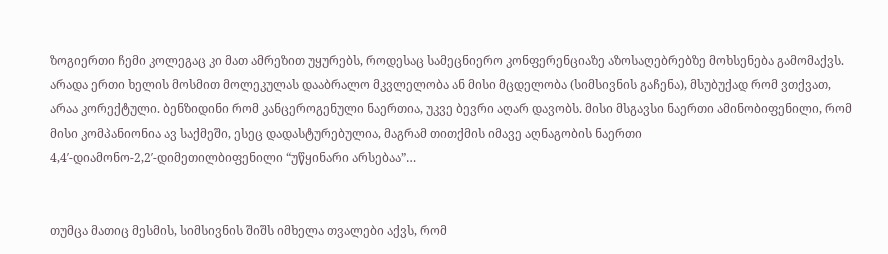ზოგიერთი ჩემი კოლეგაც კი მათ ამრეზით უყურებს, როდესაც სამეცნიერო კონფერენციაზე აზოსაღებრებზე მოხსენება გამომაქვს. არადა ერთი ხელის მოსმით მოლეკულას დააბრალო მკვლელობა ან მისი მცდელობა (სიმსივნის გაჩენა), მსუბუქად რომ ვთქვათ, არაა კორექტული. ბენზიდინი რომ კანცეროგენული ნაერთია, უკვე ბევრი აღარ დავობს. მისი მსგავსი ნაერთი ამინობიფენილი, რომ მისი კომპანიონია ავ საქმეში, ესეც დადასტურებულია, მაგრამ თითქმის იმავე აღნაგობის ნაერთი 4,4′-დიამონო-2,2′-დიმეთილბიფენილი “უწყინარი არსებაა”…


თუმცა მათიც მესმის, სიმსივნის შიშს იმხელა თვალები აქვს, რომ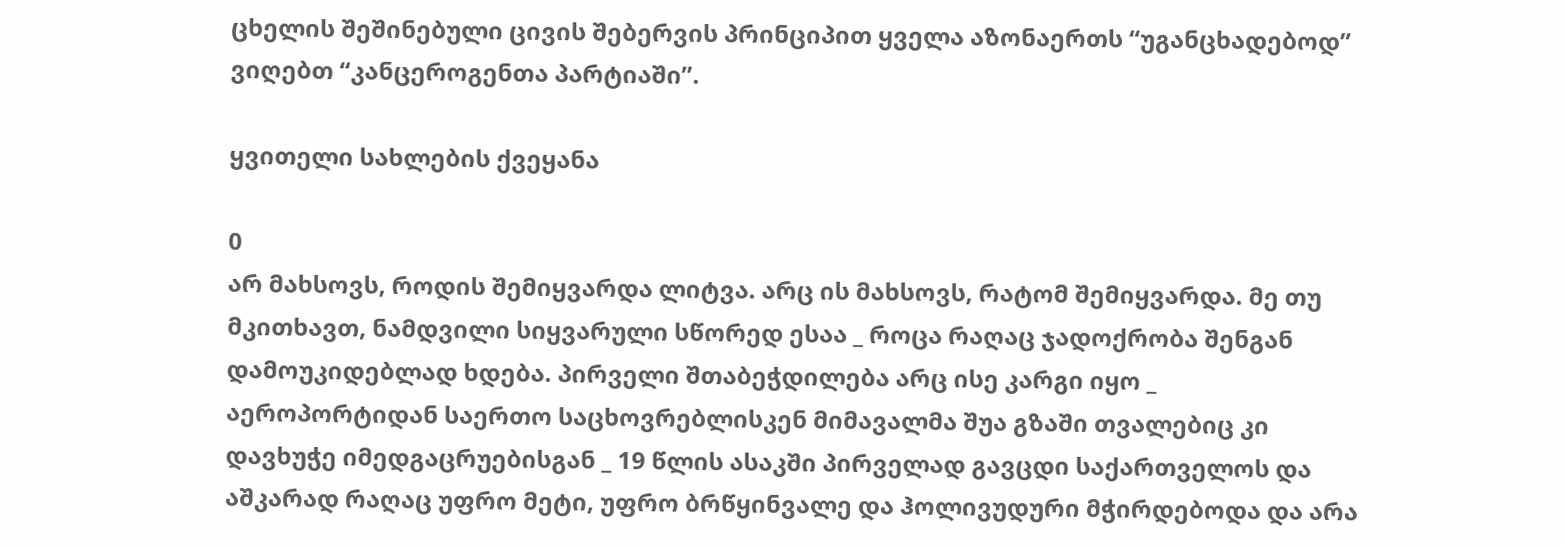ცხელის შეშინებული ცივის შებერვის პრინციპით ყველა აზონაერთს “უგანცხადებოდ” ვიღებთ “კანცეროგენთა პარტიაში”.

ყვითელი სახლების ქვეყანა

0
არ მახსოვს, როდის შემიყვარდა ლიტვა. არც ის მახსოვს, რატომ შემიყვარდა. მე თუ მკითხავთ, ნამდვილი სიყვარული სწორედ ესაა _ როცა რაღაც ჯადოქრობა შენგან დამოუკიდებლად ხდება. პირველი შთაბეჭდილება არც ისე კარგი იყო _ აეროპორტიდან საერთო საცხოვრებლისკენ მიმავალმა შუა გზაში თვალებიც კი დავხუჭე იმედგაცრუებისგან _ 19 წლის ასაკში პირველად გავცდი საქართველოს და აშკარად რაღაც უფრო მეტი, უფრო ბრწყინვალე და ჰოლივუდური მჭირდებოდა და არა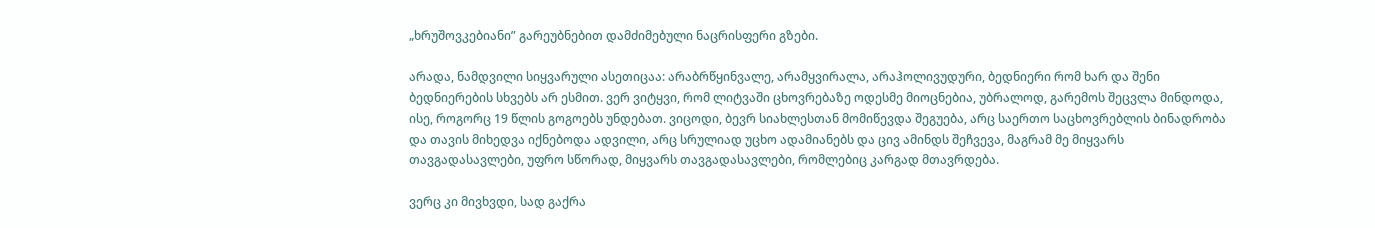„ხრუშოვკებიანი” გარეუბნებით დამძიმებული ნაცრისფერი გზები.

არადა, ნამდვილი სიყვარული ასეთიცაა: არაბრწყინვალე, არამყვირალა, არაჰოლივუდური, ბედნიერი რომ ხარ და შენი ბედნიერების სხვებს არ ესმით. ვერ ვიტყვი, რომ ლიტვაში ცხოვრებაზე ოდესმე მიოცნებია, უბრალოდ, გარემოს შეცვლა მინდოდა, ისე, როგორც 19 წლის გოგოებს უნდებათ. ვიცოდი, ბევრ სიახლესთან მომიწევდა შეგუება, არც საერთო საცხოვრებლის ბინადრობა და თავის მიხედვა იქნებოდა ადვილი, არც სრულიად უცხო ადამიანებს და ცივ ამინდს შეჩვევა, მაგრამ მე მიყვარს თავგადასავლები, უფრო სწორად, მიყვარს თავგადასავლები, რომლებიც კარგად მთავრდება.

ვერც კი მივხვდი, სად გაქრა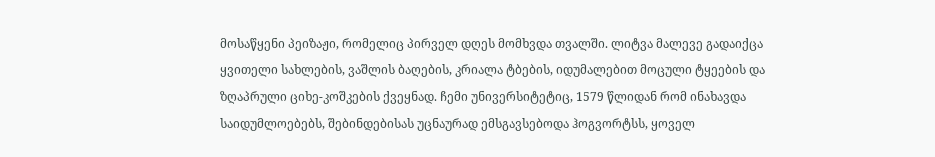მოსაწყენი პეიზაჟი, რომელიც პირველ დღეს მომხვდა თვალში. ლიტვა მალევე გადაიქცა ყვითელი სახლების, ვაშლის ბაღების, კრიალა ტბების, იდუმალებით მოცული ტყეების და ზღაპრული ციხე-კოშკების ქვეყნად. ჩემი უნივერსიტეტიც, 1579 წლიდან რომ ინახავდა საიდუმლოებებს, შებინდებისას უცნაურად ემსგავსებოდა ჰოგვორტსს, ყოველ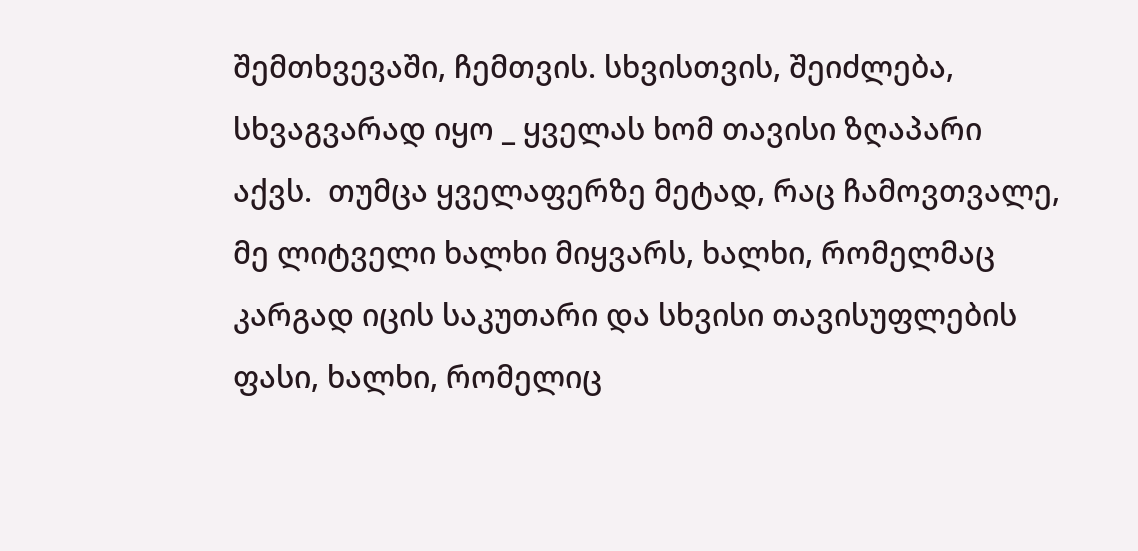შემთხვევაში, ჩემთვის. სხვისთვის, შეიძლება, სხვაგვარად იყო _ ყველას ხომ თავისი ზღაპარი აქვს.  თუმცა ყველაფერზე მეტად, რაც ჩამოვთვალე, მე ლიტველი ხალხი მიყვარს, ხალხი, რომელმაც კარგად იცის საკუთარი და სხვისი თავისუფლების ფასი, ხალხი, რომელიც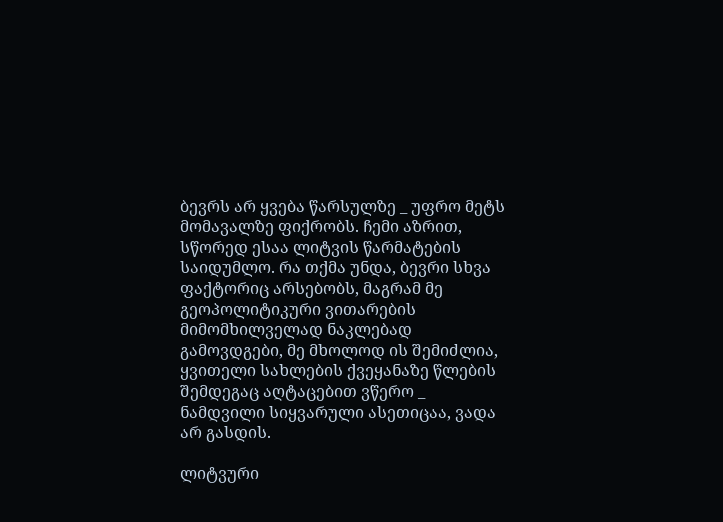ბევრს არ ყვება წარსულზე _ უფრო მეტს მომავალზე ფიქრობს. ჩემი აზრით, სწორედ ესაა ლიტვის წარმატების საიდუმლო. რა თქმა უნდა, ბევრი სხვა ფაქტორიც არსებობს, მაგრამ მე გეოპოლიტიკური ვითარების მიმომხილველად ნაკლებად გამოვდგები, მე მხოლოდ ის შემიძლია, ყვითელი სახლების ქვეყანაზე წლების შემდეგაც აღტაცებით ვწერო _ ნამდვილი სიყვარული ასეთიცაა, ვადა არ გასდის.

ლიტვური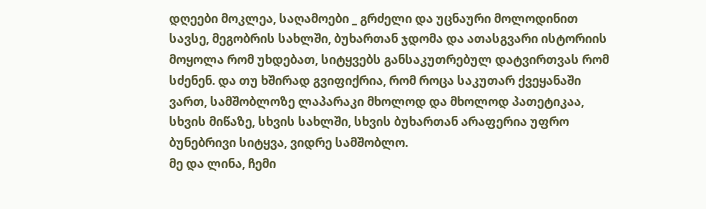დღეები მოკლეა, საღამოები _ გრძელი და უცნაური მოლოდინით სავსე, მეგობრის სახლში, ბუხართან ჯდომა და ათასგვარი ისტორიის მოყოლა რომ უხდებათ, სიტყვებს განსაკუთრებულ დატვირთვას რომ სძენენ. და თუ ხშირად გვიფიქრია, რომ როცა საკუთარ ქვეყანაში ვართ, სამშობლოზე ლაპარაკი მხოლოდ და მხოლოდ პათეტიკაა, სხვის მიწაზე, სხვის სახლში, სხვის ბუხართან არაფერია უფრო ბუნებრივი სიტყვა, ვიდრე სამშობლო.
მე და ლინა, ჩემი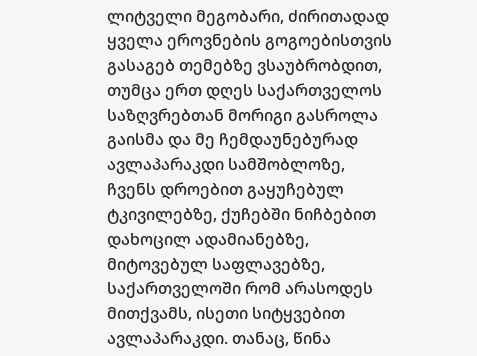ლიტველი მეგობარი, ძირითადად ყველა ეროვნების გოგოებისთვის გასაგებ თემებზე ვსაუბრობდით, თუმცა ერთ დღეს საქართველოს საზღვრებთან მორიგი გასროლა გაისმა და მე ჩემდაუნებურად ავლაპარაკდი სამშობლოზე, ჩვენს დროებით გაყუჩებულ ტკივილებზე, ქუჩებში ნიჩბებით დახოცილ ადამიანებზე, მიტოვებულ საფლავებზე, საქართველოში რომ არასოდეს მითქვამს, ისეთი სიტყვებით ავლაპარაკდი. თანაც, წინა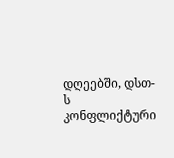დღეებში, დსთ-ს კონფლიქტური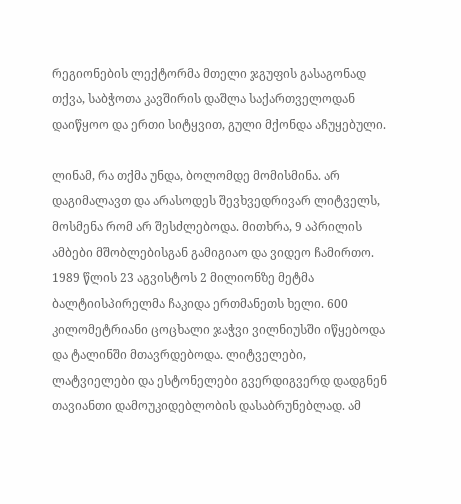რეგიონების ლექტორმა მთელი ჯგუფის გასაგონად თქვა, საბჭოთა კავშირის დაშლა საქართველოდან დაიწყოო და ერთი სიტყვით, გული მქონდა აჩუყებული.

ლინამ, რა თქმა უნდა, ბოლომდე მომისმინა. არ დაგიმალავთ და არასოდეს შევხვედრივარ ლიტველს, მოსმენა რომ არ შესძლებოდა. მითხრა, 9 აპრილის ამბები მშობლებისგან გამიგიაო და ვიდეო ჩამირთო. 1989 წლის 23 აგვისტოს 2 მილიონზე მეტმა ბალტიისპირელმა ჩაკიდა ერთმანეთს ხელი. 600 კილომეტრიანი ცოცხალი ჯაჭვი ვილნიუსში იწყებოდა და ტალინში მთავრდებოდა. ლიტველები, ლატვიელები და ესტონელები გვერდიგვერდ დადგნენ თავიანთი დამოუკიდებლობის დასაბრუნებლად. ამ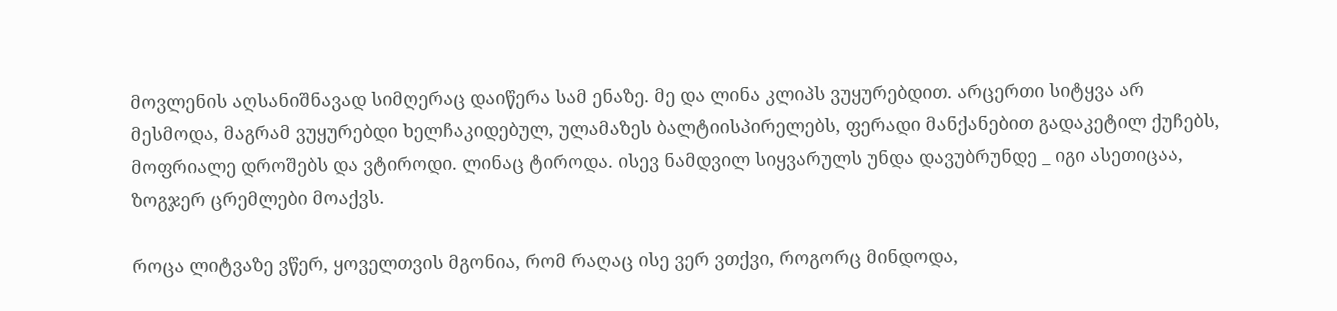მოვლენის აღსანიშნავად სიმღერაც დაიწერა სამ ენაზე. მე და ლინა კლიპს ვუყურებდით. არცერთი სიტყვა არ მესმოდა, მაგრამ ვუყურებდი ხელჩაკიდებულ, ულამაზეს ბალტიისპირელებს, ფერადი მანქანებით გადაკეტილ ქუჩებს, მოფრიალე დროშებს და ვტიროდი. ლინაც ტიროდა. ისევ ნამდვილ სიყვარულს უნდა დავუბრუნდე _ იგი ასეთიცაა, ზოგჯერ ცრემლები მოაქვს.

როცა ლიტვაზე ვწერ, ყოველთვის მგონია, რომ რაღაც ისე ვერ ვთქვი, როგორც მინდოდა,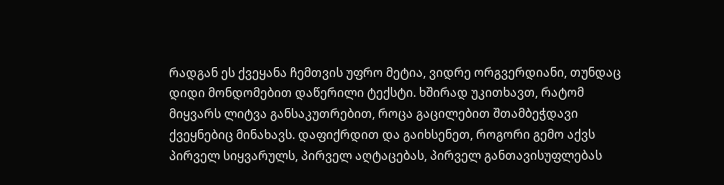რადგან ეს ქვეყანა ჩემთვის უფრო მეტია, ვიდრე ორგვერდიანი, თუნდაც დიდი მონდომებით დაწერილი ტექსტი. ხშირად უკითხავთ, რატომ მიყვარს ლიტვა განსაკუთრებით, როცა გაცილებით შთამბეჭდავი ქვეყნებიც მინახავს. დაფიქრდით და გაიხსენეთ, როგორი გემო აქვს პირველ სიყვარულს, პირველ აღტაცებას, პირველ განთავისუფლებას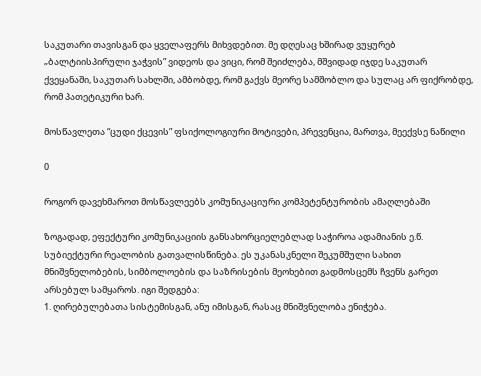საკუთარი თავისგან და ყველაფერს მიხვდებით. მე დღესაც ხშირად ვუყურებ „ბალტიისპირული ჯაჭვის” ვიდეოს და ვიცი, რომ შეიძლება, მშვიდად იჯდე საკუთარ ქვეყანაში, საკუთარ სახლში, ამბობდე, რომ გაქვს მეორე სამშობლო და სულაც არ ფიქრობდე, რომ პათეტიკური ხარ.

მოსწავლეთა “ცუდი ქცევის” ფსიქოლოგიური მოტივები, პრევენცია, მართვა, მეექვსე ნაწილი

0

როგორ დავეხმაროთ მოსწავლეებს კომუნიკაციური კომპეტენტურობის ამაღლებაში

ზოგადად, ეფექტური კომუნიკაციის განსახორციელებლად საჭიროა ადამიანის ე.წ. სუბიექტური რეალობის გათვალისწინება. ეს უკანასკნელი შეკუმშული სახით მნიშვნელობების, სიმბოლოების და საზრისების მეოხებით გადმოსცემს ჩვენს გარეთ არსებულ სამყაროს. იგი შედგება:
1. ღირებულებათა სისტემისგან, ანუ იმისგან, რასაც მნიშვნელობა ენიჭება.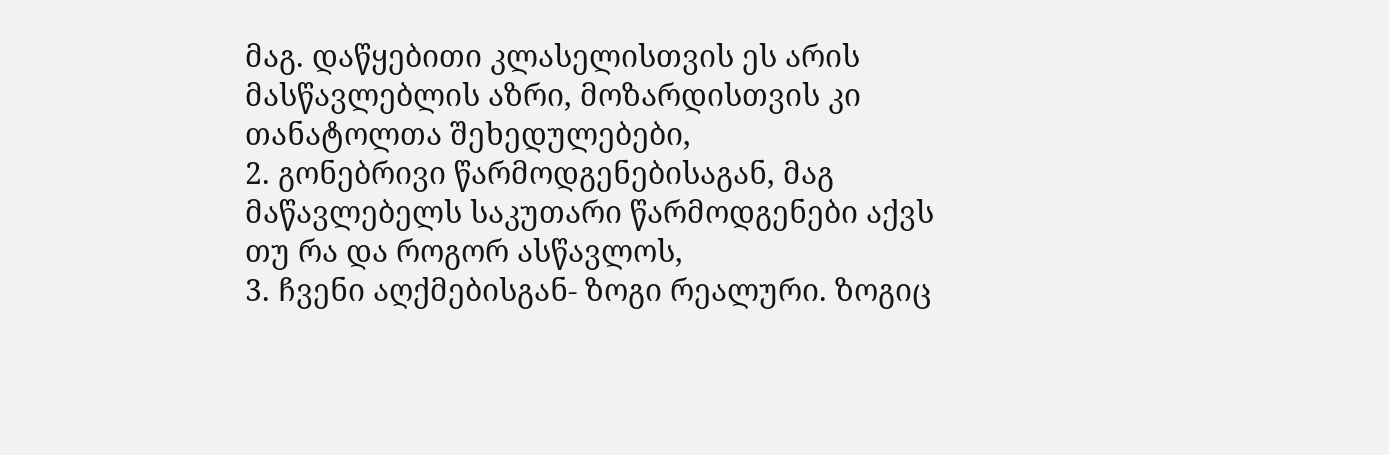მაგ. დაწყებითი კლასელისთვის ეს არის მასწავლებლის აზრი, მოზარდისთვის კი თანატოლთა შეხედულებები,
2. გონებრივი წარმოდგენებისაგან, მაგ მაწავლებელს საკუთარი წარმოდგენები აქვს თუ რა და როგორ ასწავლოს,
3. ჩვენი აღქმებისგან- ზოგი რეალური. ზოგიც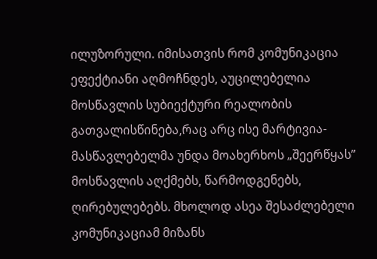ილუზორული. იმისათვის რომ კომუნიკაცია ეფექტიანი აღმოჩნდეს, აუცილებელია მოსწავლის სუბიექტური რეალობის გათვალისწინება,რაც არც ისე მარტივია- მასწავლებელმა უნდა მოახერხოს „შეერწყას” მოსწავლის აღქმებს, წარმოდგენებს, ღირებულებებს. მხოლოდ ასეა შესაძლებელი კომუნიკაციამ მიზანს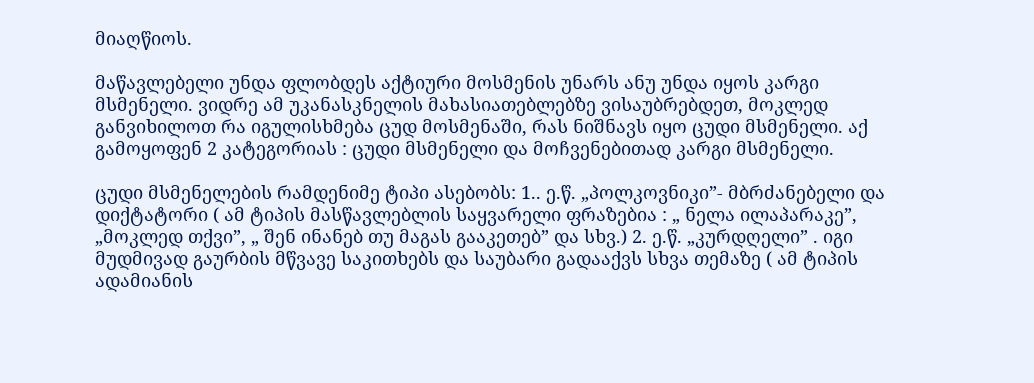მიაღწიოს.

მაწავლებელი უნდა ფლობდეს აქტიური მოსმენის უნარს ანუ უნდა იყოს კარგი მსმენელი. ვიდრე ამ უკანასკნელის მახასიათებლებზე ვისაუბრებდეთ, მოკლედ განვიხილოთ რა იგულისხმება ცუდ მოსმენაში, რას ნიშნავს იყო ცუდი მსმენელი. აქ გამოყოფენ 2 კატეგორიას : ცუდი მსმენელი და მოჩვენებითად კარგი მსმენელი.

ცუდი მსმენელების რამდენიმე ტიპი ასებობს: 1.. ე.წ. „პოლკოვნიკი”- მბრძანებელი და დიქტატორი ( ამ ტიპის მასწავლებლის საყვარელი ფრაზებია : „ ნელა ილაპარაკე”, „მოკლედ თქვი”, „ შენ ინანებ თუ მაგას გააკეთებ” და სხვ.) 2. ე.წ. „კურდღელი” . იგი მუდმივად გაურბის მწვავე საკითხებს და საუბარი გადააქვს სხვა თემაზე ( ამ ტიპის ადამიანის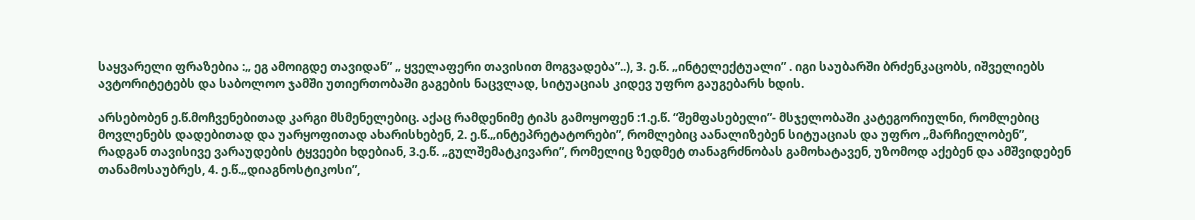საყვარელი ფრაზებია :„ ეგ ამოიგდე თავიდან” „ ყველაფერი თავისით მოგვადება”..), 3. ე.წ. „ინტელექტუალი” . იგი საუბარში ბრძენკაცობს, იშველიებს ავტორიტეტებს და საბოლოო ჯამში უთიერთობაში გაგების ნაცვლად, სიტუაციას კიდევ უფრო გაუგებარს ხდის.

არსებობენ ე.წ.მოჩვენებითად კარგი მსმენელებიც. აქაც რამდენიმე ტიპს გამოყოფენ :1.ე.წ. “შემფასებელი”- მსჯელობაში კატეგორიულნი, რომლებიც მოვლენებს დადებითად და უარყოფითად ახარისხებენ, 2. ე.წ.„ინტეპრეტატორები”, რომლებიც აანალიზებენ სიტუაციას და უფრო „მარჩიელობენ”, რადგან თავისივე ვარაუდების ტყვეები ხდებიან, 3.ე.წ. „გულშემატკივარი”, რომელიც ზედმეტ თანაგრძნობას გამოხატავენ, უზომოდ აქებენ და ამშვიდებენ თანამოსაუბრეს, 4. ე.წ.„დიაგნოსტიკოსი”,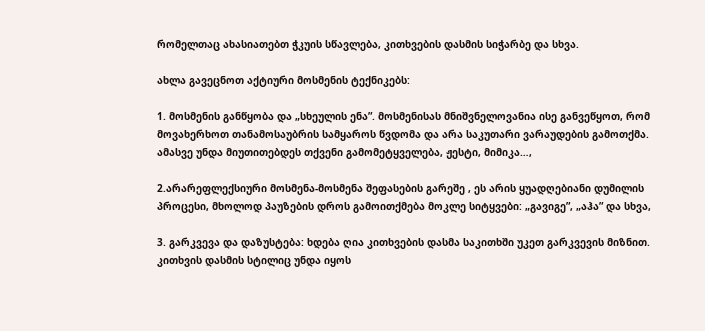რომელთაც ახასიათებთ ჭკუის სწავლება, კითხვების დასმის სიჭარბე და სხვა.

ახლა გავეცნოთ აქტიური მოსმენის ტექნიკებს:

1. მოსმენის განწყობა და „სხეულის ენა”. მოსმენისას მნიშვნელოვანია ისე განვეწყოთ, რომ მოვახერხოთ თანამოსაუბრის სამყაროს წვდომა და არა საკუთარი ვარაუდების გამოთქმა. ამასვე უნდა მიუთითებდეს თქვენი გამომეტყველება, ჟესტი, მიმიკა…,

2.არარეფლექსიური მოსმენა-მოსმენა შეფასების გარეშე , ეს არის ყუადღებიანი დუმილის პროცესი, მხოლოდ პაუზების დროს გამოითქმება მოკლე სიტყვები: „გავიგე”, „აჰა” და სხვა,

3. გარკვევა და დაზუსტება: ხდება ღია კითხვების დასმა საკითხში უკეთ გარკვევის მიზნით. კითხვის დასმის სტილიც უნდა იყოს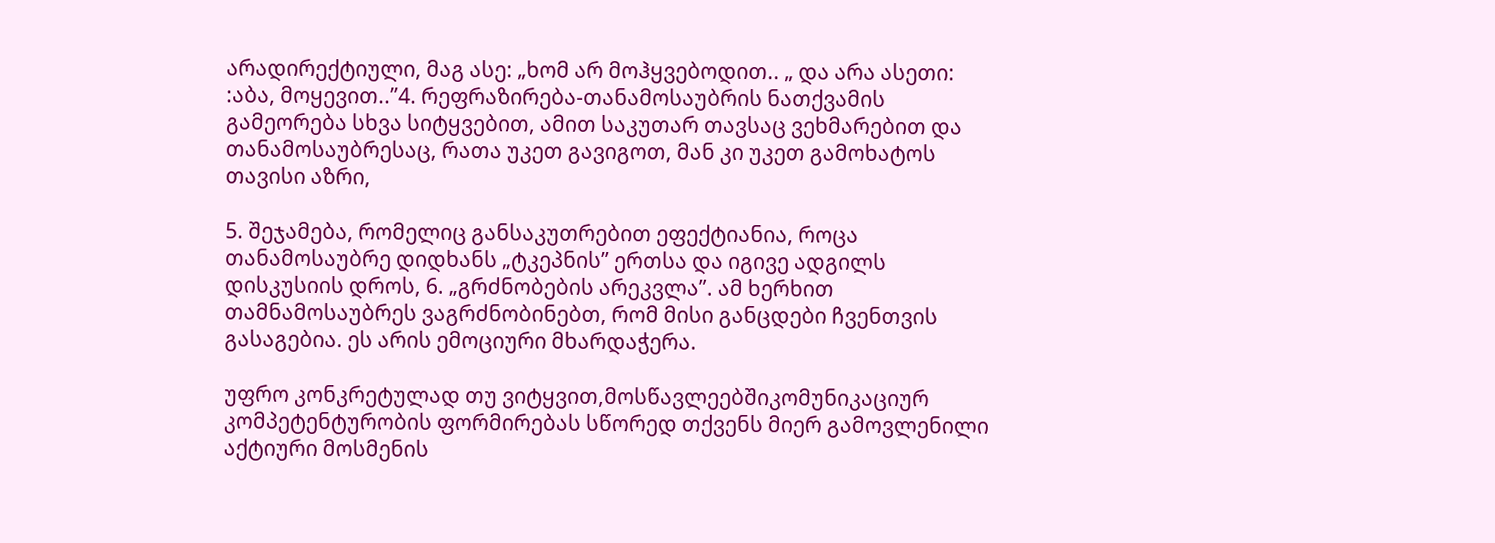არადირექტიული, მაგ ასე: „ხომ არ მოჰყვებოდით.. „ და არა ასეთი: :აბა, მოყევით..”4. რეფრაზირება-თანამოსაუბრის ნათქვამის გამეორება სხვა სიტყვებით, ამით საკუთარ თავსაც ვეხმარებით და თანამოსაუბრესაც, რათა უკეთ გავიგოთ, მან კი უკეთ გამოხატოს თავისი აზრი,

5. შეჯამება, რომელიც განსაკუთრებით ეფექტიანია, როცა თანამოსაუბრე დიდხანს „ტკეპნის” ერთსა და იგივე ადგილს დისკუსიის დროს, 6. „გრძნობების არეკვლა”. ამ ხერხით თამნამოსაუბრეს ვაგრძნობინებთ, რომ მისი განცდები ჩვენთვის გასაგებია. ეს არის ემოციური მხარდაჭერა.

უფრო კონკრეტულად თუ ვიტყვით,მოსწავლეებშიკომუნიკაციურ კომპეტენტურობის ფორმირებას სწორედ თქვენს მიერ გამოვლენილი აქტიური მოსმენის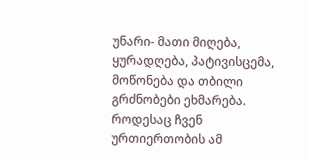უნარი- მათი მიღება, ყურადღება, პატივისცემა, მოწონება და თბილი გრძნობები ეხმარება. როდესაც ჩვენ ურთიერთობის ამ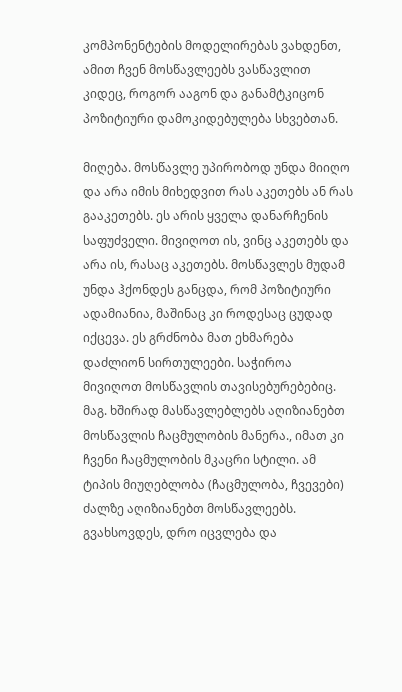კომპონენტების მოდელირებას ვახდენთ, ამით ჩვენ მოსწავლეებს ვასწავლით კიდეც, როგორ ააგონ და განამტკიცონ პოზიტიური დამოკიდებულება სხვებთან.

მიღება. მოსწავლე უპირობოდ უნდა მიიღო და არა იმის მიხედვით რას აკეთებს ან რას გააკეთებს. ეს არის ყველა დანარჩენის საფუძველი. მივიღოთ ის, ვინც აკეთებს და არა ის, რასაც აკეთებს. მოსწავლეს მუდამ უნდა ჰქონდეს განცდა, რომ პოზიტიური ადამიანია, მაშინაც კი როდესაც ცუდად იქცევა. ეს გრძნობა მათ ეხმარება დაძლიონ სირთულეები. საჭიროა მივიღოთ მოსწავლის თავისებურებებიც. მაგ. ხშირად მასწავლებლებს აღიზიანებთ მოსწავლის ჩაცმულობის მანერა., იმათ კი ჩვენი ჩაცმულობის მკაცრი სტილი. ამ ტიპის მიუღებლობა (ჩაცმულობა, ჩვევები) ძალზე აღიზიანებთ მოსწავლეებს. გვახსოვდეს, დრო იცვლება და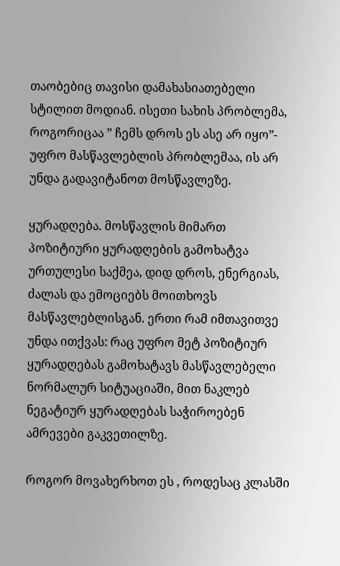თაობებიც თავისი დამახასიათებელი სტილით მოდიან. ისეთი სახის პრობლემა, როგორიცაა ” ჩემს დროს ეს ასე არ იყო”- უფრო მასწავლებლის პრობლემაა, ის არ უნდა გადავიტანოთ მოსწავლეზე.

ყურადღება. მოსწავლის მიმართ პოზიტიური ყურადღების გამოხატვა ურთულესი საქმეა, დიდ დროს, ენერგიას, ძალას და ემოციებს მოითხოვს მასწავლებლისგან. ერთი რამ იმთავითვე უნდა ითქვას: რაც უფრო მეტ პოზიტიურ ყურადღებას გამოხატავს მასწავლებელი ნორმალურ სიტუაციაში, მით ნაკლებ ნეგატიურ ყურადღებას საჭიროებენ ამრევები გაკვეთილზე.

როგორ მოვახერხოთ ეს , როდესაც კლასში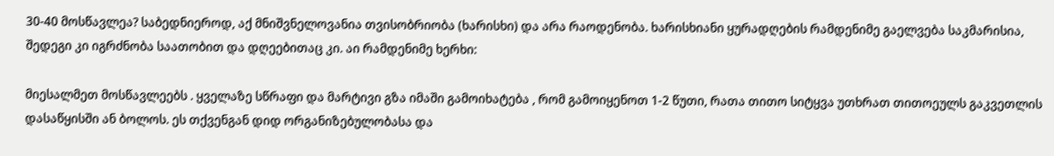30-40 მოსწავლეა? საბედნიეროდ, აქ მნიშვნელოვანია თვისობრიობა (ხარისხი) და არა რაოდენობა. ხარისხიანი ყურადღების რამდენიმე გაელვება საკმარისია, შედეგი კი იგრძნობა საათობით და დღეებითაც კი. აი რამდენიმე ხერხი:

მიესალმეთ მოსწავლეებს . ყველაზე სწრაფი და მარტივი გზა იმაში გამოიხატება , რომ გამოიყენოთ 1-2 წუთი, რათა თითო სიტყვა უთხრათ თითოეულს გაკვეთლის დასაწყისში ან ბოლოს. ეს თქვენგან დიდ ორგანიზებულობასა და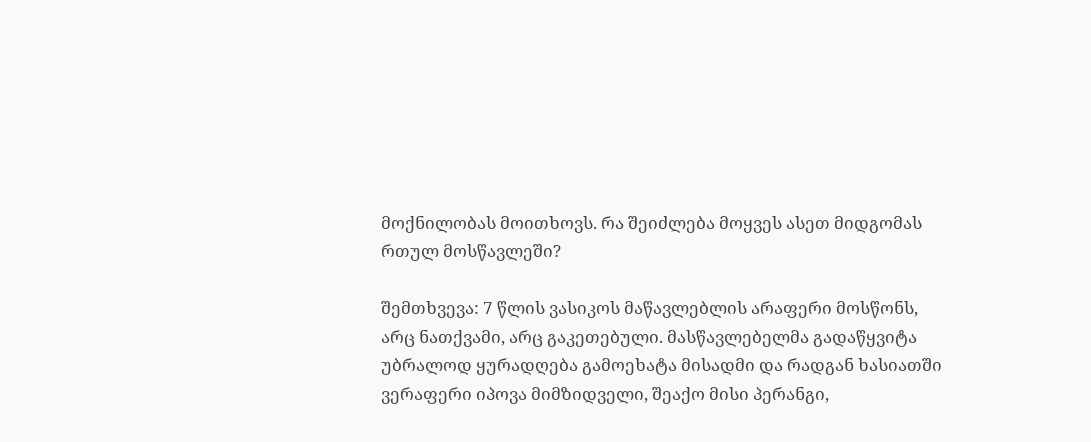მოქნილობას მოითხოვს. რა შეიძლება მოყვეს ასეთ მიდგომას რთულ მოსწავლეში?

შემთხვევა: 7 წლის ვასიკოს მაწავლებლის არაფერი მოსწონს, არც ნათქვამი, არც გაკეთებული. მასწავლებელმა გადაწყვიტა უბრალოდ ყურადღება გამოეხატა მისადმი და რადგან ხასიათში ვერაფერი იპოვა მიმზიდველი, შეაქო მისი პერანგი,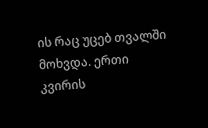ის რაც უცებ თვალში მოხვდა. ერთი კვირის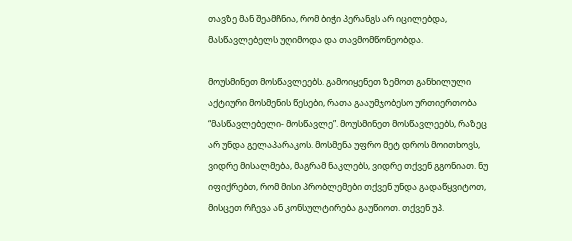თავზე მან შეამჩნია, რომ ბიჭი პერანგს არ იცილებდა, მასწავლებელს უღიმოდა და თავმომწონეობდა.

მოუსმინეთ მოსწავლეებს. გამოიყენეთ ზემოთ განხილული აქტიური მოსმენის წესები, რათა გააუმჯობესო ურთიერთობა “მასწავლებელი- მოსწავლე”. მოუსმინეთ მოსწავლეებს, რაზეც არ უნდა გელაპარაკოს. მოსმენა უფრო მეტ დროს მოითხოვს, ვიდრე მისალმება, მაგრამ ნაკლებს, ვიდრე თქვენ გგონიათ. ნუ იფიქრებთ, რომ მისი პრობლემები თქვენ უნდა გადაწყვიტოთ, მისცეთ რჩევა ან კონსულტირება გაუწიოთ. თქვენ უპ.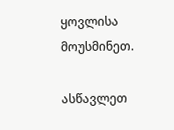ყოვლისა მოუსმინეთ.

ასწავლეთ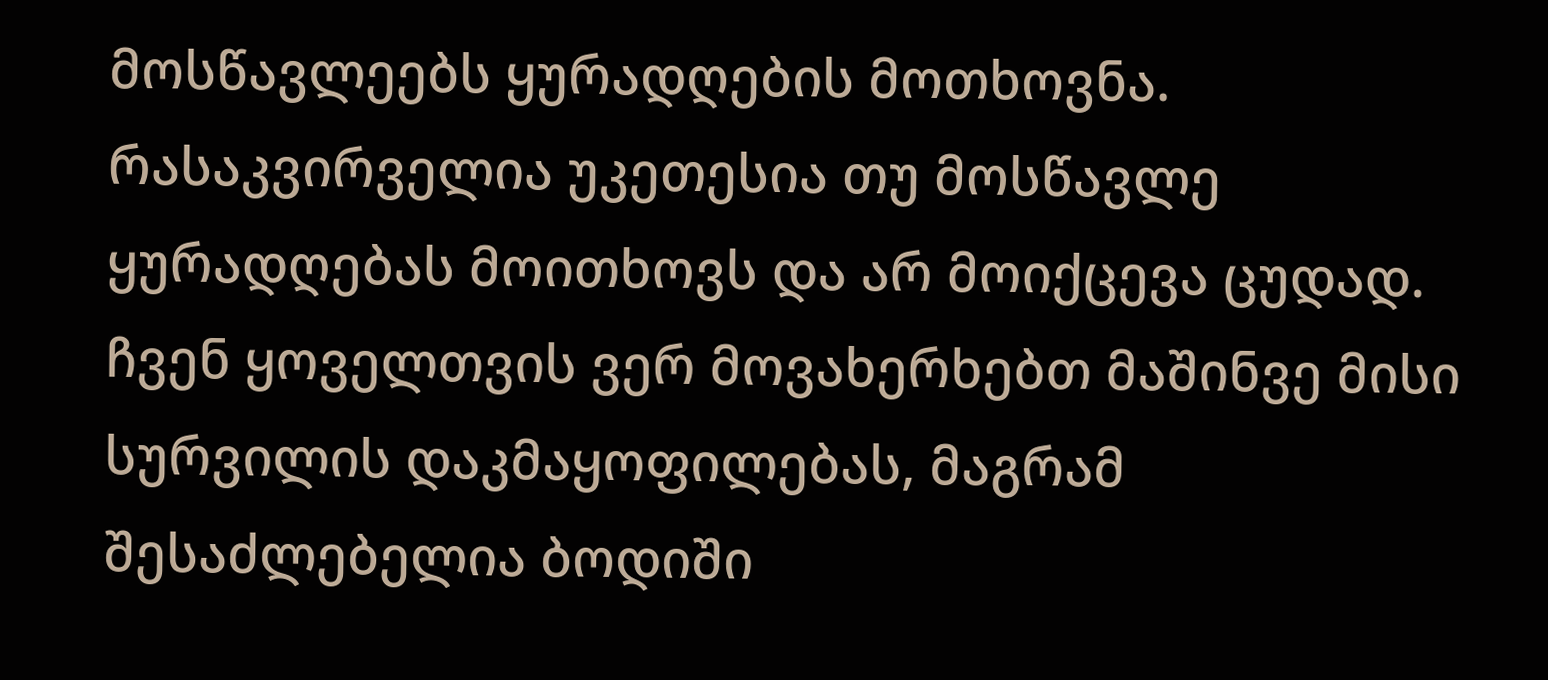მოსწავლეებს ყურადღების მოთხოვნა. რასაკვირველია უკეთესია თუ მოსწავლე ყურადღებას მოითხოვს და არ მოიქცევა ცუდად. ჩვენ ყოველთვის ვერ მოვახერხებთ მაშინვე მისი სურვილის დაკმაყოფილებას, მაგრამ შესაძლებელია ბოდიში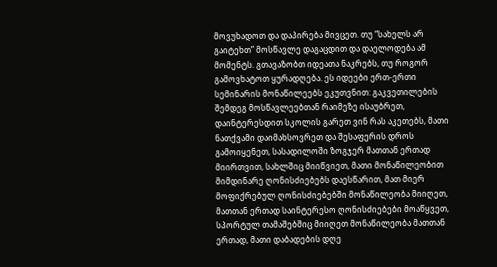მოვუხადოთ და დაპირება მივცეთ. თუ “სახელს არ გაიტეხთ” მოსწავლე დაგაცდით და დაელოდება ამ მომენტს. გთავაზობთ იდეათა ნაკრებს, თუ როგორ გამოვხატოთ ყურადღება. ეს იდეები ერთ-ერთი სემინარის მონაწილეებს ეკუთვნით: გაკვეთილების შემდეგ მოსწავლეებთან რაიმეზე ისაუბრეთ, დაინტერესდით სკოლის გარეთ ვინ რას აკეთებს, მათი ნათქვამი დაიმახსოვრეთ და შესაფერის დროს გამოიყენეთ, სასადილოში ზოგჯერ მათთან ერთად მიირთვით, სახლშიც მიიწვიეთ, მათი მონაწილეობით მიმდინარე ღონისძიებებს დაესწარით, მათ მიერ მოფიქრებულ ღონისძიებებში მონაწილეობა მიიღეთ, მათთან ერთად საინტერესო ღონისძიებები მოაწყვეთ, სპორტულ თამაშებშიც მიიღეთ მონაწილეობა მათთან ერთად, მათი დაბადების დღე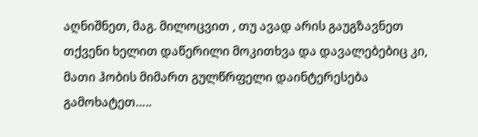აღნიშნეთ, მაგ. მილოცვით , თუ ავად არის გაუგზავნეთ თქვენი ხელით დაწერილი მოკითხვა და დავალებებიც კი, მათი ჰობის მიმართ გულწრფელი დაინტერესება გამოხატეთ…..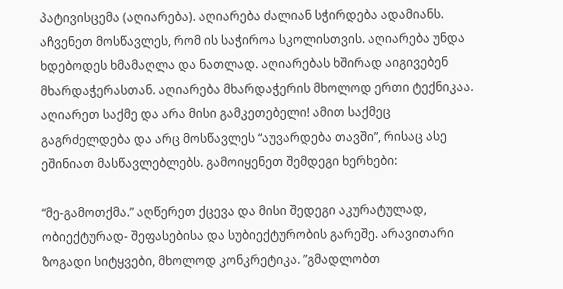პატივისცემა (აღიარება). აღიარება ძალიან სჭირდება ადამიანს. აჩვენეთ მოსწავლეს, რომ ის საჭიროა სკოლისთვის. აღიარება უნდა ხდებოდეს ხმამაღლა და ნათლად. აღიარებას ხშირად აიგივებენ მხარდაჭერასთან. აღიარება მხარდაჭერის მხოლოდ ერთი ტექნიკაა. აღიარეთ საქმე და არა მისი გამკეთებელი! ამით საქმეც გაგრძელდება და არც მოსწავლეს “აუვარდება თავში”, რისაც ასე ეშინიათ მასწავლებლებს. გამოიყენეთ შემდეგი ხერხები:

“მე-გამოთქმა.” აღწერეთ ქცევა და მისი შედეგი აკურატულად, ობიექტურად- შეფასებისა და სუბიექტურობის გარეშე. არავითარი ზოგადი სიტყვები, მხოლოდ კონკრეტიკა. ”გმადლობთ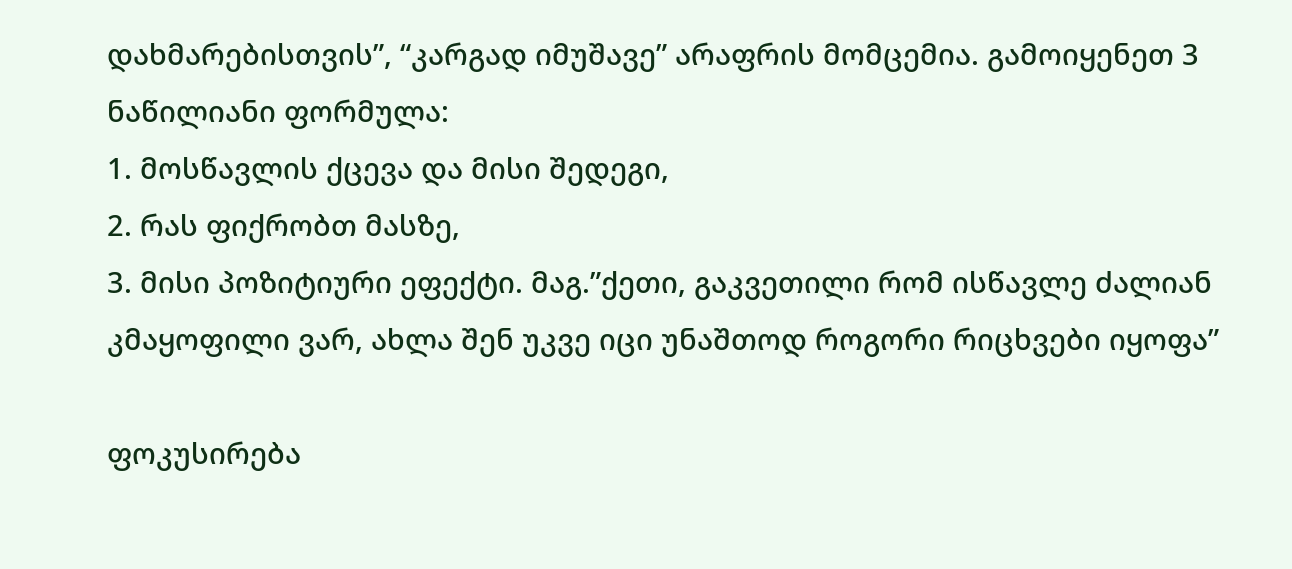დახმარებისთვის”, “კარგად იმუშავე” არაფრის მომცემია. გამოიყენეთ 3 ნაწილიანი ფორმულა:
1. მოსწავლის ქცევა და მისი შედეგი,
2. რას ფიქრობთ მასზე,
3. მისი პოზიტიური ეფექტი. მაგ.”ქეთი, გაკვეთილი რომ ისწავლე ძალიან კმაყოფილი ვარ, ახლა შენ უკვე იცი უნაშთოდ როგორი რიცხვები იყოფა”

ფოკუსირება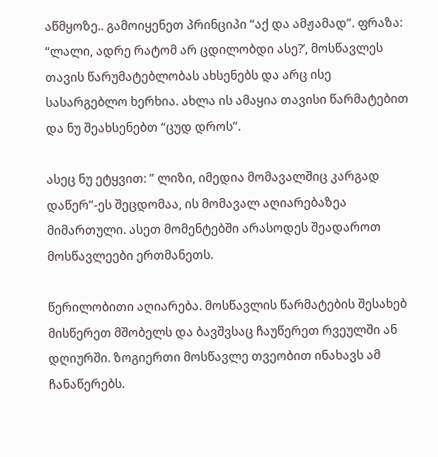აწმყოზე.. გამოიყენეთ პრინციპი “აქ და ამჟამად”. ფრაზა: “ლალი, ადრე რატომ არ ცდილობდი ასე?’, მოსწავლეს თავის წარუმატებლობას ახსენებს და არც ისე სასარგებლო ხერხია. ახლა ის ამაყია თავისი წარმატებით და ნუ შეახსენებთ “ცუდ დროს”.

ასეც ნუ ეტყვით: ” ლიზი, იმედია მომავალშიც კარგად დაწერ”-ეს შეცდომაა, ის მომავალ აღიარებაზეა მიმართული. ასეთ მომენტებში არასოდეს შეადაროთ მოსწავლეები ერთმანეთს.

წერილობითი აღიარება. მოსწავლის წარმატების შესახებ მისწერეთ მშობელს და ბავშვსაც ჩაუწერეთ რვეულში ან დღიურში. ზოგიერთი მოსწავლე თვეობით ინახავს ამ ჩანაწერებს.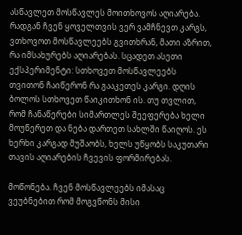ასწავლეთ მოსწავლეს მოითხოვოს აღიარება. რადგან ჩვენ ყოველთვის ვერ ვამჩნევთ კარგს, ვთხოვოთ მოსწავლეებს გვითხრან, მათი აზრით, რა იმსახურებს აღიარებას. სცადეთ ასეთი ექსპერიმენტი: სთხოვეთ მოსწავლეებს თვითონ ჩაიწერონ რა გააკეთეს კარგი. დღის ბოლოს სთხოვეთ წაიკითხონ ის. თუ თვლით, რომ ჩანაწერები სიმართლეს შეეფერება ხელი მოუწერეთ და ნება დართეთ სახლში წაიღოს. ეს ხერხი კარგად მუშაობს, ხელს უწყობს საკუთარი თავის აღიარების ჩვევის ფორმირებას.

მოწონება. ჩვენ მოსწავლეებს იმასაც ვეუბნებით რომ მოგვწონს მისი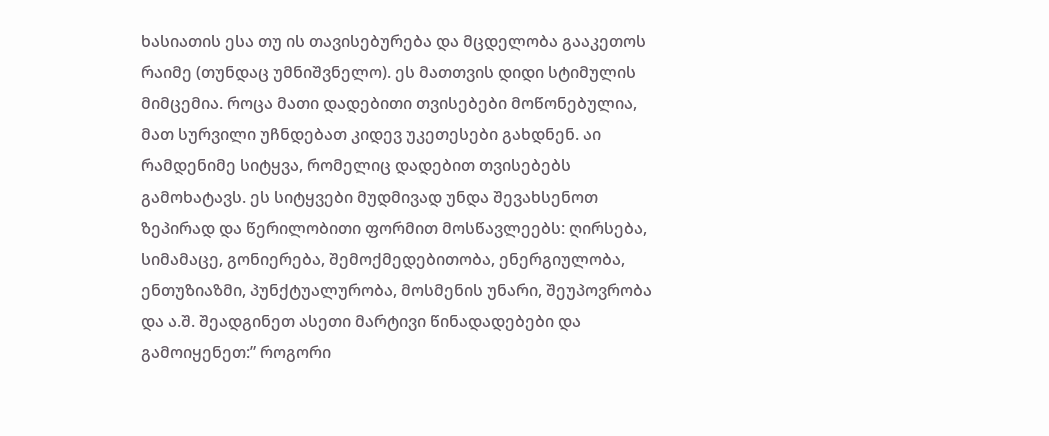ხასიათის ესა თუ ის თავისებურება და მცდელობა გააკეთოს რაიმე (თუნდაც უმნიშვნელო). ეს მათთვის დიდი სტიმულის მიმცემია. როცა მათი დადებითი თვისებები მოწონებულია, მათ სურვილი უჩნდებათ კიდევ უკეთესები გახდნენ. აი რამდენიმე სიტყვა, რომელიც დადებით თვისებებს გამოხატავს. ეს სიტყვები მუდმივად უნდა შევახსენოთ ზეპირად და წერილობითი ფორმით მოსწავლეებს: ღირსება, სიმამაცე, გონიერება, შემოქმედებითობა, ენერგიულობა, ენთუზიაზმი, პუნქტუალურობა, მოსმენის უნარი, შეუპოვრობა და ა.შ. შეადგინეთ ასეთი მარტივი წინადადებები და გამოიყენეთ:” როგორი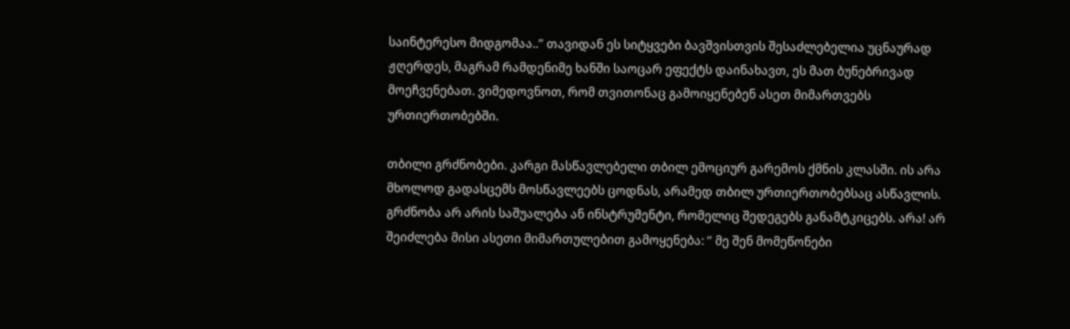საინტერესო მიდგომაა..” თავიდან ეს სიტყვები ბავშვისთვის შესაძლებელია უცნაურად ჟღერდეს, მაგრამ რამდენიმე ხანში საოცარ ეფექტს დაინახავთ, ეს მათ ბუნებრივად მოეჩვენებათ. ვიმედოვნოთ, რომ თვითონაც გამოიყენებენ ასეთ მიმართვებს ურთიერთობებში.

თბილი გრძნობები. კარგი მასწავლებელი თბილ ემოციურ გარემოს ქმნის კლასში. ის არა მხოლოდ გადასცემს მოსწავლეებს ცოდნას, არამედ თბილ ურთიერთობებსაც ასწავლის. გრძნობა არ არის საშუალება ან ინსტრუმენტი, რომელიც შედეგებს განამტკიცებს. არა! არ შეიძლება მისი ასეთი მიმართულებით გამოყენება: ” მე შენ მომეწონები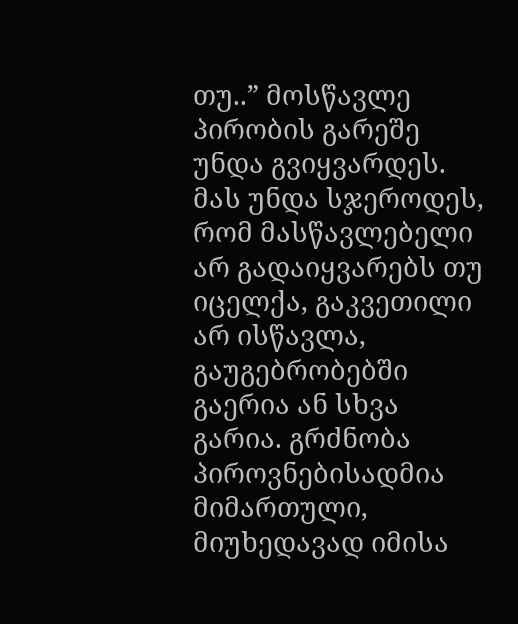თუ..” მოსწავლე პირობის გარეშე უნდა გვიყვარდეს. მას უნდა სჯეროდეს, რომ მასწავლებელი არ გადაიყვარებს თუ იცელქა, გაკვეთილი არ ისწავლა, გაუგებრობებში გაერია ან სხვა გარია. გრძნობა პიროვნებისადმია მიმართული, მიუხედავად იმისა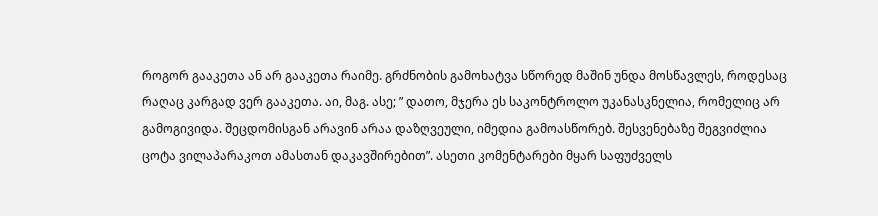როგორ გააკეთა ან არ გააკეთა რაიმე. გრძნობის გამოხატვა სწორედ მაშინ უნდა მოსწავლეს, როდესაც რაღაც კარგად ვერ გააკეთა. აი, მაგ. ასე; ” დათო, მჯერა ეს საკონტროლო უკანასკნელია, რომელიც არ გამოგივიდა. შეცდომისგან არავინ არაა დაზღვეული, იმედია გამოასწორებ. შესვენებაზე შეგვიძლია ცოტა ვილაპარაკოთ ამასთან დაკავშირებით”. ასეთი კომენტარები მყარ საფუძველს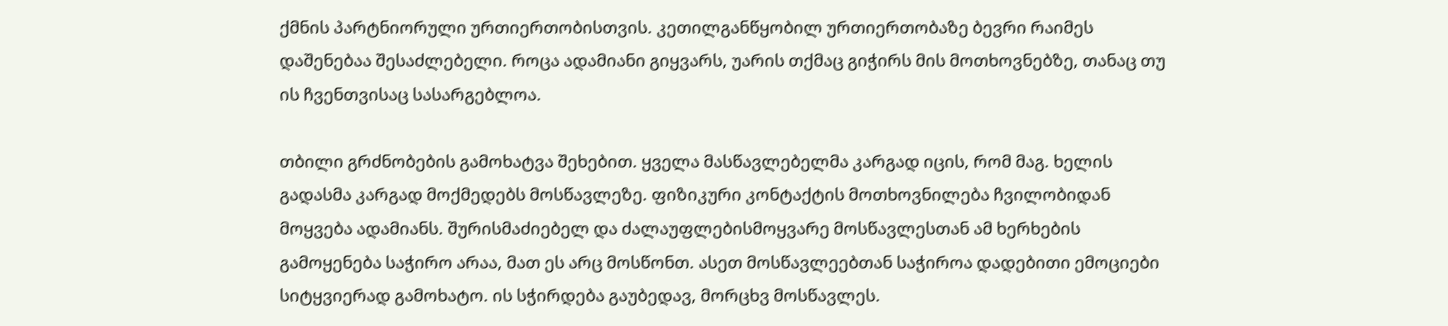ქმნის პარტნიორული ურთიერთობისთვის. კეთილგანწყობილ ურთიერთობაზე ბევრი რაიმეს დაშენებაა შესაძლებელი. როცა ადამიანი გიყვარს, უარის თქმაც გიჭირს მის მოთხოვნებზე, თანაც თუ ის ჩვენთვისაც სასარგებლოა.

თბილი გრძნობების გამოხატვა შეხებით. ყველა მასწავლებელმა კარგად იცის, რომ მაგ. ხელის გადასმა კარგად მოქმედებს მოსწავლეზე. ფიზიკური კონტაქტის მოთხოვნილება ჩვილობიდან მოყვება ადამიანს. შურისმაძიებელ და ძალაუფლებისმოყვარე მოსწავლესთან ამ ხერხების გამოყენება საჭირო არაა, მათ ეს არც მოსწონთ. ასეთ მოსწავლეებთან საჭიროა დადებითი ემოციები სიტყვიერად გამოხატო. ის სჭირდება გაუბედავ, მორცხვ მოსწავლეს.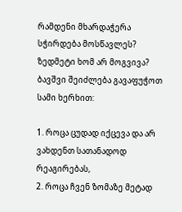რამდენი მხარდაჭერა სჭირდება მოსწავლეს? ზედმეტი ხომ არ მოგვივა? ბავშვი შეიძლება გავაფუჭოთ სამი ხერხით:

1. როცა ცუდად იქცევა და არ ვახდენთ სათანადოდ რეაგირებას,
2. როცა ჩვენ ზომაზე მეტად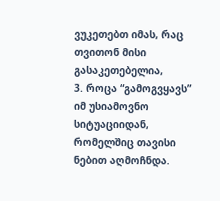ვუკეთებთ იმას, რაც თვითონ მისი გასაკეთებელია,
3. როცა “გამოგვყავს” იმ უსიამოვნო სიტუაციიდან, რომელშიც თავისი ნებით აღმოჩნდა.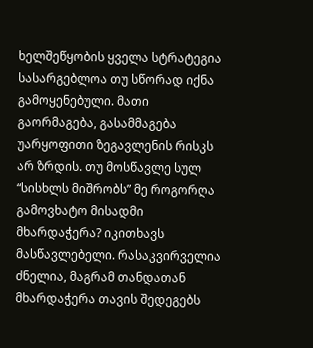ხელშეწყობის ყველა სტრატეგია სასარგებლოა თუ სწორად იქნა გამოყენებული. მათი გაორმაგება, გასამმაგება უარყოფითი ზეგავლენის რისკს არ ზრდის. თუ მოსწავლე სულ “სისხლს მიშრობს” მე როგორღა გამოვხატო მისადმი მხარდაჭერა? იკითხავს მასწავლებელი. რასაკვირველია ძნელია, მაგრამ თანდათან მხარდაჭერა თავის შედეგებს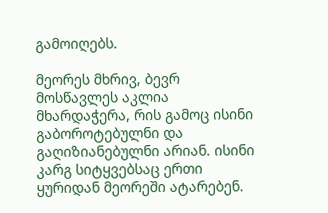გამოიღებს.

მეორეს მხრივ, ბევრ მოსწავლეს აკლია მხარდაჭერა, რის გამოც ისინი გაბოროტებულნი და გაღიზიანებულნი არიან. ისინი კარგ სიტყვებსაც ერთი ყურიდან მეორეში ატარებენ.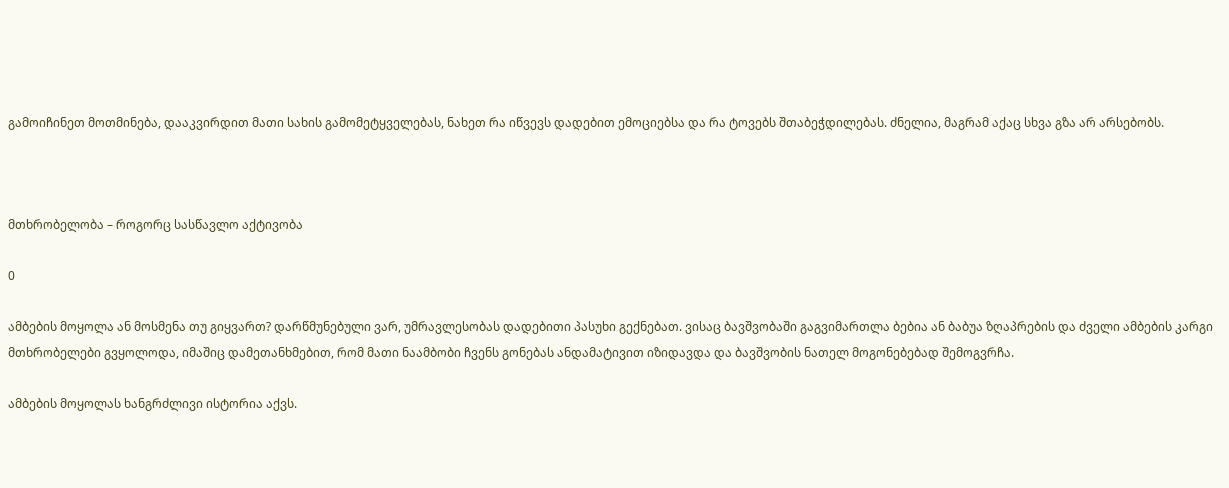გამოიჩინეთ მოთმინება, დააკვირდით მათი სახის გამომეტყველებას, ნახეთ რა იწვევს დადებით ემოციებსა და რა ტოვებს შთაბეჭდილებას. ძნელია, მაგრამ აქაც სხვა გზა არ არსებობს.



მთხრობელობა – როგორც სასწავლო აქტივობა

0

ამბების მოყოლა ან მოსმენა თუ გიყვართ? დარწმუნებული ვარ, უმრავლესობას დადებითი პასუხი გექნებათ. ვისაც ბავშვობაში გაგვიმართლა ბებია ან ბაბუა ზღაპრების და ძველი ამბების კარგი მთხრობელები გვყოლოდა, იმაშიც დამეთანხმებით, რომ მათი ნაამბობი ჩვენს გონებას ანდამატივით იზიდავდა და ბავშვობის ნათელ მოგონებებად შემოგვრჩა.

ამბების მოყოლას ხანგრძლივი ისტორია აქვს.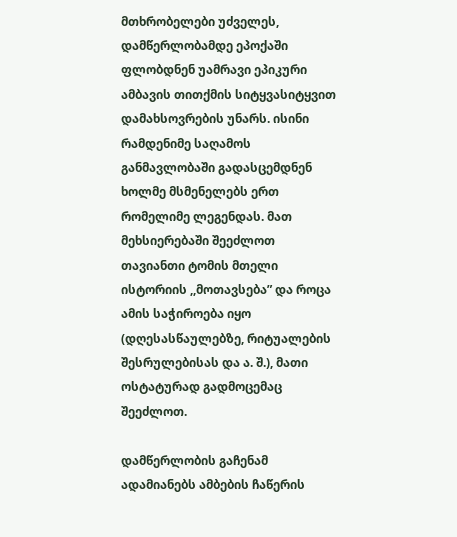მთხრობელები უძველეს, დამწერლობამდე ეპოქაში ფლობდნენ უამრავი ეპიკური ამბავის თითქმის სიტყვასიტყვით დამახსოვრების უნარს. ისინი რამდენიმე საღამოს განმავლობაში გადასცემდნენ ხოლმე მსმენელებს ერთ რომელიმე ლეგენდას. მათ მეხსიერებაში შეეძლოთ თავიანთი ტომის მთელი ისტორიის ,,მოთავსება” და როცა ამის საჭიროება იყო (დღესასწაულებზე, რიტუალების შესრულებისას და ა. შ.), მათი ოსტატურად გადმოცემაც შეეძლოთ.

დამწერლობის გაჩენამ ადამიანებს ამბების ჩაწერის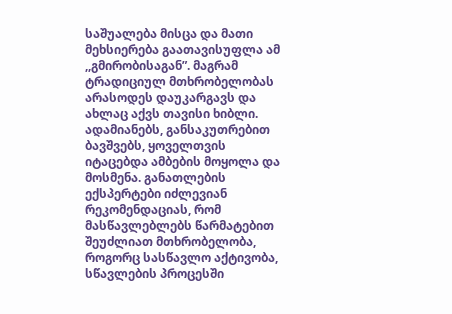საშუალება მისცა და მათი მეხსიერება გაათავისუფლა ამ ,,გმირობისაგან”. მაგრამ ტრადიციულ მთხრობელობას არასოდეს დაუკარგავს და ახლაც აქვს თავისი ხიბლი. ადამიანებს, განსაკუთრებით ბავშვებს, ყოველთვის იტაცებდა ამბების მოყოლა და მოსმენა. განათლების ექსპერტები იძლევიან რეკომენდაციას, რომ მასწავლებლებს წარმატებით შეუძლიათ მთხრობელობა, როგორც სასწავლო აქტივობა, სწავლების პროცესში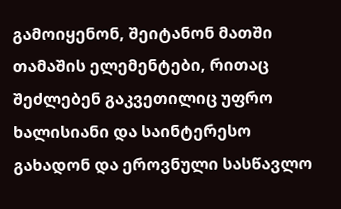გამოიყენონ, შეიტანონ მათში თამაშის ელემენტები, რითაც შეძლებენ გაკვეთილიც უფრო ხალისიანი და საინტერესო გახადონ და ეროვნული სასწავლო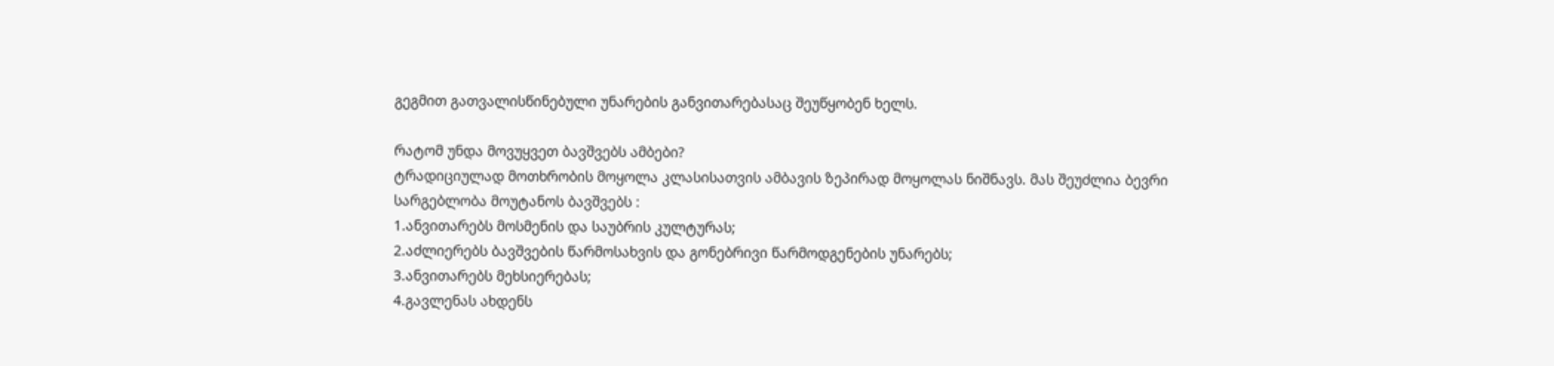გეგმით გათვალისწინებული უნარების განვითარებასაც შეუწყობენ ხელს.

რატომ უნდა მოვუყვეთ ბავშვებს ამბები?
ტრადიციულად მოთხრობის მოყოლა კლასისათვის ამბავის ზეპირად მოყოლას ნიშნავს. მას შეუძლია ბევრი სარგებლობა მოუტანოს ბავშვებს :
1.ანვითარებს მოსმენის და საუბრის კულტურას;
2.აძლიერებს ბავშვების წარმოსახვის და გონებრივი წარმოდგენების უნარებს;
3.ანვითარებს მეხსიერებას;
4.გავლენას ახდენს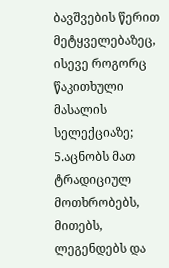ბავშვების წერით მეტყველებაზეც, ისევე როგორც წაკითხული მასალის სელექციაზე;
5.აცნობს მათ ტრადიციულ მოთხრობებს, მითებს, ლეგენდებს და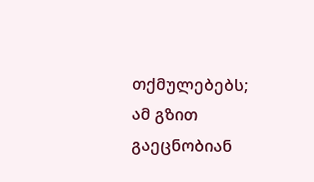თქმულებებს; ამ გზით გაეცნობიან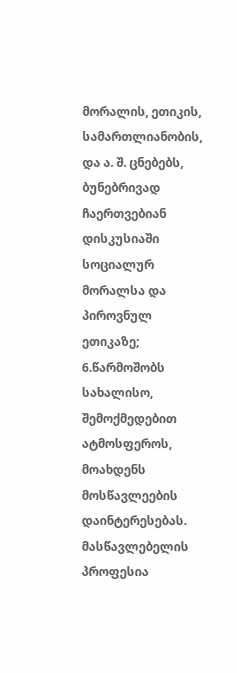მორალის, ეთიკის, სამართლიანობის, და ა. შ. ცნებებს, ბუნებრივად ჩაერთვებიან დისკუსიაში სოციალურ მორალსა და პიროვნულ ეთიკაზე;
6.წარმოშობს სახალისო, შემოქმედებით ატმოსფეროს, მოახდენს მოსწავლეების დაინტერესებას.
მასწავლებელის პროფესია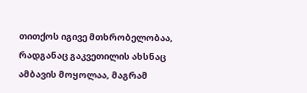თითქოს იგივე მთხრობელობაა, რადგანაც გაკვეთილის ახსნაც ამბავის მოყოლაა, მაგრამ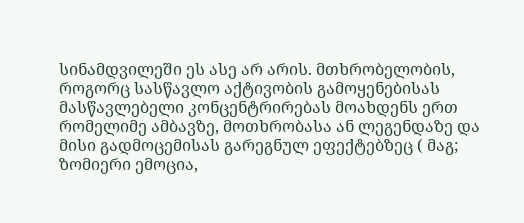სინამდვილეში ეს ასე არ არის. მთხრობელობის, როგორც სასწავლო აქტივობის გამოყენებისას მასწავლებელი კონცენტრირებას მოახდენს ერთ რომელიმე ამბავზე, მოთხრობასა ან ლეგენდაზე და მისი გადმოცემისას გარეგნულ ეფექტებზეც ( მაგ; ზომიერი ემოცია,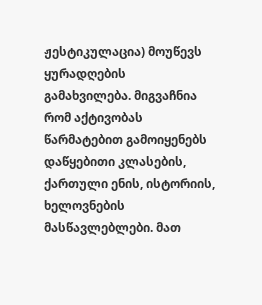ჟესტიკულაცია) მოუწევს ყურადღების გამახვილება. მიგვაჩნია რომ აქტივობას წარმატებით გამოიყენებს დაწყებითი კლასების, ქართული ენის, ისტორიის, ხელოვნების მასწავლებლები. მათ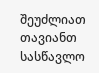შეუძლიათ თავიანთ სასწავლო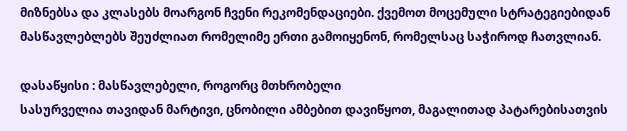მიზნებსა და კლასებს მოარგონ ჩვენი რეკომენდაციები. ქვემოთ მოცემული სტრატეგიებიდან მასწავლებლებს შეუძლიათ რომელიმე ერთი გამოიყენონ, რომელსაც საჭიროდ ჩათვლიან.

დასაწყისი : მასწავლებელი, როგორც მთხრობელი
სასურველია თავიდან მარტივი, ცნობილი ამბებით დავიწყოთ, მაგალითად პატარებისათვის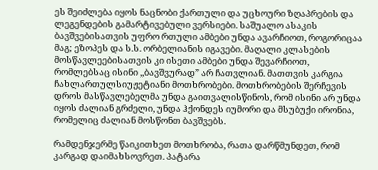ეს შეიძლება იყოს ნაცნობი ქართული და უცხოური ზღაპრების და ლეგენდების გამარტივებული ვერსიები. საშუალო ასაკის ბავშვებისათვის უფრო რთული ამბები უნდა ავარჩიოთ, როგორიცაა მაგ; ეზოპეს და ს.ს. ორბელიანის იგავები. მაღალი კლასების მოსწავლეებისათვის კი ისეთი ამბები უნდა შევარჩიოთ, რომლებსაც ისინი ,,ბავშვურად” არ ჩათვლიან. მათთვის კარგია ჩახლართულსიუჟეტიანი მოთხრობები. მოთხრობების შერჩევის დროს მასწავლებელმა უნდა გაითვალისწინოს, რომ ისინი არ უნდა იყოს ძალიან გრძელი, უნდა ჰქონდეს იუმორი და მსუბუქი ირონია, რომელიც ძალიან მოსწონთ ბავშვებს.

რამდენჯერმე წაიკითხეთ მოთხრობა, რათა დარწმუნდეთ, რომ კარგად დაიმახსოვრეთ. პატარა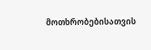მოთხრობებისათვის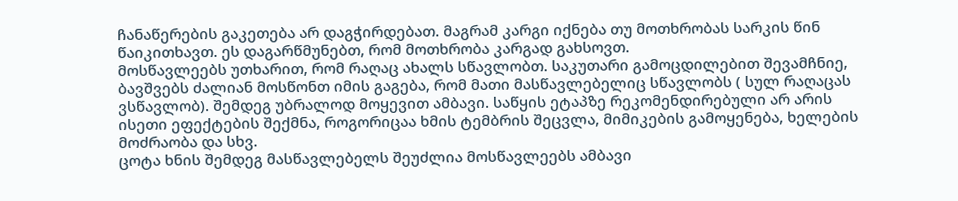ჩანაწერების გაკეთება არ დაგჭირდებათ. მაგრამ კარგი იქნება თუ მოთხრობას სარკის წინ წაიკითხავთ. ეს დაგარწმუნებთ, რომ მოთხრობა კარგად გახსოვთ.
მოსწავლეებს უთხარით, რომ რაღაც ახალს სწავლობთ. საკუთარი გამოცდილებით შევამჩნიე, ბავშვებს ძალიან მოსწონთ იმის გაგება, რომ მათი მასწავლებელიც სწავლობს ( სულ რაღაცას ვსწავლობ). შემდეგ უბრალოდ მოყევით ამბავი. საწყის ეტაპზე რეკომენდირებული არ არის ისეთი ეფექტების შექმნა, როგორიცაა ხმის ტემბრის შეცვლა, მიმიკების გამოყენება, ხელების მოძრაობა და სხვ.
ცოტა ხნის შემდეგ მასწავლებელს შეუძლია მოსწავლეებს ამბავი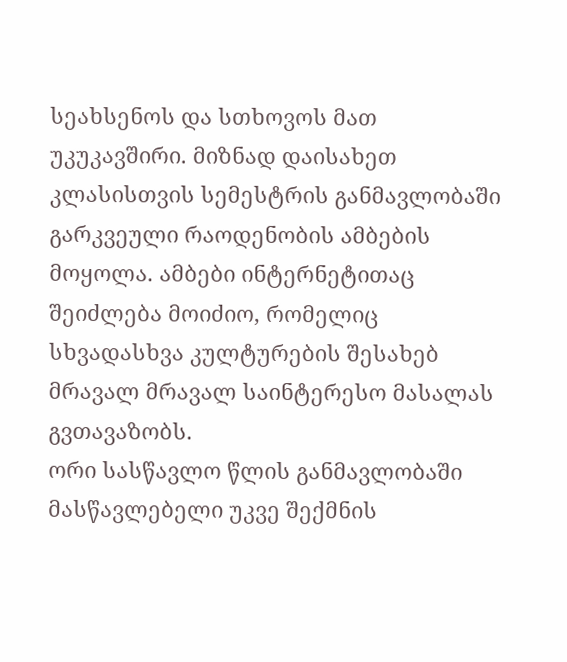სეახსენოს და სთხოვოს მათ უკუკავშირი. მიზნად დაისახეთ კლასისთვის სემესტრის განმავლობაში გარკვეული რაოდენობის ამბების მოყოლა. ამბები ინტერნეტითაც შეიძლება მოიძიო, რომელიც სხვადასხვა კულტურების შესახებ მრავალ მრავალ საინტერესო მასალას გვთავაზობს.
ორი სასწავლო წლის განმავლობაში მასწავლებელი უკვე შექმნის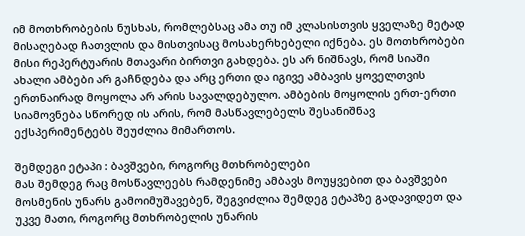იმ მოთხრობების ნუსხას, რომლებსაც ამა თუ იმ კლასისთვის ყველაზე მეტად მისაღებად ჩათვლის და მისთვისაც მოსახერხებელი იქნება. ეს მოთხრობები მისი რეპერტუარის მთავარი ბირთვი გახდება. ეს არ ნიშნავს, რომ სიაში ახალი ამბები არ გაჩნდება და არც ერთი და იგივე ამბავის ყოველთვის ერთნაირად მოყოლა არ არის სავალდებულო. ამბების მოყოლის ერთ-ერთი სიამოვნება სწორედ ის არის, რომ მასწავლებელს შესანიშნავ ექსპერიმენტებს შეუძლია მიმართოს.

შემდეგი ეტაპი : ბავშვები, როგორც მთხრობელები
მას შემდეგ რაც მოსწავლეებს რამდენიმე ამბავს მოუყვებით და ბავშვები მოსმენის უნარს გამოიმუშავებენ, შეგვიძლია შემდეგ ეტაპზე გადავიდეთ და უკვე მათი, როგორც მთხრობელის უნარის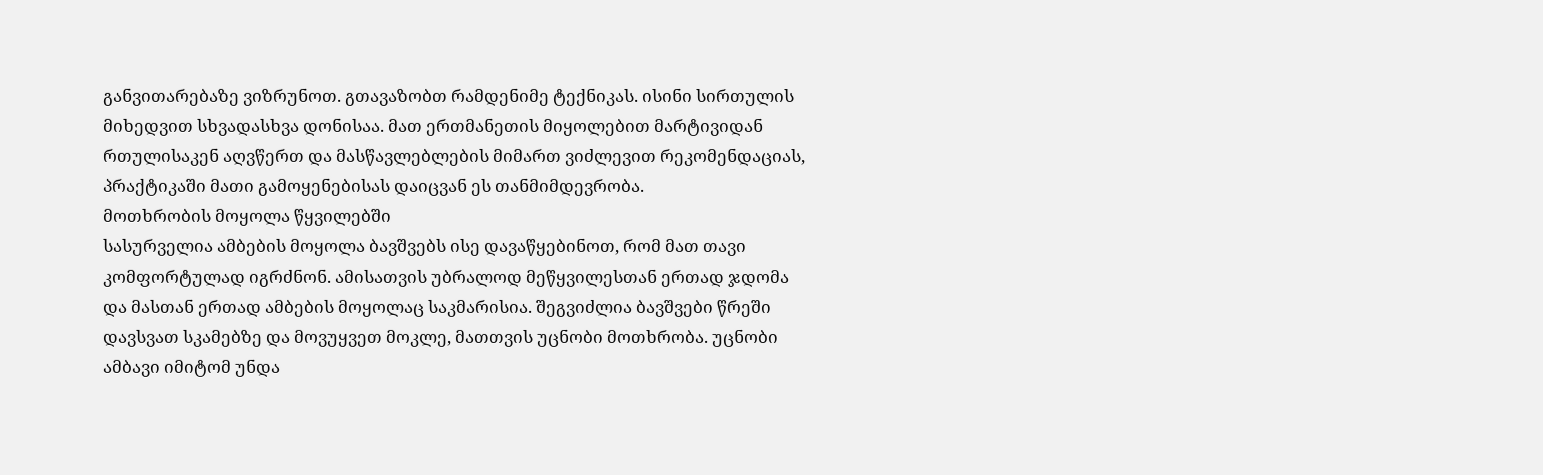განვითარებაზე ვიზრუნოთ. გთავაზობთ რამდენიმე ტექნიკას. ისინი სირთულის მიხედვით სხვადასხვა დონისაა. მათ ერთმანეთის მიყოლებით მარტივიდან რთულისაკენ აღვწერთ და მასწავლებლების მიმართ ვიძლევით რეკომენდაციას, პრაქტიკაში მათი გამოყენებისას დაიცვან ეს თანმიმდევრობა.
მოთხრობის მოყოლა წყვილებში
სასურველია ამბების მოყოლა ბავშვებს ისე დავაწყებინოთ, რომ მათ თავი კომფორტულად იგრძნონ. ამისათვის უბრალოდ მეწყვილესთან ერთად ჯდომა და მასთან ერთად ამბების მოყოლაც საკმარისია. შეგვიძლია ბავშვები წრეში დავსვათ სკამებზე და მოვუყვეთ მოკლე, მათთვის უცნობი მოთხრობა. უცნობი ამბავი იმიტომ უნდა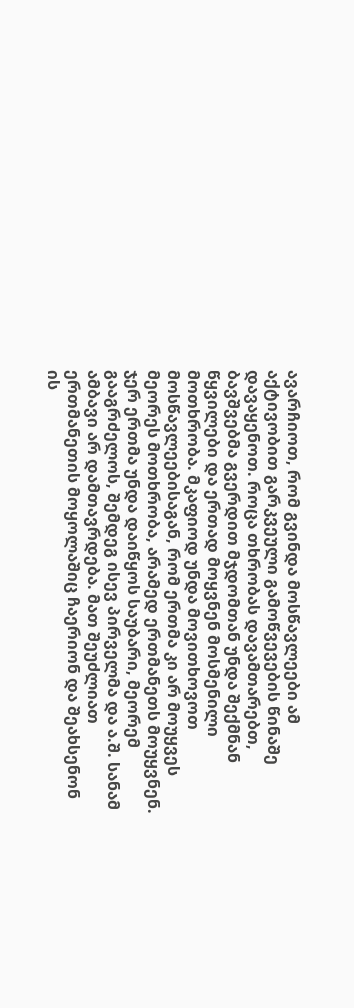ავარჩიოთ, რომ გვინდა მოსწავლეები ამ აქტივობით გარკვეული გამოწვევების წინაშე დავაყენოთ. როცა თხრობას დავამთარებთ, ბავშვებმა გვერდით მჯდომთან უნდა შექმნან წყვილები და ერთად მოყვნენ მოსმენილი მოთხრობა. მკაფიოდ უნდა მოვითხოვოთ მოსწავლეებისაგან, რომ ერთმა კი არ მოუყვეს მეორეს მოთხრობა, არამედ ერთმანეთს მოუყვნენ. ჯერ ერთმა უნდა დაიწყოს საუბარი, მეორემ გააგრძელოს, შემდეგ ისევ პირველმა და ა.შ. სანამ ამბავი არ დამთავრდება. მათ შეუძლიათ ერთმანეთის მოყოლაშიც ჩაერიონ და შეახსენონ ის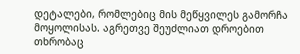დეტალები, რომლებიც მის მეწყვილეს გამორჩა მოყოლისას. აგრეთვე შეუძლიათ დროებით თხრობაც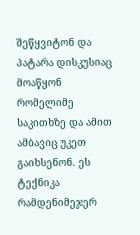შეწყვიტონ და პატარა დისკუსიაც მოაწყონ რომელიმე საკითხზე და ამით ამბავიც უკეთ გაიხსენონ. ეს ტექნიკა რამდენიმეჯერ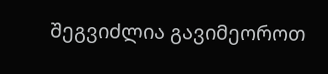შეგვიძლია გავიმეოროთ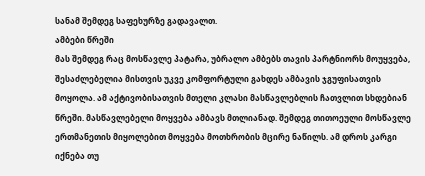სანამ შემდეგ საფეხურზე გადავალთ.
ამბები წრეში
მას შემდეგ რაც მოსწავლე პატარა, უბრალო ამბებს თავის პარტნიორს მოუყვება, შესაძლებელია მისთვის უკვე კომფორტული გახდეს ამბავის ჯგუფისათვის მოყოლა. ამ აქტივობისათვის მთელი კლასი მასწავლებლის ჩათვლით სხდებიან წრეში. მასწავლებელი მოყვება ამბავს მთლიანად. შემდეგ თითოეული მოსწავლე ერთმანეთის მიყოლებით მოყვება მოთხრობის მცირე ნაწილს. ამ დროს კარგი იქნება თუ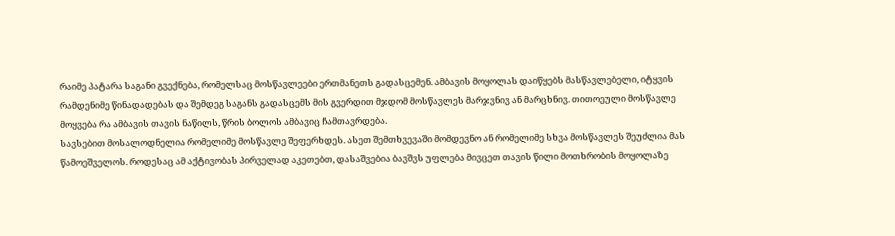რაიმე პატარა საგანი გვექნება, რომელსაც მოსწავლეები ერთმანეთს გადასცემენ. ამბავის მოყოლას დაიწყებს მასწავლებელი, იტყვის რამდენიმე წინადადებას და შემდეგ საგანს გადასცემს მის გვერდით მჯდომ მოსწავლეს მარჯვნივ ან მარცხნივ. თითოეული მოსწავლე მოყვება რა ამბავის თავის ნაწილს, წრის ბოლოს ამბავიც ჩამთავრდება.
სავსებით მოსალოდნელია რომელიმე მოსწავლე შეფერხდეს. ასეთ შემთხვევაში მომდევნო ან რომელიმე სხვა მოსწავლეს შეუძლია მას წამოეშველოს. როდესაც ამ აქტივობას პირველად აკეთებთ, დასაშვებია ბავშვს უფლება მივცეთ თავის წილი მოთხრობის მოყოლაზე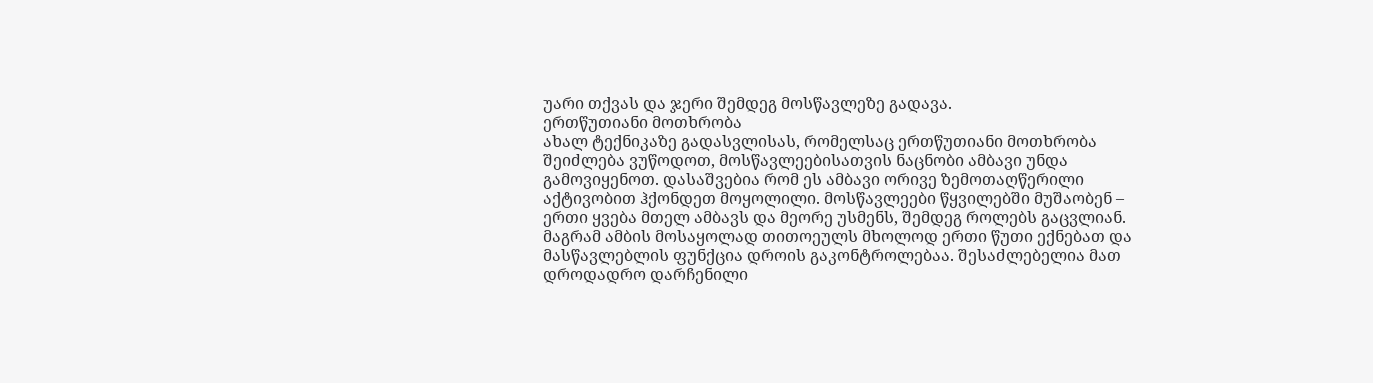უარი თქვას და ჯერი შემდეგ მოსწავლეზე გადავა.
ერთწუთიანი მოთხრობა
ახალ ტექნიკაზე გადასვლისას, რომელსაც ერთწუთიანი მოთხრობა შეიძლება ვუწოდოთ, მოსწავლეებისათვის ნაცნობი ამბავი უნდა გამოვიყენოთ. დასაშვებია რომ ეს ამბავი ორივე ზემოთაღწერილი აქტივობით ჰქონდეთ მოყოლილი. მოსწავლეები წყვილებში მუშაობენ – ერთი ყვება მთელ ამბავს და მეორე უსმენს, შემდეგ როლებს გაცვლიან. მაგრამ ამბის მოსაყოლად თითოეულს მხოლოდ ერთი წუთი ექნებათ და მასწავლებლის ფუნქცია დროის გაკონტროლებაა. შესაძლებელია მათ დროდადრო დარჩენილი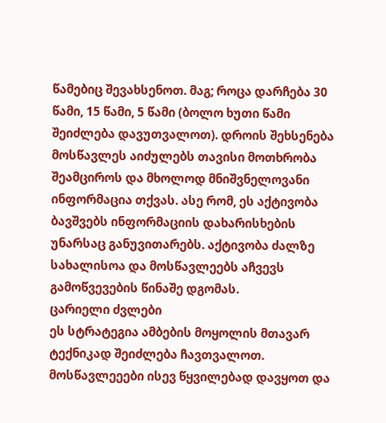წამებიც შევახსენოთ. მაგ; როცა დარჩება 30 წამი, 15 წამი, 5 წამი (ბოლო ხუთი წამი შეიძლება დავუთვალოთ). დროის შეხსენება მოსწავლეს აიძულებს თავისი მოთხრობა შეამციროს და მხოლოდ მნიშვნელოვანი ინფორმაცია თქვას. ასე რომ, ეს აქტივობა ბავშვებს ინფორმაციის დახარისხების უნარსაც განუვითარებს. აქტივობა ძალზე სახალისოა და მოსწავლეებს აჩვევს გამოწვევების წინაშე დგომას.
ცარიელი ძვლები
ეს სტრატეგია ამბების მოყოლის მთავარ ტექნიკად შეიძლება ჩავთვალოთ. მოსწავლეეები ისევ წყვილებად დავყოთ და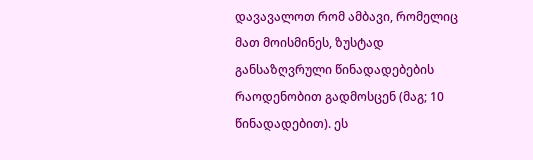დავავალოთ რომ ამბავი, რომელიც მათ მოისმინეს, ზუსტად განსაზღვრული წინადადებების რაოდენობით გადმოსცენ (მაგ; 10 წინადადებით). ეს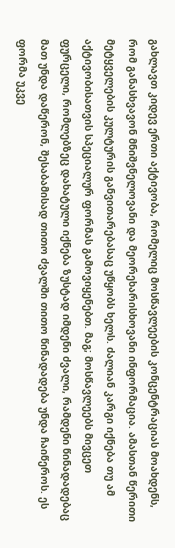გახლავთ კიდევ ერთი აქტივობა, რომელიც მოსწავლეების კონცენტრაციას მოახდენს, რომ განასხვავონ მნიშვნელოვანი და მეორეხარისხოვანი ინფორმაცია. ამასთან წერითი მეტყველების კულტურის განვითარებასაც უწყობს ხელს. ძალიან კარგი იქნება თუ ამ აქტივობისათვის სპეციალურ ფორმას გამოვიყენებთ. მაგ; მოსწავლეებს მივცეთ ფურცელი, რომლებზეც დახატული იქნება ზუსტად იმდენი ძვალი, რამდენი წინადადებაც მათ უნდა დაწერონ, შესაბამისად თითო ძვალში თითო წინადადება უნდა ჩაიწეროს. ეს ფორმა უკვე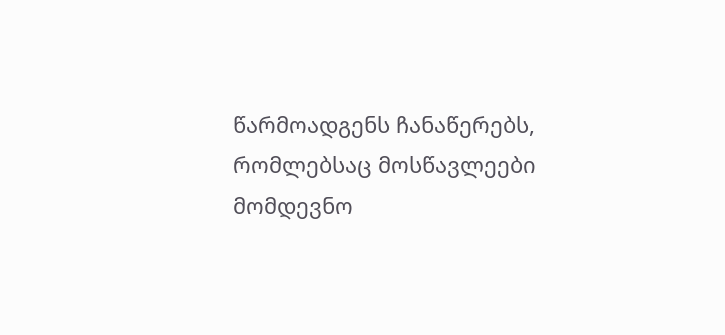წარმოადგენს ჩანაწერებს, რომლებსაც მოსწავლეები მომდევნო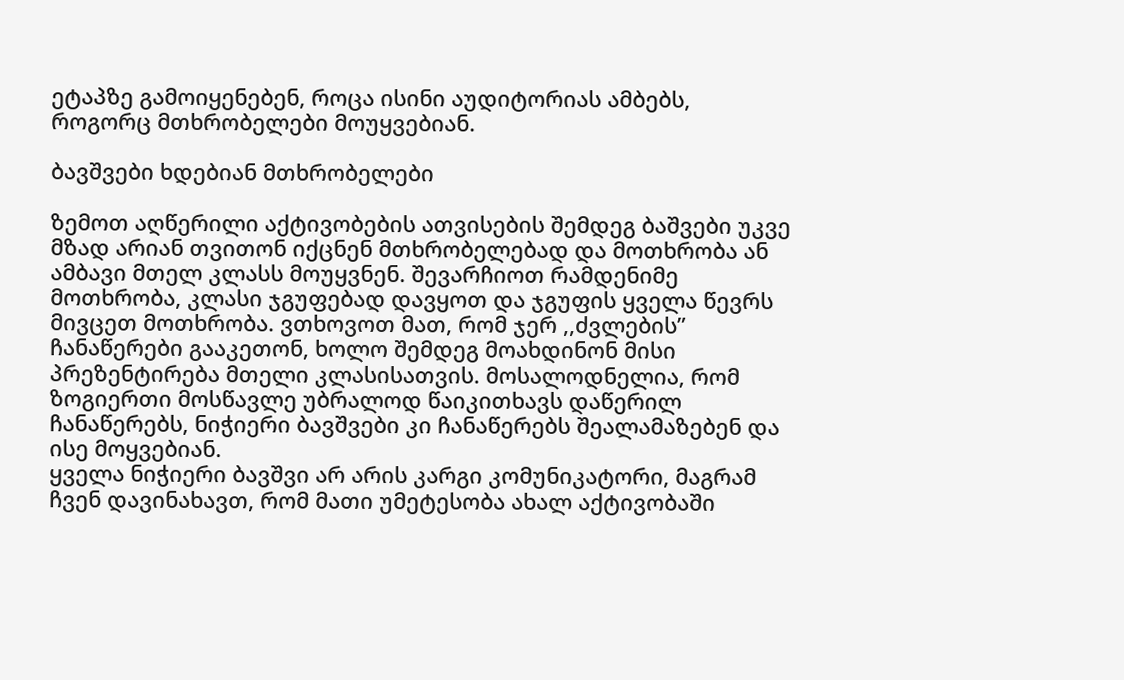ეტაპზე გამოიყენებენ, როცა ისინი აუდიტორიას ამბებს, როგორც მთხრობელები მოუყვებიან.

ბავშვები ხდებიან მთხრობელები

ზემოთ აღწერილი აქტივობების ათვისების შემდეგ ბაშვები უკვე მზად არიან თვითონ იქცნენ მთხრობელებად და მოთხრობა ან ამბავი მთელ კლასს მოუყვნენ. შევარჩიოთ რამდენიმე მოთხრობა, კლასი ჯგუფებად დავყოთ და ჯგუფის ყველა წევრს მივცეთ მოთხრობა. ვთხოვოთ მათ, რომ ჯერ ,,ძვლების” ჩანაწერები გააკეთონ, ხოლო შემდეგ მოახდინონ მისი პრეზენტირება მთელი კლასისათვის. მოსალოდნელია, რომ ზოგიერთი მოსწავლე უბრალოდ წაიკითხავს დაწერილ ჩანაწერებს, ნიჭიერი ბავშვები კი ჩანაწერებს შეალამაზებენ და ისე მოყვებიან.
ყველა ნიჭიერი ბავშვი არ არის კარგი კომუნიკატორი, მაგრამ ჩვენ დავინახავთ, რომ მათი უმეტესობა ახალ აქტივობაში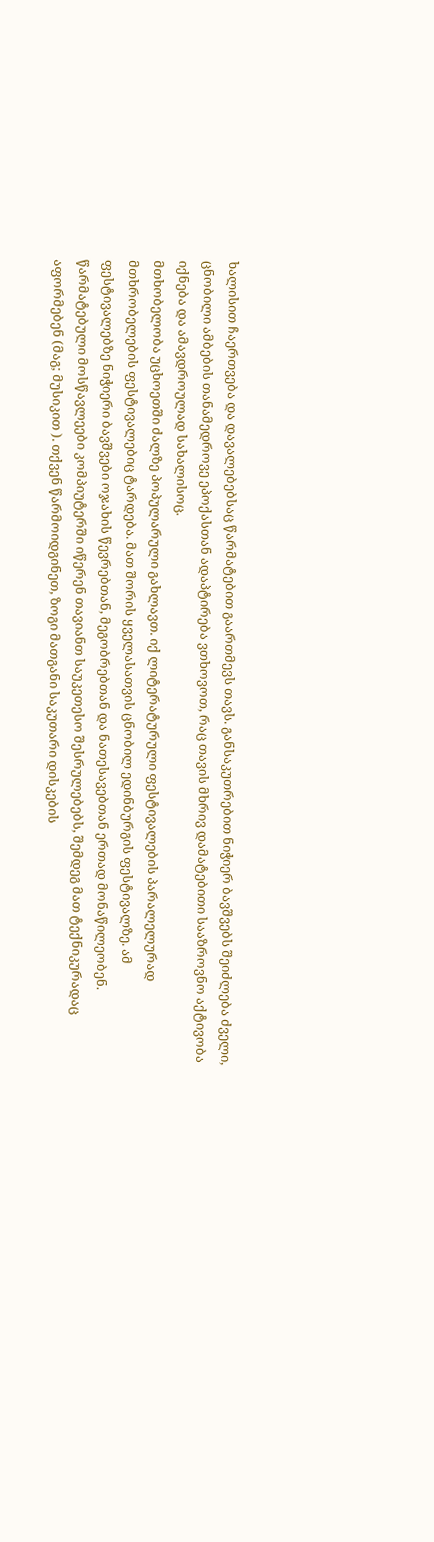ხალისით ჩაერთვება და დავალებებსაც წარმატებით გაართმევს თავს. განსაკუთრებით ნიჭიერ ბავშვებს შეიძლება ძველი, ცნობილი ამბების თანამედროვე ეპოქასთან ადაპტირება ვთხოვოთ, რაც თავის მხრივ დამატებითი სააზროვნო აქტივობა იქნება და ამავდროულად სახალისოც.
მთხობელობა უცხოეთში ძალზე პოპულარული გახლავთ. იქ ლიტერატურული ფესტივალების პარალელურად მთხრობელების ფესტივალებიც ტარდება. მათ შორის ყველასათვის ცნობილ ედინბურგის ფესტივალზე. ამ ფესტივალებზე ნიჭიერი ბავშვები ოჯახის წევრებთან, მეგობრებთან და ნათესავებთან ერთად მონაწილეობენ. წარმატებული მოსწავლეები კომპიუტერში იწერენ თავიანთ საუკეთესო შესრულებებს, შემდეგ მათ ტექნიკურადაც აფორმებენ (მაგ; მუსიკით ). თქვენ წარმოიდგინეთ, ზოგი მათგანი საკუთარი დისკების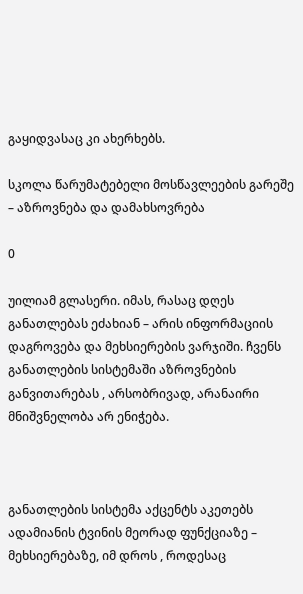გაყიდვასაც კი ახერხებს.

სკოლა წარუმატებელი მოსწავლეების გარეშე – აზროვნება და დამახსოვრება

0

უილიამ გლასერი. იმას, რასაც დღეს განათლებას ეძახიან – არის ინფორმაციის დაგროვება და მეხსიერების ვარჯიში. ჩვენს განათლების სისტემაში აზროვნების განვითარებას , არსობრივად, არანაირი მნიშვნელობა არ ენიჭება.



განათლების სისტემა აქცენტს აკეთებს ადამიანის ტვინის მეორად ფუნქციაზე – მეხსიერებაზე, იმ დროს , როდესაც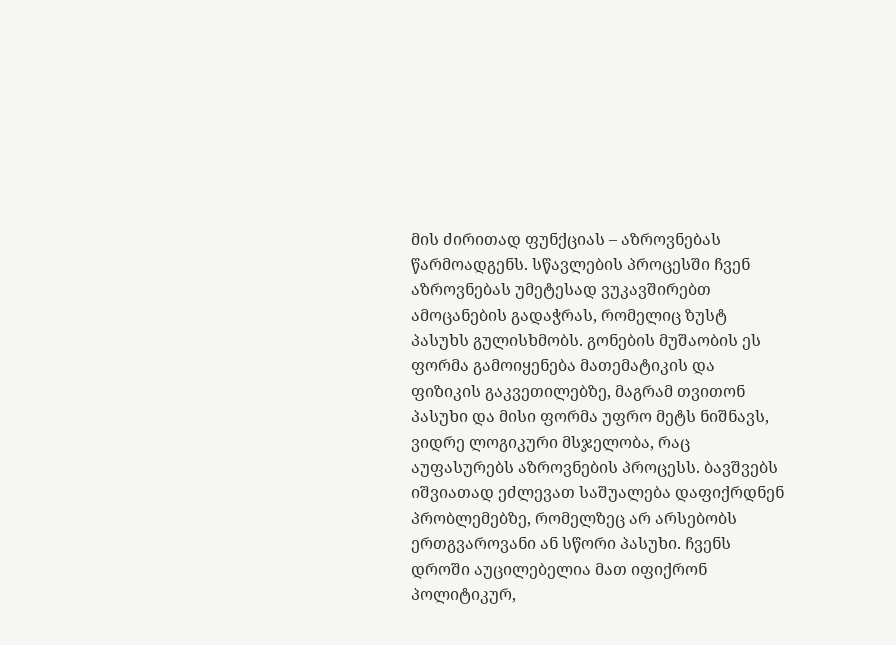მის ძირითად ფუნქციას – აზროვნებას წარმოადგენს. სწავლების პროცესში ჩვენ აზროვნებას უმეტესად ვუკავშირებთ ამოცანების გადაჭრას, რომელიც ზუსტ პასუხს გულისხმობს. გონების მუშაობის ეს ფორმა გამოიყენება მათემატიკის და ფიზიკის გაკვეთილებზე, მაგრამ თვითონ პასუხი და მისი ფორმა უფრო მეტს ნიშნავს, ვიდრე ლოგიკური მსჯელობა, რაც აუფასურებს აზროვნების პროცესს. ბავშვებს იშვიათად ეძლევათ საშუალება დაფიქრდნენ პრობლემებზე, რომელზეც არ არსებობს ერთგვაროვანი ან სწორი პასუხი. ჩვენს დროში აუცილებელია მათ იფიქრონ პოლიტიკურ,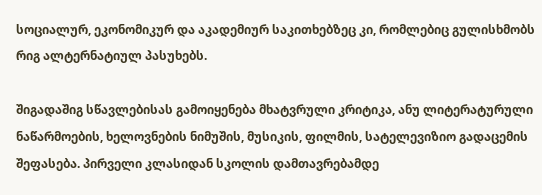სოციალურ, ეკონომიკურ და აკადემიურ საკითხებზეც კი, რომლებიც გულისხმობს რიგ ალტერნატიულ პასუხებს.

შიგადაშიგ სწავლებისას გამოიყენება მხატვრული კრიტიკა, ანუ ლიტერატურული ნაწარმოების, ხელოვნების ნიმუშის, მუსიკის, ფილმის, სატელევიზიო გადაცემის შეფასება. პირველი კლასიდან სკოლის დამთავრებამდე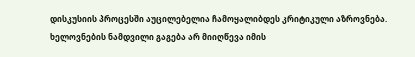დისკუსიის პროცესში აუცილებელია ჩამოყალიბდეს კრიტიკული აზროვნება. ხელოვნების ნამდვილი გაგება არ მიიღწევა იმის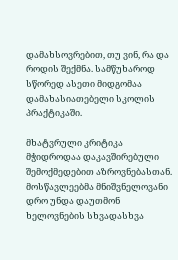დამახსოვრებით, თუ ვინ, რა და როდის შექმნა. სამწუხაროდ სწორედ ასეთი მიდგომაა დამახასიათებელი სკოლის პრაქტიკაში.

მხატვრული კრიტიკა მჭიდროდაა დაკავშირებული შემოქმედებით აზროვნებასთან. მოსწავლეებმა მნიშვნელოვანი დრო უნდა დაუთმონ ხელოვნების სხვადასხვა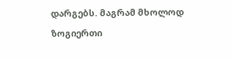დარგებს. მაგრამ მხოლოდ ზოგიერთი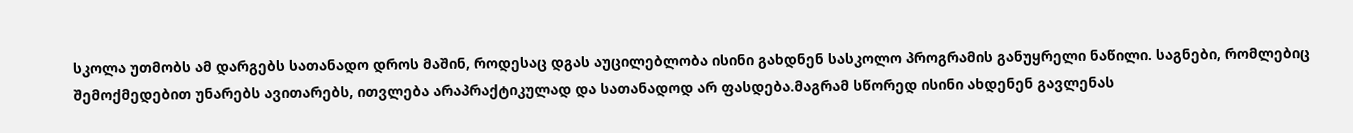სკოლა უთმობს ამ დარგებს სათანადო დროს მაშინ, როდესაც დგას აუცილებლობა ისინი გახდნენ სასკოლო პროგრამის განუყრელი ნაწილი. საგნები, რომლებიც შემოქმედებით უნარებს ავითარებს, ითვლება არაპრაქტიკულად და სათანადოდ არ ფასდება.მაგრამ სწორედ ისინი ახდენენ გავლენას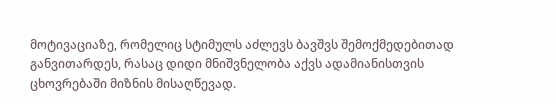მოტივაციაზე, რომელიც სტიმულს აძლევს ბავშვს შემოქმედებითად განვითარდეს, რასაც დიდი მნიშვნელობა აქვს ადამიანისთვის ცხოვრებაში მიზნის მისაღწევად.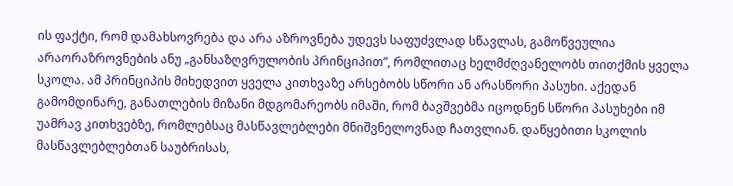ის ფაქტი, რომ დამახსოვრება და არა აზროვნება უდევს საფუძვლად სწავლას, გამოწვეულია არაორაზროვნების ანუ „განსაზღვრულობის პრინციპით”, რომლითაც ხელმძღვანელობს თითქმის ყველა სკოლა. ამ პრინციპის მიხედვით ყველა კითხვაზე არსებობს სწორი ან არასწორი პასუხი. აქედან გამომდინარე, განათლების მიზანი მდგომარეობს იმაში, რომ ბავშვებმა იცოდნენ სწორი პასუხები იმ უამრავ კითხვებზე, რომლებსაც მასწავლებლები მნიშვნელოვნად ჩათვლიან. დაწყებითი სკოლის მასწავლებლებთან საუბრისას,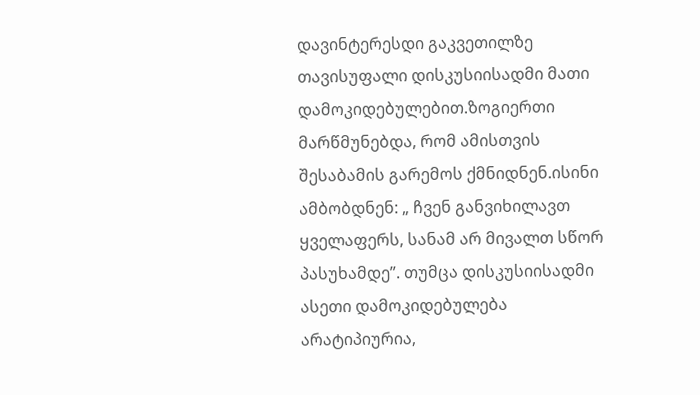დავინტერესდი გაკვეთილზე თავისუფალი დისკუსიისადმი მათი დამოკიდებულებით.ზოგიერთი მარწმუნებდა, რომ ამისთვის შესაბამის გარემოს ქმნიდნენ.ისინი ამბობდნენ: „ ჩვენ განვიხილავთ ყველაფერს, სანამ არ მივალთ სწორ პასუხამდე”. თუმცა დისკუსიისადმი ასეთი დამოკიდებულება არატიპიურია,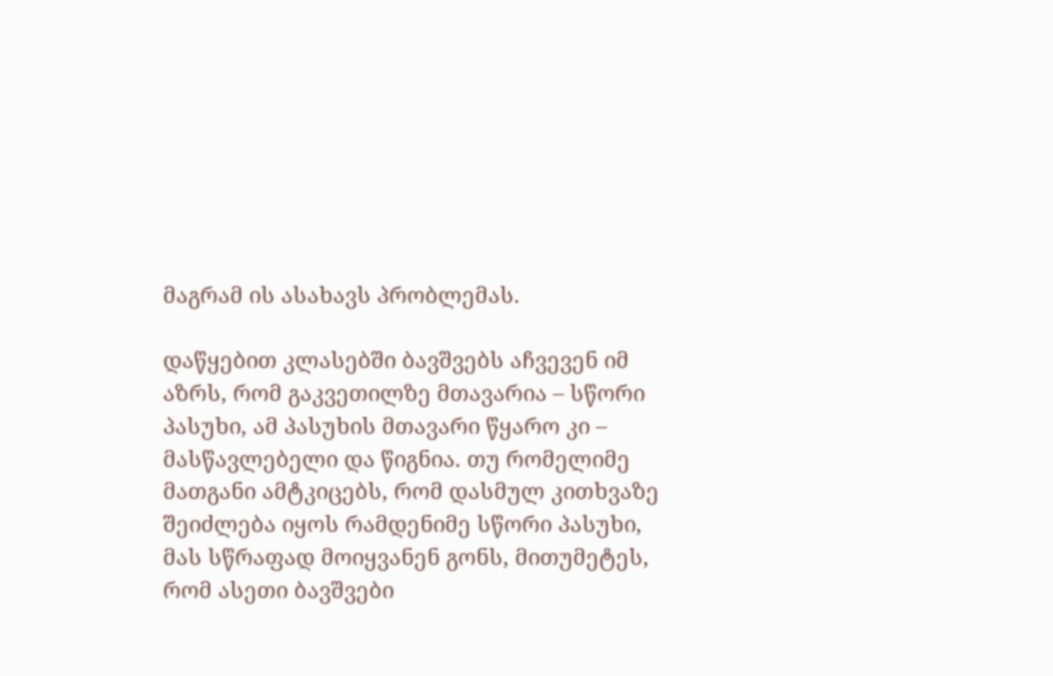მაგრამ ის ასახავს პრობლემას.

დაწყებით კლასებში ბავშვებს აჩვევენ იმ აზრს, რომ გაკვეთილზე მთავარია – სწორი პასუხი, ამ პასუხის მთავარი წყარო კი – მასწავლებელი და წიგნია. თუ რომელიმე მათგანი ამტკიცებს, რომ დასმულ კითხვაზე შეიძლება იყოს რამდენიმე სწორი პასუხი, მას სწრაფად მოიყვანენ გონს, მითუმეტეს, რომ ასეთი ბავშვები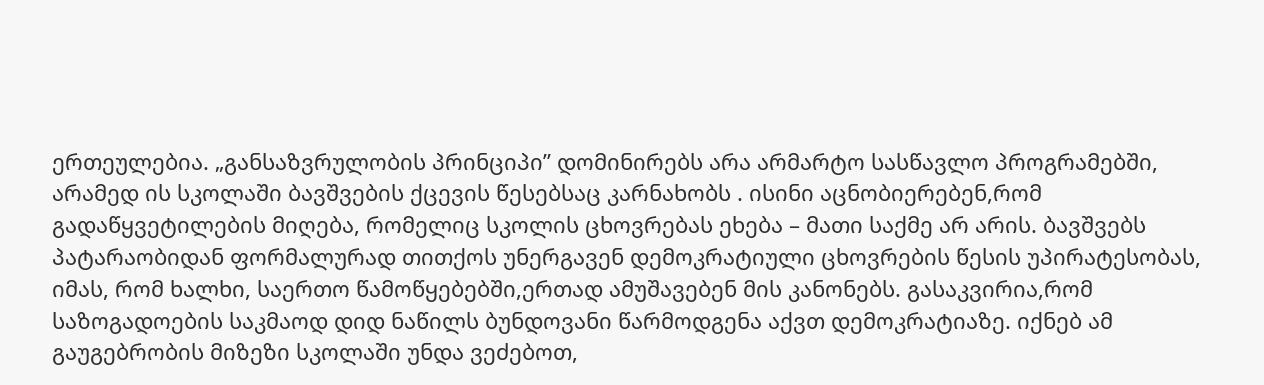ერთეულებია. „განსაზვრულობის პრინციპი” დომინირებს არა არმარტო სასწავლო პროგრამებში, არამედ ის სკოლაში ბავშვების ქცევის წესებსაც კარნახობს . ისინი აცნობიერებენ,რომ გადაწყვეტილების მიღება, რომელიც სკოლის ცხოვრებას ეხება – მათი საქმე არ არის. ბავშვებს პატარაობიდან ფორმალურად თითქოს უნერგავენ დემოკრატიული ცხოვრების წესის უპირატესობას, იმას, რომ ხალხი, საერთო წამოწყებებში,ერთად ამუშავებენ მის კანონებს. გასაკვირია,რომ საზოგადოების საკმაოდ დიდ ნაწილს ბუნდოვანი წარმოდგენა აქვთ დემოკრატიაზე. იქნებ ამ გაუგებრობის მიზეზი სკოლაში უნდა ვეძებოთ,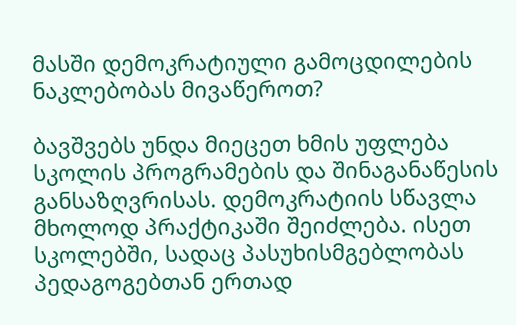მასში დემოკრატიული გამოცდილების ნაკლებობას მივაწეროთ?

ბავშვებს უნდა მიეცეთ ხმის უფლება სკოლის პროგრამების და შინაგანაწესის განსაზღვრისას. დემოკრატიის სწავლა მხოლოდ პრაქტიკაში შეიძლება. ისეთ სკოლებში, სადაც პასუხისმგებლობას პედაგოგებთან ერთად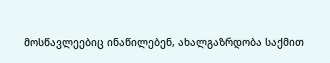მოსწავლეებიც ინაწილებენ, ახალგაზრდობა საქმით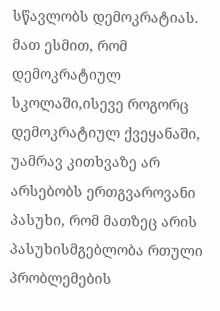სწავლობს დემოკრატიას. მათ ესმით, რომ დემოკრატიულ სკოლაში,ისევე როგორც დემოკრატიულ ქვეყანაში, უამრავ კითხვაზე არ არსებობს ერთგვაროვანი პასუხი, რომ მათზეც არის პასუხისმგებლობა რთული პრობლემების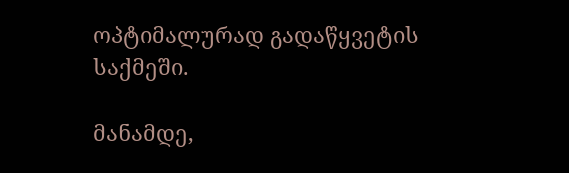ოპტიმალურად გადაწყვეტის საქმეში.

მანამდე,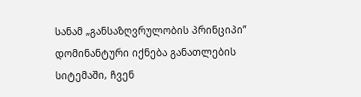სანამ „განსაზღვრულობის პრინციპი” დომინანტური იქნება განათლების სიტემაში, ჩვენ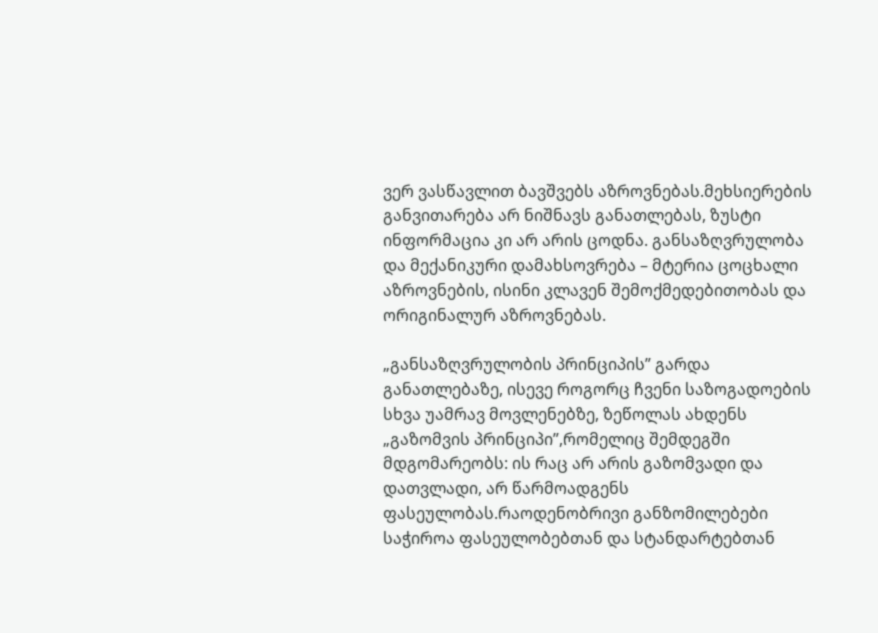ვერ ვასწავლით ბავშვებს აზროვნებას.მეხსიერების განვითარება არ ნიშნავს განათლებას, ზუსტი ინფორმაცია კი არ არის ცოდნა. განსაზღვრულობა და მექანიკური დამახსოვრება – მტერია ცოცხალი აზროვნების, ისინი კლავენ შემოქმედებითობას და ორიგინალურ აზროვნებას.

„განსაზღვრულობის პრინციპის” გარდა განათლებაზე, ისევე როგორც ჩვენი საზოგადოების სხვა უამრავ მოვლენებზე, ზეწოლას ახდენს „გაზომვის პრინციპი”,რომელიც შემდეგში მდგომარეობს: ის რაც არ არის გაზომვადი და დათვლადი, არ წარმოადგენს ფასეულობას.რაოდენობრივი განზომილებები საჭიროა ფასეულობებთან და სტანდარტებთან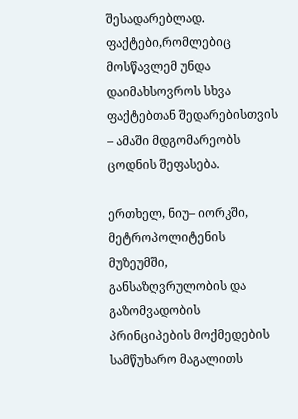შესადარებლად. ფაქტები,რომლებიც მოსწავლემ უნდა დაიმახსოვროს სხვა ფაქტებთან შედარებისთვის – ამაში მდგომარეობს ცოდნის შეფასება.

ერთხელ, ნიუ– იორკში, მეტროპოლიტენის მუზეუმში, განსაზღვრულობის და გაზომვადობის პრინციპების მოქმედების სამწუხარო მაგალითს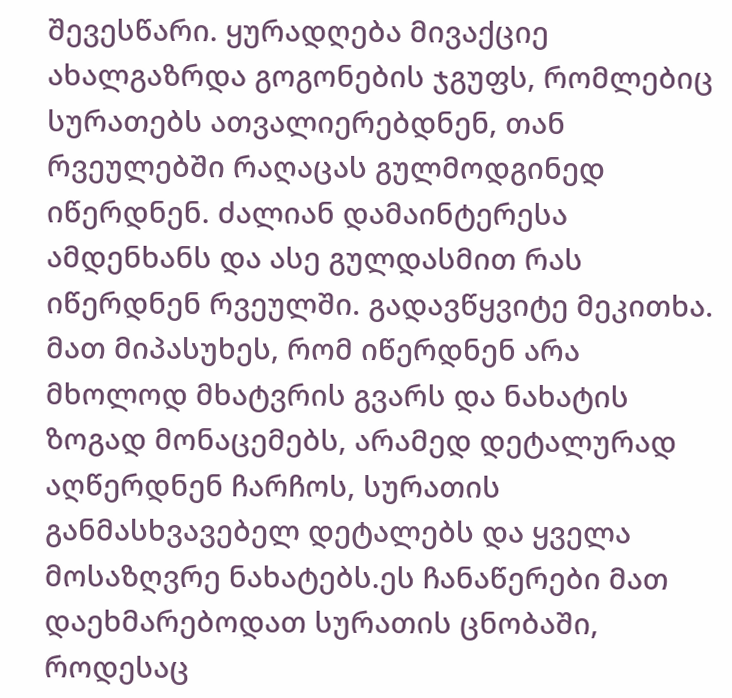შევესწარი. ყურადღება მივაქციე ახალგაზრდა გოგონების ჯგუფს, რომლებიც სურათებს ათვალიერებდნენ, თან რვეულებში რაღაცას გულმოდგინედ იწერდნენ. ძალიან დამაინტერესა ამდენხანს და ასე გულდასმით რას იწერდნენ რვეულში. გადავწყვიტე მეკითხა. მათ მიპასუხეს, რომ იწერდნენ არა მხოლოდ მხატვრის გვარს და ნახატის ზოგად მონაცემებს, არამედ დეტალურად აღწერდნენ ჩარჩოს, სურათის განმასხვავებელ დეტალებს და ყველა მოსაზღვრე ნახატებს.ეს ჩანაწერები მათ დაეხმარებოდათ სურათის ცნობაში, როდესაც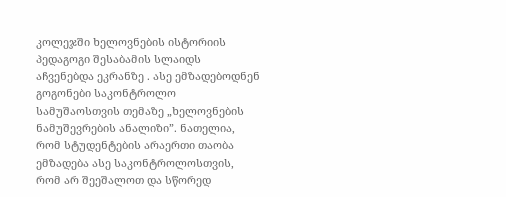კოლეჯში ხელოვნების ისტორიის პედაგოგი შესაბამის სლაიდს აჩვენებდა ეკრანზე . ასე ემზადებოდნენ გოგონები საკონტროლო სამუშაოსთვის თემაზე „ხელოვნების ნამუშევრების ანალიზი”. ნათელია, რომ სტუდენტების არაერთი თაობა ემზადება ასე საკონტროლოსთვის, რომ არ შეეშალოთ და სწორედ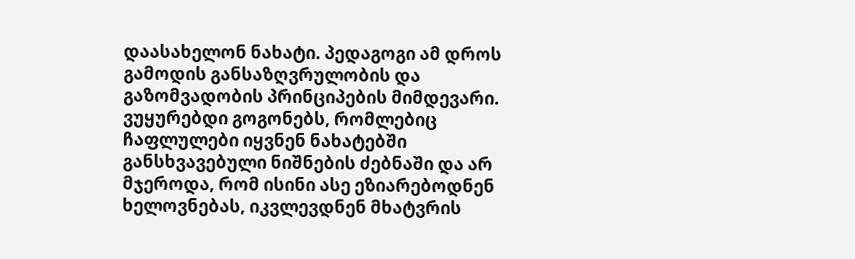დაასახელონ ნახატი. პედაგოგი ამ დროს გამოდის განსაზღვრულობის და გაზომვადობის პრინციპების მიმდევარი. ვუყურებდი გოგონებს, რომლებიც ჩაფლულები იყვნენ ნახატებში განსხვავებული ნიშნების ძებნაში და არ მჯეროდა, რომ ისინი ასე ეზიარებოდნენ ხელოვნებას, იკვლევდნენ მხატვრის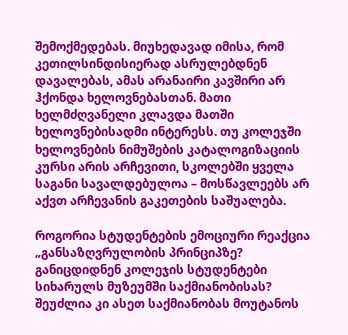შემოქმედებას. მიუხედავად იმისა, რომ კეთილსინდისიერად ასრულებდნენ დავალებას, ამას არანაირი კავშირი არ ჰქონდა ხელოვნებასთან. მათი ხელმძღვანელი კლავდა მათში ხელოვნებისადმი ინტერესს. თუ კოლეჯში ხელოვნების ნიმუშების კატალოგიზაციის კურსი არის არჩევითი, სკოლებში ყველა საგანი სავალდებულოა – მოსწავლეებს არ აქვთ არჩევანის გაკეთების საშუალება.

როგორია სტუდენტების ემოციური რეაქცია „განსაზღვრულობის პრინციპზე? განიცდიდნენ კოლეჯის სტუდენტები სიხარულს მუზეუმში საქმიანობისას? შეუძლია კი ასეთ საქმიანობას მოუტანოს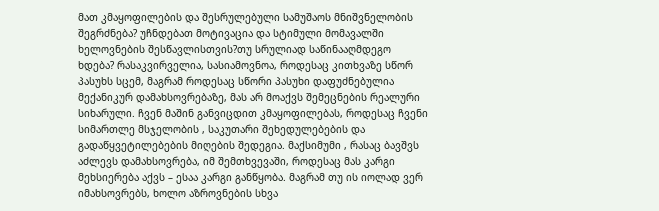მათ კმაყოფილების და შესრულებული სამუშაოს მნიშვნელობის შეგრძნება? უჩნდებათ მოტივაცია და სტიმული მომავალში ხელოვნების შესწავლისთვის?თუ სრულიად საწინააღმდეგო ხდება? რასაკვირველია, სასიამოვნოა, როდესაც კითხვაზე სწორ პასუხს სცემ, მაგრამ როდესაც სწორი პასუხი დაფუძნებულია მექანიკურ დამახსოვრებაზე, მას არ მოაქვს შემეცნების რეალური სიხარული. ჩვენ მაშინ განვიცდით კმაყოფილებას, როდესაც ჩვენი სიმართლე მსჯელობის , საკუთარი შეხედულებების და გადაწყვეტილებების მიღების შედეგია. მაქსიმუმი , რასაც ბავშვს აძლევს დამახსოვრება, იმ შემთხვევაში, როდესაც მას კარგი მეხსიერება აქვს – ესაა კარგი განწყობა. მაგრამ თუ ის იოლად ვერ იმახსოვრებს, ხოლო აზროვნების სხვა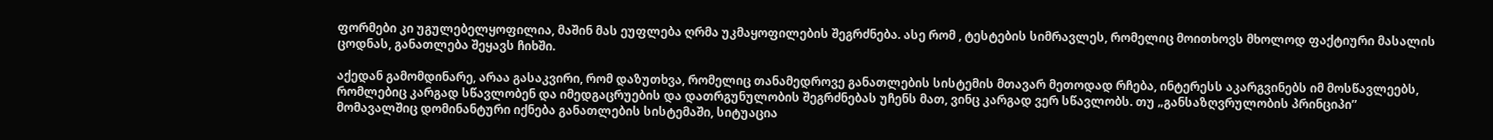ფორმები კი უგულებელყოფილია, მაშინ მას ეუფლება ღრმა უკმაყოფილების შეგრძნება. ასე რომ , ტესტების სიმრავლეს, რომელიც მოითხოვს მხოლოდ ფაქტიური მასალის ცოდნას, განათლება შეყავს ჩიხში.

აქედან გამომდინარე, არაა გასაკვირი, რომ დაზუთხვა, რომელიც თანამედროვე განათლების სისტემის მთავარ მეთოდად რჩება, ინტერესს აკარგვინებს იმ მოსწავლეებს, რომლებიც კარგად სწავლობენ და იმედგაცრუების და დათრგუნულობის შეგრძნებას უჩენს მათ, ვინც კარგად ვერ სწავლობს. თუ „განსაზღვრულობის პრინციპი” მომავალშიც დომინანტური იქნება განათლების სისტემაში, სიტუაცია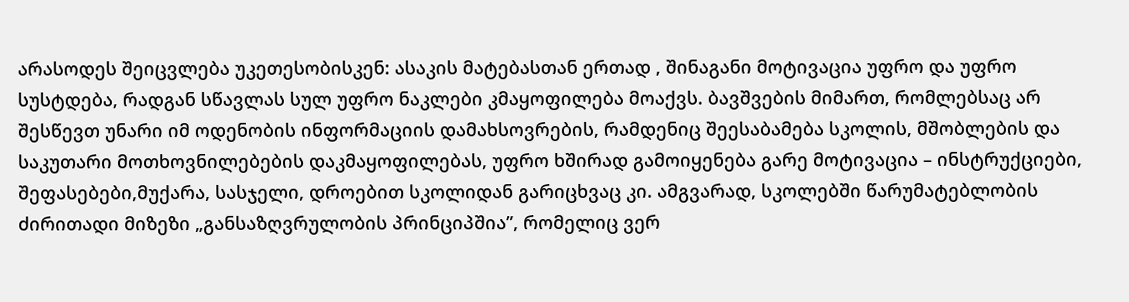არასოდეს შეიცვლება უკეთესობისკენ: ასაკის მატებასთან ერთად , შინაგანი მოტივაცია უფრო და უფრო სუსტდება, რადგან სწავლას სულ უფრო ნაკლები კმაყოფილება მოაქვს. ბავშვების მიმართ, რომლებსაც არ შესწევთ უნარი იმ ოდენობის ინფორმაციის დამახსოვრების, რამდენიც შეესაბამება სკოლის, მშობლების და საკუთარი მოთხოვნილებების დაკმაყოფილებას, უფრო ხშირად გამოიყენება გარე მოტივაცია – ინსტრუქციები, შეფასებები,მუქარა, სასჯელი, დროებით სკოლიდან გარიცხვაც კი. ამგვარად, სკოლებში წარუმატებლობის ძირითადი მიზეზი „განსაზღვრულობის პრინციპშია”, რომელიც ვერ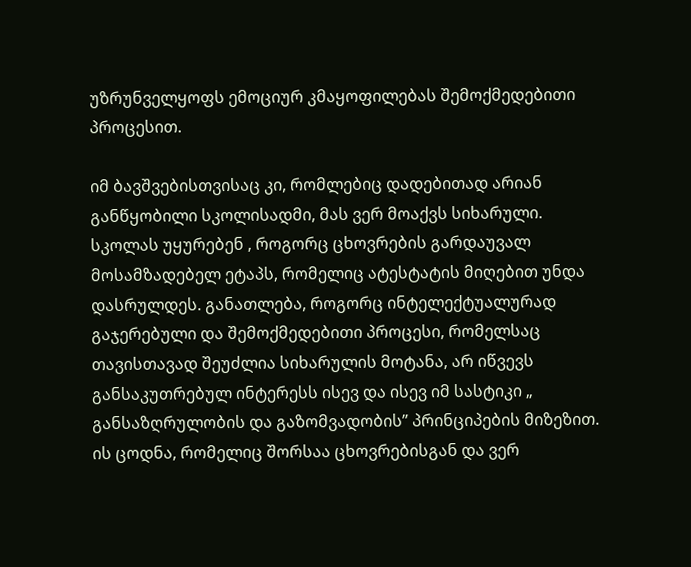უზრუნველყოფს ემოციურ კმაყოფილებას შემოქმედებითი პროცესით.

იმ ბავშვებისთვისაც კი, რომლებიც დადებითად არიან განწყობილი სკოლისადმი, მას ვერ მოაქვს სიხარული. სკოლას უყურებენ , როგორც ცხოვრების გარდაუვალ მოსამზადებელ ეტაპს, რომელიც ატესტატის მიღებით უნდა დასრულდეს. განათლება, როგორც ინტელექტუალურად გაჯერებული და შემოქმედებითი პროცესი, რომელსაც თავისთავად შეუძლია სიხარულის მოტანა, არ იწვევს განსაკუთრებულ ინტერესს ისევ და ისევ იმ სასტიკი „ განსაზღრულობის და გაზომვადობის” პრინციპების მიზეზით. ის ცოდნა, რომელიც შორსაა ცხოვრებისგან და ვერ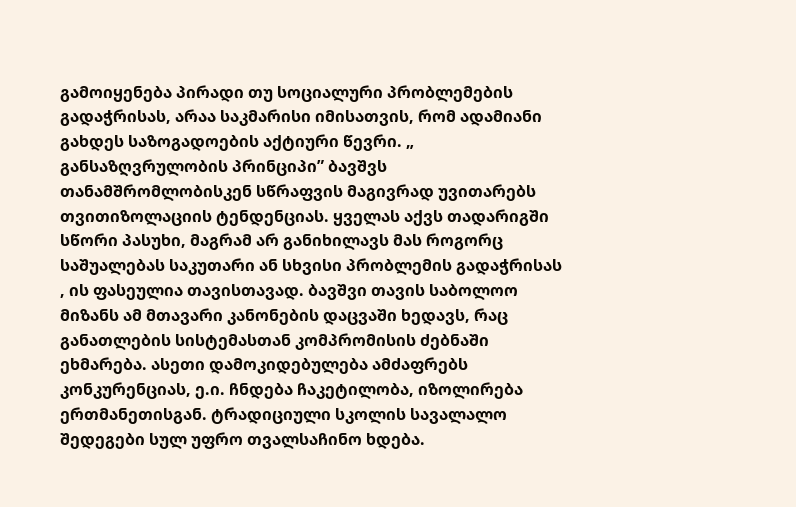გამოიყენება პირადი თუ სოციალური პრობლემების გადაჭრისას, არაა საკმარისი იმისათვის, რომ ადამიანი გახდეს საზოგადოების აქტიური წევრი. „ განსაზღვრულობის პრინციპი” ბავშვს თანამშრომლობისკენ სწრაფვის მაგივრად უვითარებს თვითიზოლაციის ტენდენციას. ყველას აქვს თადარიგში სწორი პასუხი, მაგრამ არ განიხილავს მას როგორც საშუალებას საკუთარი ან სხვისი პრობლემის გადაჭრისას , ის ფასეულია თავისთავად. ბავშვი თავის საბოლოო მიზანს ამ მთავარი კანონების დაცვაში ხედავს, რაც განათლების სისტემასთან კომპრომისის ძებნაში ეხმარება. ასეთი დამოკიდებულება ამძაფრებს კონკურენციას, ე.ი. ჩნდება ჩაკეტილობა, იზოლირება ერთმანეთისგან. ტრადიციული სკოლის სავალალო შედეგები სულ უფრო თვალსაჩინო ხდება.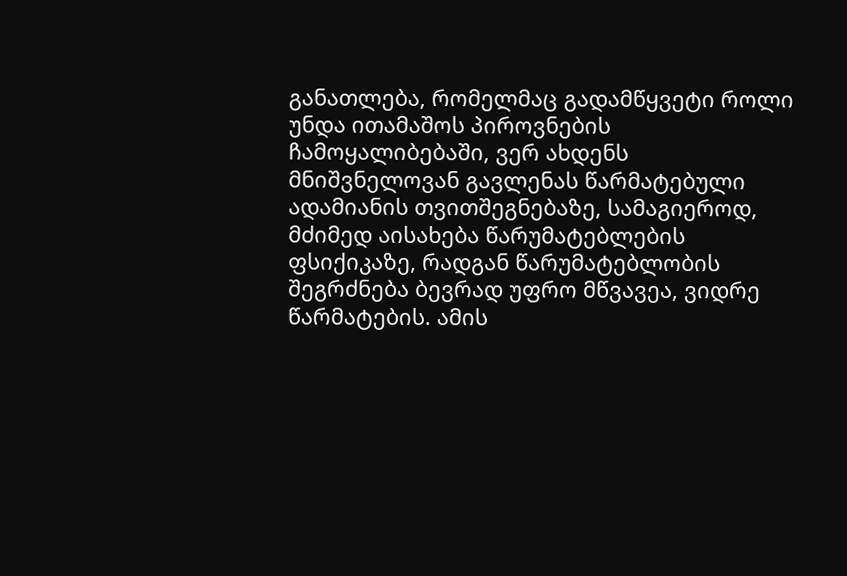განათლება, რომელმაც გადამწყვეტი როლი უნდა ითამაშოს პიროვნების ჩამოყალიბებაში, ვერ ახდენს მნიშვნელოვან გავლენას წარმატებული ადამიანის თვითშეგნებაზე, სამაგიეროდ, მძიმედ აისახება წარუმატებლების ფსიქიკაზე, რადგან წარუმატებლობის შეგრძნება ბევრად უფრო მწვავეა, ვიდრე წარმატების. ამის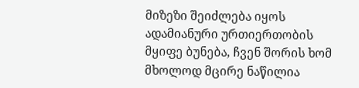მიზეზი შეიძლება იყოს ადამიანური ურთიერთობის მყიფე ბუნება, ჩვენ შორის ხომ მხოლოდ მცირე ნაწილია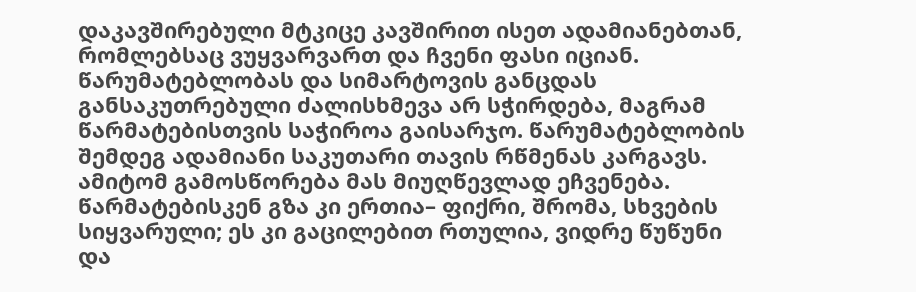დაკავშირებული მტკიცე კავშირით ისეთ ადამიანებთან, რომლებსაც ვუყვარვართ და ჩვენი ფასი იციან. წარუმატებლობას და სიმარტოვის განცდას განსაკუთრებული ძალისხმევა არ სჭირდება, მაგრამ წარმატებისთვის საჭიროა გაისარჯო. წარუმატებლობის შემდეგ ადამიანი საკუთარი თავის რწმენას კარგავს. ამიტომ გამოსწორება მას მიუღწევლად ეჩვენება. წარმატებისკენ გზა კი ერთია– ფიქრი, შრომა, სხვების სიყვარული; ეს კი გაცილებით რთულია, ვიდრე წუწუნი და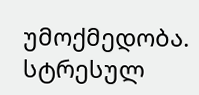უმოქმედობა. სტრესულ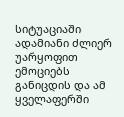სიტუაციაში ადამიანი ძლიერ უარყოფით ემოციებს განიცდის და ამ ყველაფერში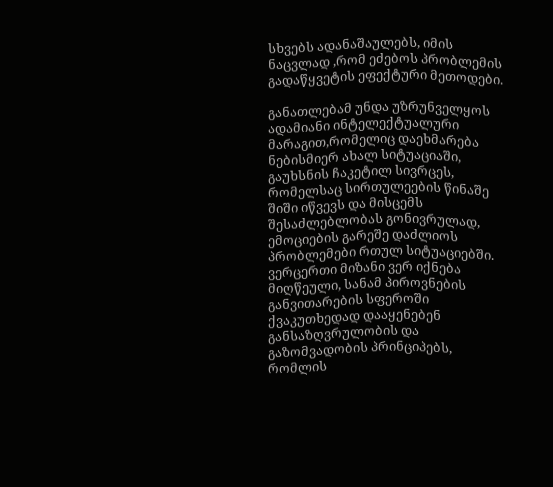სხვებს ადანაშაულებს, იმის ნაცვლად ,რომ ეძებოს პრობლემის გადაწყვეტის ეფექტური მეთოდები.

განათლებამ უნდა უზრუნველყოს ადამიანი ინტელექტუალური მარაგით,რომელიც დაეხმარება ნებისმიერ ახალ სიტუაციაში, გაუხსნის ჩაკეტილ სივრცეს, რომელსაც სირთულეების წინაშე შიში იწვევს და მისცემს შესაძლებლობას გონივრულად, ემოციების გარეშე დაძლიოს პრობლემები რთულ სიტუაციებში. ვერცერთი მიზანი ვერ იქნება მიღწეული, სანამ პიროვნების განვითარების სფეროში ქვაკუთხედად დააყენებენ განსაზღვრულობის და გაზომვადობის პრინციპებს, რომლის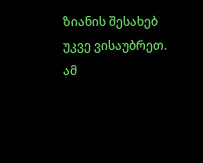ზიანის შესახებ უკვე ვისაუბრეთ. ამ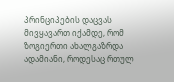პრინციპების დაცვას მივყავართ იქამდე, რომ ზოგიერთი ახალგაზრდა ადამიანი, როდესაც რთულ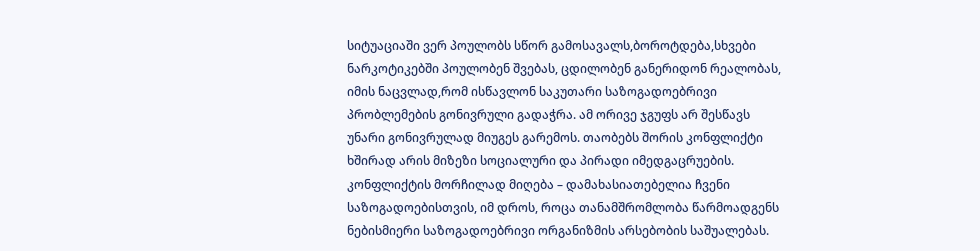სიტუაციაში ვერ პოულობს სწორ გამოსავალს,ბოროტდება,სხვები ნარკოტიკებში პოულობენ შვებას, ცდილობენ განერიდონ რეალობას, იმის ნაცვლად,რომ ისწავლონ საკუთარი საზოგადოებრივი პრობლემების გონივრული გადაჭრა. ამ ორივე ჯგუფს არ შესწავს უნარი გონივრულად მიუგეს გარემოს. თაობებს შორის კონფლიქტი ხშირად არის მიზეზი სოციალური და პირადი იმედგაცრუების. კონფლიქტის მორჩილად მიღება – დამახასიათებელია ჩვენი საზოგადოებისთვის, იმ დროს, როცა თანამშრომლობა წარმოადგენს ნებისმიერი საზოგადოებრივი ორგანიზმის არსებობის საშუალებას.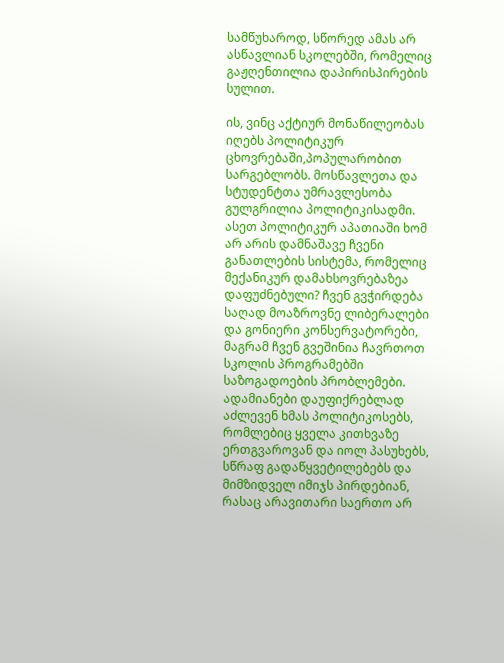სამწუხაროდ, სწორედ ამას არ ასწავლიან სკოლებში, რომელიც გაჟღენთილია დაპირისპირების სულით.

ის, ვინც აქტიურ მონაწილეობას იღებს პოლიტიკურ ცხოვრებაში,პოპულარობით სარგებლობს. მოსწავლეთა და სტუდენტთა უმრავლესობა გულგრილია პოლიტიკისადმი. ასეთ პოლიტიკურ აპათიაში ხომ არ არის დამნაშავე ჩვენი განათლების სისტემა, რომელიც მექანიკურ დამახსოვრებაზეა დაფუძნებული? ჩვენ გვჭირდება საღად მოაზროვნე ლიბერალები და გონიერი კონსერვატორები, მაგრამ ჩვენ გვეშინია ჩავრთოთ სკოლის პროგრამებში საზოგადოების პრობლემები. ადამიანები დაუფიქრებლად აძლევენ ხმას პოლიტიკოსებს, რომლებიც ყველა კითხვაზე ერთგვაროვან და იოლ პასუხებს, სწრაფ გადაწყვეტილებებს და მიმზიდველ იმიჯს პირდებიან, რასაც არავითარი საერთო არ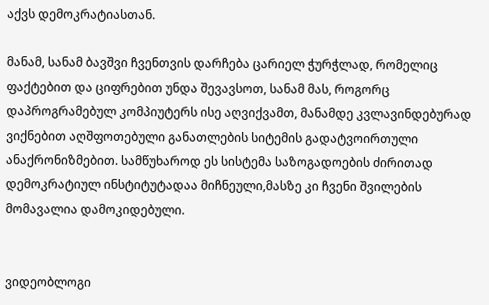აქვს დემოკრატიასთან.

მანამ, სანამ ბავშვი ჩვენთვის დარჩება ცარიელ ჭურჭლად, რომელიც ფაქტებით და ციფრებით უნდა შევავსოთ, სანამ მას, როგორც დაპროგრამებულ კომპიუტერს ისე აღვიქვამთ, მანამდე კვლავინდებურად ვიქნებით აღშფოთებული განათლების სიტემის გადატვოირთული ანაქრონიზმებით. სამწუხაროდ ეს სისტემა საზოგადოების ძირითად დემოკრატიულ ინსტიტუტადაა მიჩნეული,მასზე კი ჩვენი შვილების მომავალია დამოკიდებული.


ვიდეობლოგი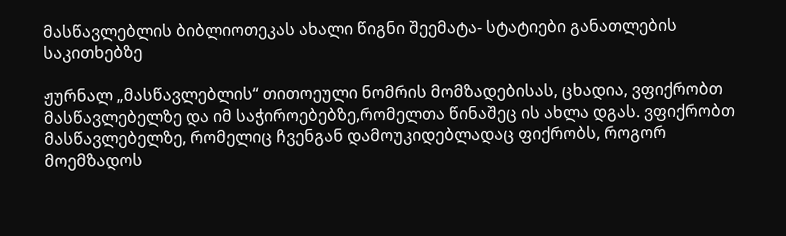მასწავლებლის ბიბლიოთეკას ახალი წიგნი შეემატა- სტატიები განათლების საკითხებზე

ჟურნალ „მასწავლებლის“ თითოეული ნომრის მომზადებისას, ცხადია, ვფიქრობთ მასწავლებელზე და იმ საჭიროებებზე,რომელთა წინაშეც ის ახლა დგას. ვფიქრობთ მასწავლებელზე, რომელიც ჩვენგან დამოუკიდებლადაც ფიქრობს, როგორ მოემზადოს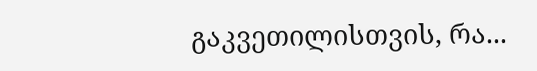გაკვეთილისთვის, რა...